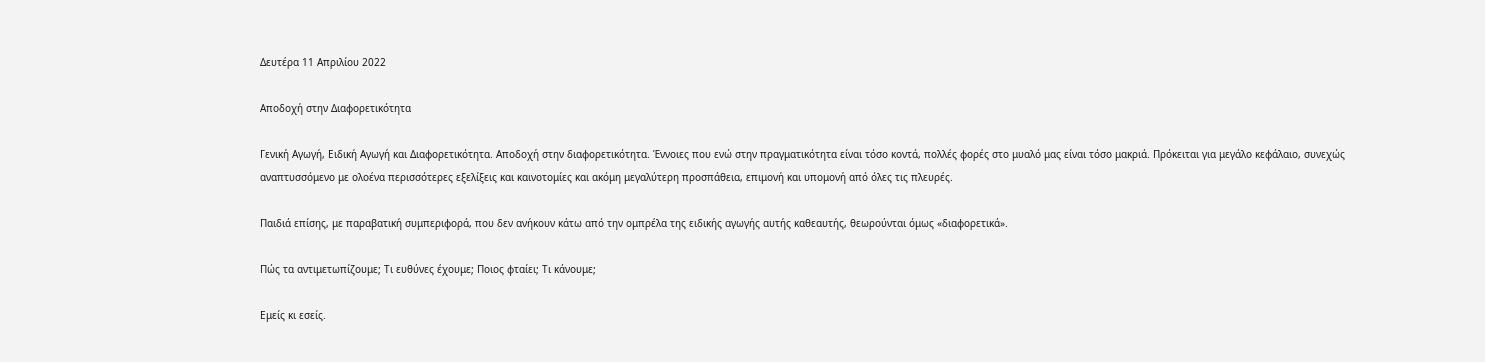Δευτέρα 11 Απριλίου 2022

Αποδοχή στην Διαφορετικότητα

Γενική Αγωγή, Ειδική Αγωγή και Διαφορετικότητα. Αποδοχή στην διαφορετικότητα. Έννοιες που ενώ στην πραγματικότητα είναι τόσο κοντά, πολλές φορές στο μυαλό μας είναι τόσο μακριά. Πρόκειται για μεγάλο κεφάλαιο, συνεχώς αναπτυσσόμενο με ολοένα περισσότερες εξελίξεις και καινοτομίες και ακόμη μεγαλύτερη προσπάθεια, επιμονή και υπομονή από όλες τις πλευρές.

Παιδιά επίσης, με παραβατική συμπεριφορά, που δεν ανήκουν κάτω από την ομπρέλα της ειδικής αγωγής αυτής καθεαυτής, θεωρούνται όμως «διαφορετικά».

Πώς τα αντιμετωπίζουμε; Τι ευθύνες έχουμε; Ποιος φταίει; Τι κάνουμε;

Εμείς κι εσείς.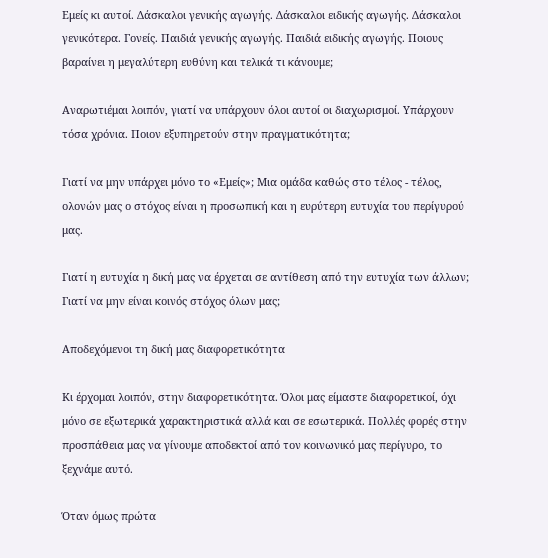Εμείς κι αυτοί. Δάσκαλοι γενικής αγωγής. Δάσκαλοι ειδικής αγωγής. Δάσκαλοι γενικότερα. Γονείς. Παιδιά γενικής αγωγής. Παιδιά ειδικής αγωγής. Ποιους βαραίνει η μεγαλύτερη ευθύνη και τελικά τι κάνουμε;

Αναρωτιέμαι λοιπόν, γιατί να υπάρχουν όλοι αυτοί οι διαχωρισμοί. Υπάρχουν τόσα χρόνια. Ποιον εξυπηρετούν στην πραγματικότητα;

Γιατί να μην υπάρχει μόνο το «Εμείς»; Μια ομάδα καθώς στο τέλος - τέλος, ολονών μας ο στόχος είναι η προσωπική και η ευρύτερη ευτυχία του περίγυρού μας.

Γιατί η ευτυχία η δική μας να έρχεται σε αντίθεση από την ευτυχία των άλλων; Γιατί να μην είναι κοινός στόχος όλων μας;

Αποδεχόμενοι τη δική μας διαφορετικότητα

Κι έρχομαι λοιπόν, στην διαφορετικότητα. Όλοι μας είμαστε διαφορετικοί, όχι μόνο σε εξωτερικά χαρακτηριστικά αλλά και σε εσωτερικά. Πολλές φορές στην προσπάθεια μας να γίνουμε αποδεκτοί από τον κοινωνικό μας περίγυρο, το ξεχνάμε αυτό.

Όταν όμως πρώτα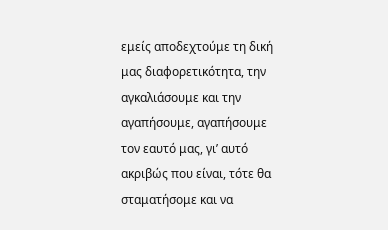εμείς αποδεχτούμε τη δική μας διαφορετικότητα, την αγκαλιάσουμε και την αγαπήσουμε, αγαπήσουμε τον εαυτό μας, γι’ αυτό ακριβώς που είναι, τότε θα σταματήσομε και να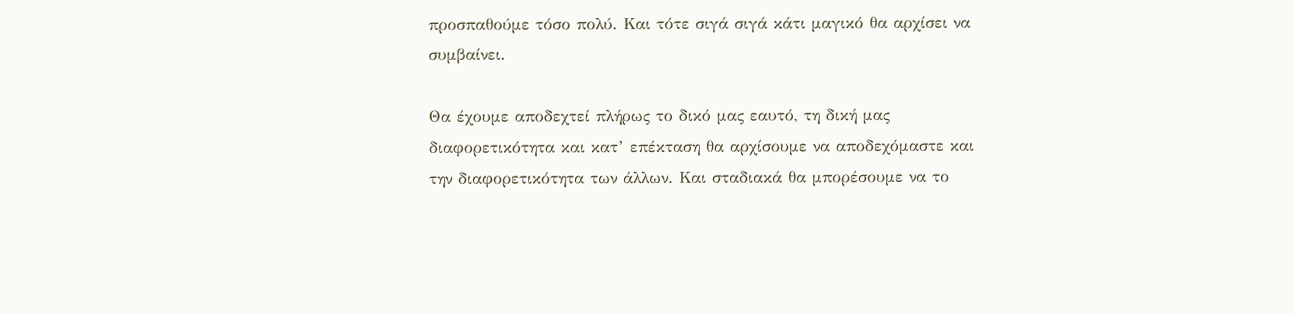προσπαθούμε τόσο πολύ. Και τότε σιγά σιγά κάτι μαγικό θα αρχίσει να συμβαίνει.

Θα έχουμε αποδεχτεί πλήρως το δικό μας εαυτό, τη δική μας διαφορετικότητα και κατ’ επέκταση θα αρχίσουμε να αποδεχόμαστε και την διαφορετικότητα των άλλων. Και σταδιακά θα μπορέσουμε να το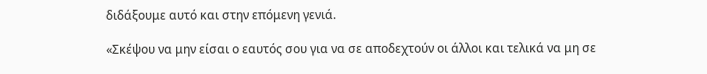διδάξουμε αυτό και στην επόμενη γενιά.

«Σκέψου να μην είσαι ο εαυτός σου για να σε αποδεχτούν οι άλλοι και τελικά να μη σε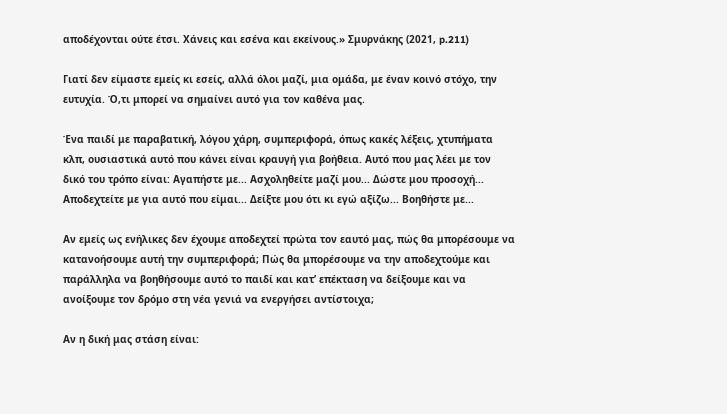αποδέχονται ούτε έτσι. Χάνεις και εσένα και εκείνους.» Σμυρνάκης (2021, p.211)

Γιατί δεν είμαστε εμείς κι εσείς, αλλά όλοι μαζί, μια ομάδα, με έναν κοινό στόχο, την ευτυχία. Ό,τι μπορεί να σημαίνει αυτό για τον καθένα μας.

Ένα παιδί με παραβατική, λόγου χάρη, συμπεριφορά, όπως κακές λέξεις, χτυπήματα κλπ, ουσιαστικά αυτό που κάνει είναι κραυγή για βοήθεια. Αυτό που μας λέει με τον δικό του τρόπο είναι: Αγαπήστε με... Ασχοληθείτε μαζί μου... Δώστε μου προσοχή... Αποδεχτείτε με για αυτό που είμαι... Δείξτε μου ότι κι εγώ αξίζω... Βοηθήστε με...

Αν εμείς ως ενήλικες δεν έχουμε αποδεχτεί πρώτα τον εαυτό μας, πώς θα μπορέσουμε να κατανοήσουμε αυτή την συμπεριφορά; Πώς θα μπορέσουμε να την αποδεχτούμε και παράλληλα να βοηθήσουμε αυτό το παιδί και κατ’ επέκταση να δείξουμε και να ανοίξουμε τον δρόμο στη νέα γενιά να ενεργήσει αντίστοιχα;

Αν η δική μας στάση είναι: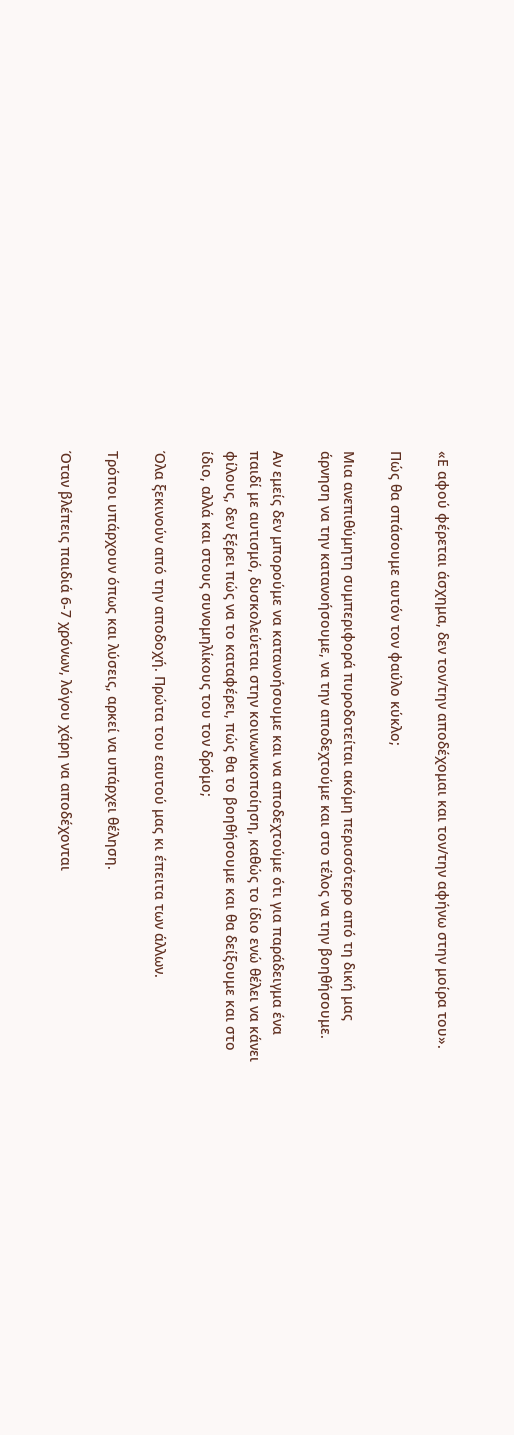«Ε αφού φέρεται άσχημα, δεν τον/την αποδέχομαι και τον/την αφήνω στην μοίρα του».

Πώς θα σπάσουμε αυτόν τον φαύλο κύκλο;

Mια ανεπιθύμητη συμπεριφορά πυροδοτείται ακόμη περισσότερο από τη δική μας άρνηση να την κατανοήσουμε, να την αποδεχτούμε και στο τέλος να την βοηθήσουμε.

Αν εμείς δεν μπορούμε να κατανοήσουμε και να αποδεχτούμε ότι για παράδειγμα ένα παιδί με αυτισμό, δυσκολεύεται στην κοινωνικοποίηση, καθώς το ίδιο ενώ θέλει να κάνει φίλους, δεν ξέρει πώς να το καταφέρει, πώς θα το βοηθήσουμε και θα δείξουμε και στο ίδιο, αλλά και στους συνομηλίκους του τον δρόμο;

Όλα ξεκινούν από την αποδοχή. Πρώτα του εαυτού μας κι έπειτα των άλλων.

Τρόποι υπάρχουν όπως και λύσεις, αρκεί να υπάρχει θέληση.

Όταν βλέπεις παιδιά 6-7 χρόνων, λόγου χάρη να αποδέχονται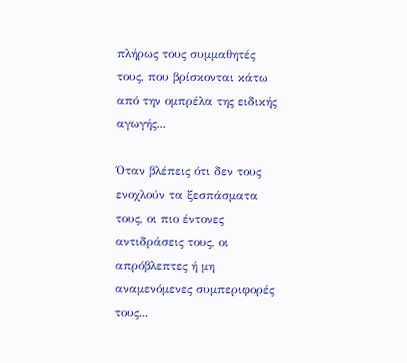πλήρως τους συμμαθητές τους, που βρίσκονται κάτω από την ομπρέλα της ειδικής αγωγής...

Όταν βλέπεις ότι δεν τους ενοχλούν τα ξεσπάσματα τους, οι πιο έντονες αντιδράσεις τους, οι απρόβλεπτες ή μη αναμενόμενες συμπεριφορές τους...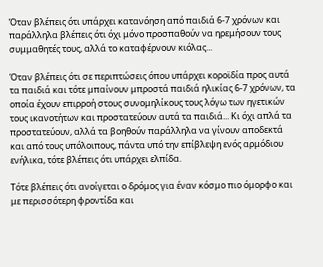Όταν βλέπεις ότι υπάρχει κατανόηση από παιδιά 6-7 χρόνων και παράλληλα βλέπεις ότι όχι μόνο προσπαθούν να ηρεμήσουν τους συμμαθητές τους, αλλά το καταφέρνουν κιόλας...

Όταν βλέπεις ότι σε περιπτώσεις όπου υπάρχει κοροϊδία προς αυτά τα παιδιά και τότε μπαίνουν μπροστά παιδιά ηλικίας 6-7 χρόνων, τα οποία έχουν επιρροή στους συνομηλίκους τους λόγω των ηγετικών τους ικανοτήτων και προστατεύουν αυτά τα παιδιά... Κι όχι απλά τα προστατεύουν, αλλά τα βοηθούν παράλληλα να γίνουν αποδεκτά και από τους υπόλοιπους, πάντα υπό την επίβλεψη ενός αρμόδιου ενήλικα, τότε βλέπεις ότι υπάρχει ελπίδα.

Τότε βλέπεις ότι ανοίγεται ο δρόμος για έναν κόσμο πιο όμορφο και με περισσότερη φροντίδα και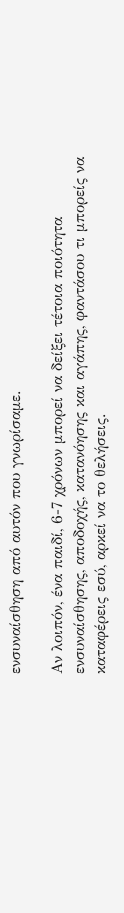ενσυναίσθηση από αυτόν που γνωρίσαμε.

Αν λοιπόν, ένα παιδί, 6-7 χρόνων μπορεί να δείξει τέτοια ποιότητα ενσυναίσθησης, αποδοχής, κατανόησης και αγάπης, φαντάσου τι μπορείς να καταφέρεις εσύ, αρκεί να το θελήσεις.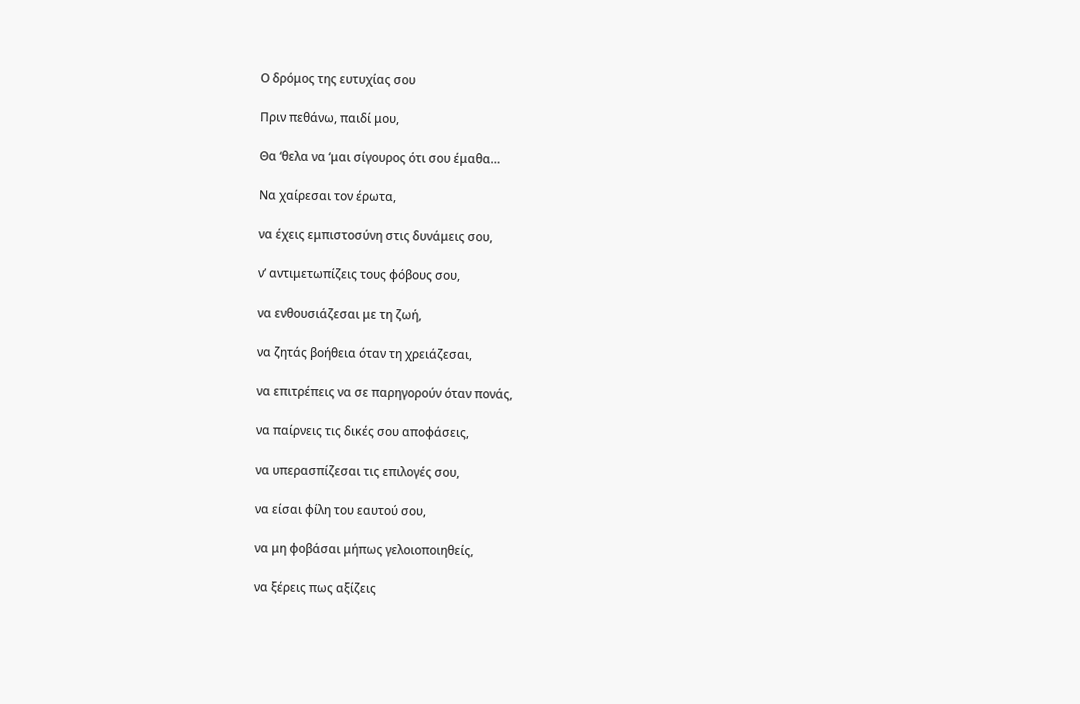Ο δρόμος της ευτυχίας σου

Πριν πεθάνω, παιδί μου,

Θα ‘θελα να ‘μαι σίγουρος ότι σου έμαθα…

Να χαίρεσαι τον έρωτα,

να έχεις εμπιστοσύνη στις δυνάμεις σου,

ν’ αντιμετωπίζεις τους φόβους σου,

να ενθουσιάζεσαι με τη ζωή,

να ζητάς βοήθεια όταν τη χρειάζεσαι,

να επιτρέπεις να σε παρηγορούν όταν πονάς,

να παίρνεις τις δικές σου αποφάσεις,

να υπερασπίζεσαι τις επιλογές σου,

να είσαι φίλη του εαυτού σου,

να μη φοβάσαι μήπως γελοιοποιηθείς,

να ξέρεις πως αξίζεις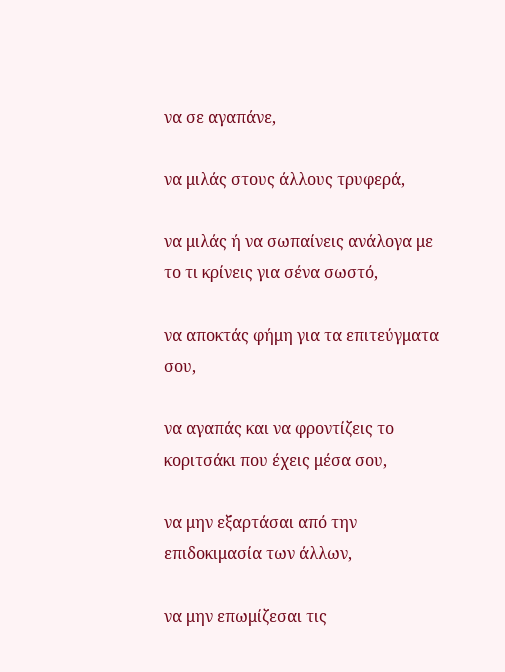να σε αγαπάνε,

να μιλάς στους άλλους τρυφερά,

να μιλάς ή να σωπαίνεις ανάλογα με το τι κρίνεις για σένα σωστό,

να αποκτάς φήμη για τα επιτεύγματα σου,

να αγαπάς και να φροντίζεις το κοριτσάκι που έχεις μέσα σου,

να μην εξαρτάσαι από την επιδοκιμασία των άλλων,

να μην επωμίζεσαι τις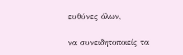ευθύνες όλων,

να συνειδητοποιείς τα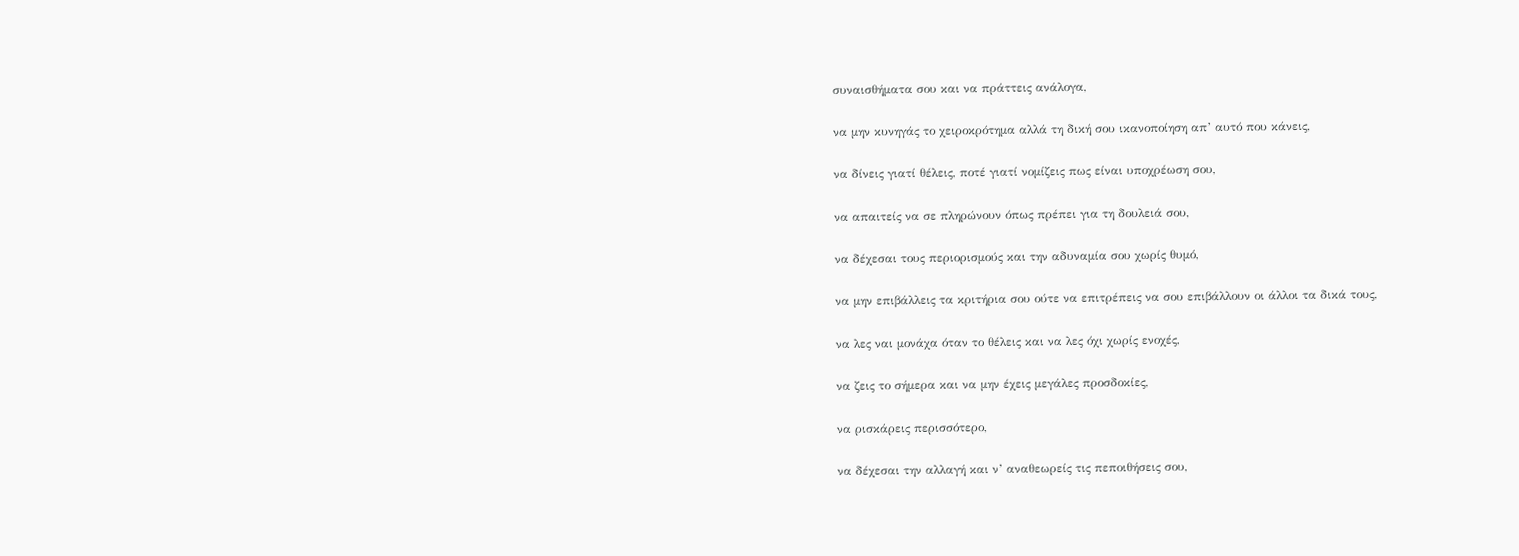συναισθήματα σου και να πράττεις ανάλογα,

να μην κυνηγάς το χειροκρότημα αλλά τη δική σου ικανοποίηση απ’ αυτό που κάνεις,

να δίνεις γιατί θέλεις, ποτέ γιατί νομίζεις πως είναι υποχρέωση σου,

να απαιτείς να σε πληρώνουν όπως πρέπει για τη δουλειά σου,

να δέχεσαι τους περιορισμούς και την αδυναμία σου χωρίς θυμό,

να μην επιβάλλεις τα κριτήρια σου ούτε να επιτρέπεις να σου επιβάλλουν οι άλλοι τα δικά τους,

να λες ναι μονάχα όταν το θέλεις και να λες όχι χωρίς ενοχές,

να ζεις το σήμερα και να μην έχεις μεγάλες προσδοκίες,

να ρισκάρεις περισσότερο,

να δέχεσαι την αλλαγή και ν’ αναθεωρείς τις πεποιθήσεις σου,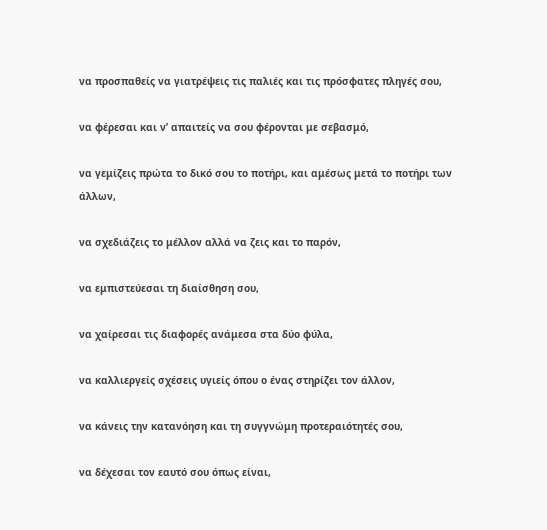να προσπαθείς να γιατρέψεις τις παλιές και τις πρόσφατες πληγές σου,

να φέρεσαι και ν’ απαιτείς να σου φέρονται με σεβασμό,

να γεμίζεις πρώτα το δικό σου το ποτήρι, και αμέσως μετά το ποτήρι των άλλων,

να σχεδιάζεις το μέλλον αλλά να ζεις και το παρόν,

να εμπιστεύεσαι τη διαίσθηση σου,

να χαίρεσαι τις διαφορές ανάμεσα στα δύο φύλα,

να καλλιεργείς σχέσεις υγιείς όπου ο ένας στηρίζει τον άλλον,

να κάνεις την κατανόηση και τη συγγνώμη προτεραιότητές σου,

να δέχεσαι τον εαυτό σου όπως είναι,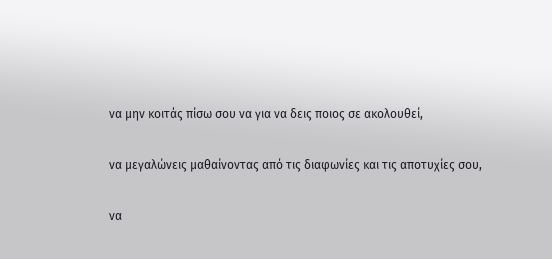να μην κοιτάς πίσω σου να για να δεις ποιος σε ακολουθεί,

να μεγαλώνεις μαθαίνοντας από τις διαφωνίες και τις αποτυχίες σου,

να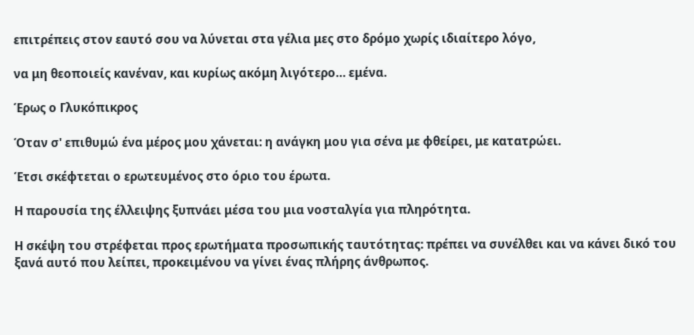επιτρέπεις στον εαυτό σου να λύνεται στα γέλια μες στο δρόμο χωρίς ιδιαίτερο λόγο,

να μη θεοποιείς κανέναν, και κυρίως ακόμη λιγότερο… εμένα.

Έρως ο Γλυκόπικρος

Όταν σ' επιθυμώ ένα μέρος μου χάνεται: η ανάγκη μου για σένα με φθείρει, με κατατρώει.

Έτσι σκέφτεται ο ερωτευμένος στο όριο του έρωτα.

Η παρουσία της έλλειψης ξυπνάει μέσα του μια νοσταλγία για πληρότητα.

Η σκέψη του στρέφεται προς ερωτήματα προσωπικής ταυτότητας: πρέπει να συνέλθει και να κάνει δικό του ξανά αυτό που λείπει, προκειμένου να γίνει ένας πλήρης άνθρωπος.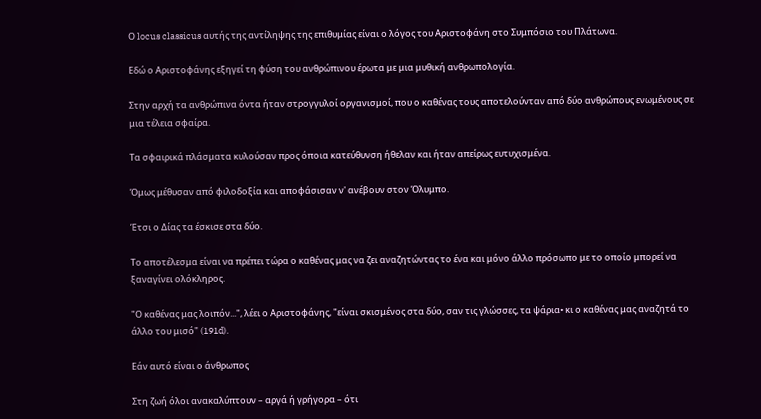Ο locus classicus αυτής της αντίληψης της επιθυμίας είναι ο λόγος του Αριστοφάνη στο Συμπόσιο του Πλάτωνα.

Εδώ ο Αριστοφάνης εξηγεί τη φύση του ανθρώπινου έρωτα με μια μυθική ανθρωπολογία.

Στην αρχή τα ανθρώπινα όντα ήταν στρογγυλοί οργανισμοί, που ο καθένας τους αποτελούνταν από δύο ανθρώπους ενωμένους σε μια τέλεια σφαίρα.

Τα σφαιρικά πλάσματα κυλούσαν προς όποια κατεύθυνση ήθελαν και ήταν απείρως ευτυχισμένα.

Όμως μέθυσαν από φιλοδοξία και αποφάσισαν ν' ανέβουν στον Όλυμπο.

Έτσι ο Δίας τα έσκισε στα δύο.

Το αποτέλεσμα είναι να πρέπει τώρα ο καθένας μας να ζει αναζητώντας το ένα και μόνο άλλο πρόσωπο με το οποίο μπορεί να ξαναγίνει ολόκληρος.

"Ο καθένας μας λοιπόν...", λέει ο Αριστοφάνης, "είναι σκισμένος στα δύο, σαν τις γλώσσες, τα ψάρια• κι ο καθένας μας αναζητά το άλλο του μισό" (191d).

Εάν αυτό είναι ο άνθρωπος

Στη ζωή όλοι ανακαλύπτουν – αργά ή γρήγορα – ότι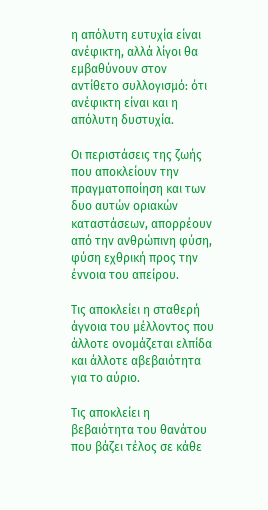η απόλυτη ευτυχία είναι ανέφικτη, αλλά λίγοι θα εμβαθύνουν στον αντίθετο συλλογισμό: ότι ανέφικτη είναι και η απόλυτη δυστυχία.

Οι περιστάσεις της ζωής που αποκλείουν την πραγματοποίηση και των δυο αυτών οριακών καταστάσεων, απορρέουν από την ανθρώπινη φύση, φύση εχθρική προς την έννοια του απείρου.

Τις αποκλείει η σταθερή άγνοια του μέλλοντος που άλλοτε ονομάζεται ελπίδα και άλλοτε αβεβαιότητα για το αύριο.

Τις αποκλείει η βεβαιότητα του θανάτου που βάζει τέλος σε κάθε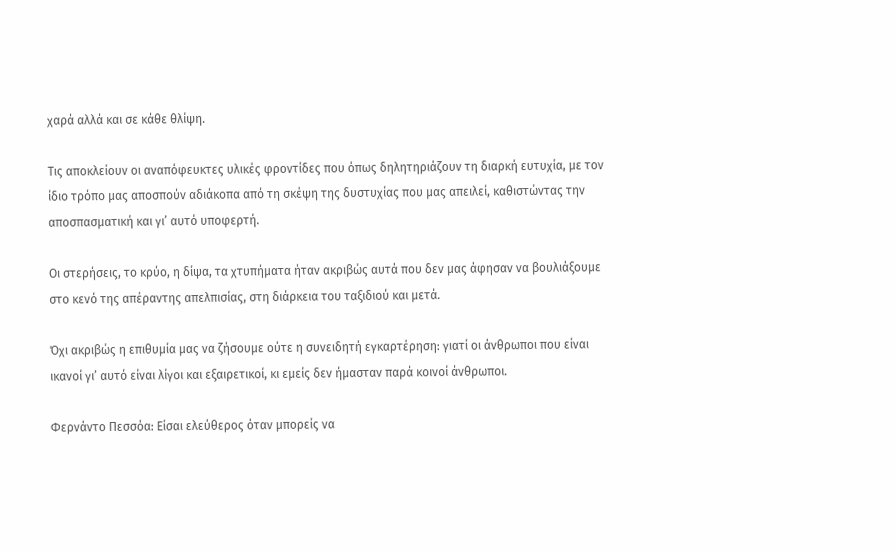χαρά αλλά και σε κάθε θλίψη.

Τις αποκλείουν οι αναπόφευκτες υλικές φροντίδες που όπως δηλητηριάζουν τη διαρκή ευτυχία, με τον ίδιο τρόπο μας αποσπούν αδιάκοπα από τη σκέψη της δυστυχίας που μας απειλεί, καθιστώντας την αποσπασματική και γι’ αυτό υποφερτή.

Οι στερήσεις, το κρύο, η δίψα, τα χτυπήματα ήταν ακριβώς αυτά που δεν μας άφησαν να βουλιάξουμε στο κενό της απέραντης απελπισίας, στη διάρκεια του ταξιδιού και μετά.

Όχι ακριβώς η επιθυμία μας να ζήσουμε ούτε η συνειδητή εγκαρτέρηση: γιατί οι άνθρωποι που είναι ικανοί γι’ αυτό είναι λίγοι και εξαιρετικοί, κι εμείς δεν ήμασταν παρά κοινοί άνθρωποι.

Φερνάντο Πεσσόα: Είσαι ελεύθερος όταν μπορείς να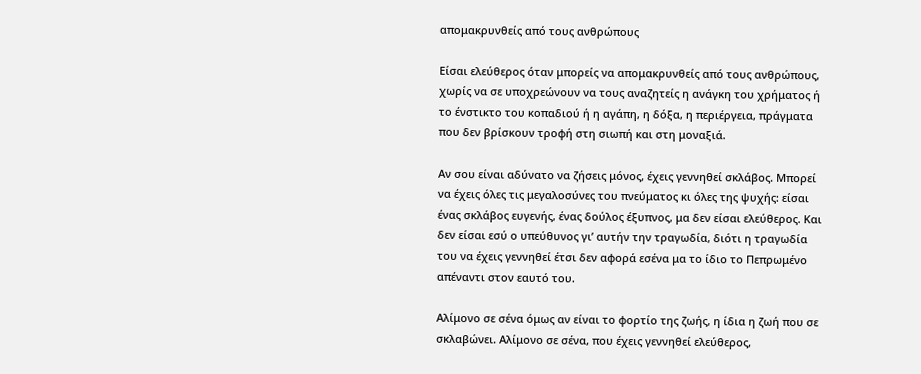απομακρυνθείς από τους ανθρώπους

Είσαι ελεύθερος όταν μπορείς να απομακρυνθείς από τους ανθρώπους, χωρίς να σε υποχρεώνουν να τους αναζητείς η ανάγκη του χρήματος ή το ένστικτο του κοπαδιού ή η αγάπη, η δόξα, η περιέργεια, πράγματα που δεν βρίσκουν τροφή στη σιωπή και στη μοναξιά.

Αν σου είναι αδύνατο να ζήσεις μόνος, έχεις γεννηθεί σκλάβος. Μπορεί να έχεις όλες τις μεγαλοσύνες του πνεύματος κι όλες της ψυχής: είσαι ένας σκλάβος ευγενής, ένας δούλος έξυπνος, μα δεν είσαι ελεύθερος. Και δεν είσαι εσύ ο υπεύθυνος γι’ αυτήν την τραγωδία, διότι η τραγωδία του να έχεις γεννηθεί έτσι δεν αφορά εσένα μα το ίδιο το Πεπρωμένο απέναντι στον εαυτό του.

Αλίμονο σε σένα όμως αν είναι το φορτίο της ζωής, η ίδια η ζωή που σε σκλαβώνει. Αλίμονο σε σένα, που έχεις γεννηθεί ελεύθερος,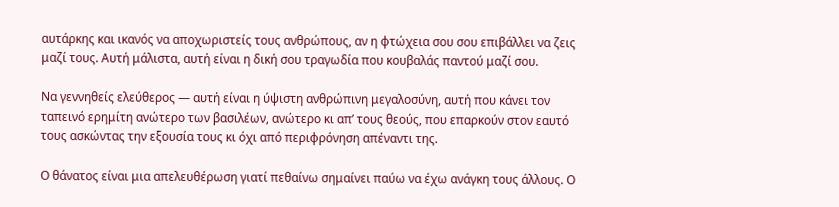αυτάρκης και ικανός να αποχωριστείς τους ανθρώπους, αν η φτώχεια σου σου επιβάλλει να ζεις μαζί τους. Αυτή μάλιστα, αυτή είναι η δική σου τραγωδία που κουβαλάς παντού μαζί σου.

Να γεννηθείς ελεύθερος — αυτή είναι η ύψιστη ανθρώπινη μεγαλοσύνη, αυτή που κάνει τον ταπεινό ερημίτη ανώτερο των βασιλέων, ανώτερο κι απ’ τους θεούς, που επαρκούν στον εαυτό τους ασκώντας την εξουσία τους κι όχι από περιφρόνηση απέναντι της.

Ο θάνατος είναι μια απελευθέρωση γιατί πεθαίνω σημαίνει παύω να έχω ανάγκη τους άλλους. Ο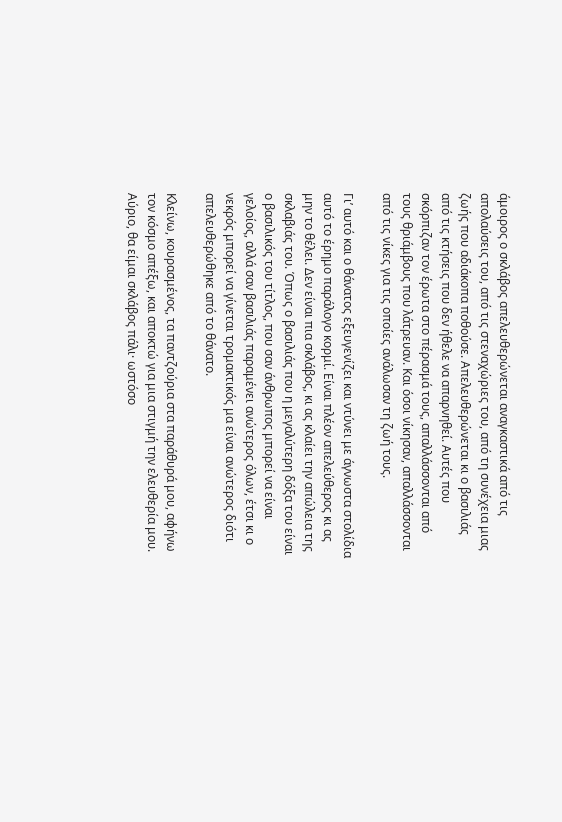άμοιρος ο σκλάβος απελευθερώνεται αναγκαστικά από τις απολαύσεις του, από τις στεναχώριες του, από τη συνέχεια μιας ζωής που αδιάκοπα ποθούσε. Απελευθερώνεται κι ο βασιλιάς από τις κτήσεις που δεν ήθελε να απαρνηθεί. Αυτές που σκόρπιζαν τον έρωτα στο πέρασμά τους, απαλλάσσονται από τους θριάμβους που λάτρευαν. Και όσοι νίκησαν, απαλλάσσονται από τις νίκες για τις οποίες ανάλωσαν τη ζωή τους.

Γι’ αυτό και ο θάνατος εξευγενίζει και ντύνει με άγνωστα στολίδια αυτό το έρημο παράλογο κορμί. Είναι πλέον απελεύθερος κι ας μην το θέλει. Δεν είναι πια σκλάβος, κι ας κλαίει την απώλεια της σκλαβιάς του. Όπως ο βασιλιάς που η μεγαλύτερη δόξα του είναι ο βασιλικός του τίτλος, που σαν άνθρωπος μπορεί να είναι γελοίος, αλλά σαν βασιλιάς παραμένει ανώτερος όλων, έτσι κι ο νεκρός μπορεί να γίνεται τρομακτικός μα είναι ανώτερος διότι απελευθερώθηκε από το θάνατο.

Κλείνω, κουρασμένος, τα παντζούρια στα παράθυρά μου, αφήνω τον κόσμο απέξω, και αποκτώ για μια στιγμή την ελευθερία μου. Αύριο, θα είμαι σκλάβος πάλι· ωστόσο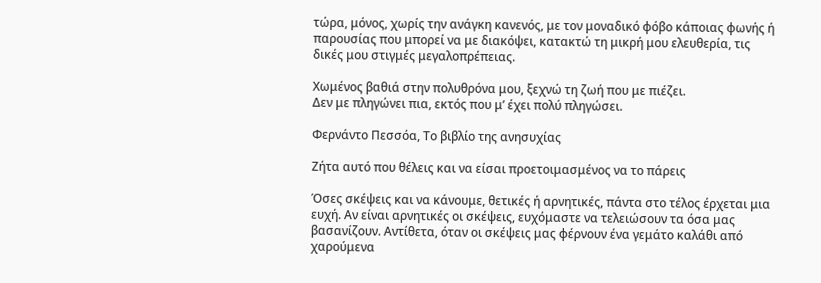τώρα, μόνος, χωρίς την ανάγκη κανενός, με τον μοναδικό φόβο κάποιας φωνής ή παρουσίας που μπορεί να με διακόψει, κατακτώ τη μικρή μου ελευθερία, τις δικές μου στιγμές μεγαλοπρέπειας.

Χωμένος βαθιά στην πολυθρόνα μου, ξεχνώ τη ζωή που με πιέζει.
Δεν με πληγώνει πια, εκτός που μ’ έχει πολύ πληγώσει.

Φερνάντο Πεσσόα, Το βιβλίο της ανησυχίας

Ζήτα αυτό που θέλεις και να είσαι προετοιμασμένος να το πάρεις

Όσες σκέψεις και να κάνουμε, θετικές ή αρνητικές, πάντα στο τέλος έρχεται μια ευχή. Αν είναι αρνητικές οι σκέψεις, ευχόμαστε να τελειώσουν τα όσα μας βασανίζουν. Αντίθετα, όταν οι σκέψεις μας φέρνουν ένα γεμάτο καλάθι από χαρούμενα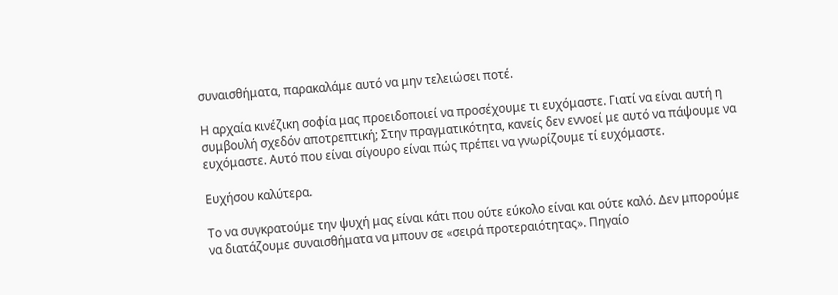συναισθήματα, παρακαλάμε αυτό να μην τελειώσει ποτέ.

Η αρχαία κινέζικη σοφία μας προειδοποιεί να προσέχουμε τι ευχόμαστε. Γιατί να είναι αυτή η συμβουλή σχεδόν αποτρεπτική; Στην πραγματικότητα, κανείς δεν εννοεί με αυτό να πάψουμε να ευχόμαστε. Αυτό που είναι σίγουρο είναι πώς πρέπει να γνωρίζουμε τί ευχόμαστε.

Ευχήσου καλύτερα.

Το να συγκρατούμε την ψυχή μας είναι κάτι που ούτε εύκολο είναι και ούτε καλό. Δεν μπορούμε να διατάζουμε συναισθήματα να μπουν σε «σειρά προτεραιότητας». Πηγαίο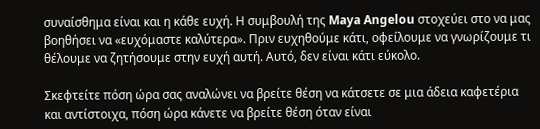συναίσθημα είναι και η κάθε ευχή. Η συμβουλή της Maya Angelou στοχεύει στο να μας βοηθήσει να «ευχόμαστε καλύτερα». Πριν ευχηθούμε κάτι, οφείλουμε να γνωρίζουμε τι θέλουμε να ζητήσουμε στην ευχή αυτή. Αυτό, δεν είναι κάτι εύκολο.

Σκεφτείτε πόση ώρα σας αναλώνει να βρείτε θέση να κάτσετε σε μια άδεια καφετέρια και αντίστοιχα, πόση ώρα κάνετε να βρείτε θέση όταν είναι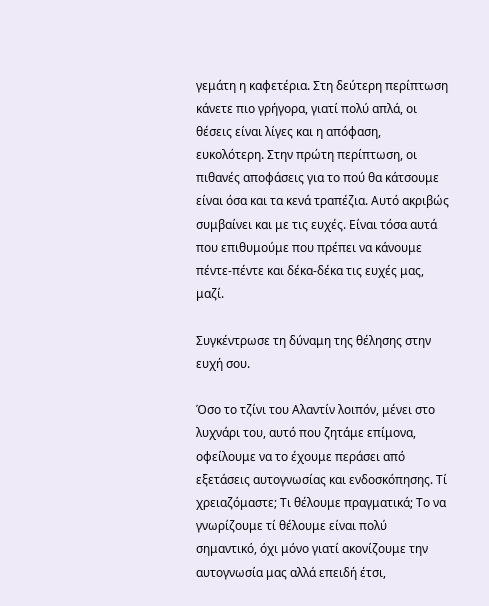γεμάτη η καφετέρια. Στη δεύτερη περίπτωση κάνετε πιο γρήγορα, γιατί πολύ απλά, οι θέσεις είναι λίγες και η απόφαση, ευκολότερη. Στην πρώτη περίπτωση, οι πιθανές αποφάσεις για το πού θα κάτσουμε είναι όσα και τα κενά τραπέζια. Αυτό ακριβώς συμβαίνει και με τις ευχές. Είναι τόσα αυτά που επιθυμούμε που πρέπει να κάνουμε πέντε-πέντε και δέκα-δέκα τις ευχές μας, μαζί.

Συγκέντρωσε τη δύναμη της θέλησης στην ευχή σου.

Όσο το τζίνι του Αλαντίν λοιπόν, μένει στο λυχνάρι του, αυτό που ζητάμε επίμονα, οφείλουμε να το έχουμε περάσει από εξετάσεις αυτογνωσίας και ενδοσκόπησης. Τί χρειαζόμαστε; Τι θέλουμε πραγματικά; Το να γνωρίζουμε τί θέλουμε είναι πολύ σημαντικό, όχι μόνο γιατί ακονίζουμε την αυτογνωσία μας αλλά επειδή έτσι,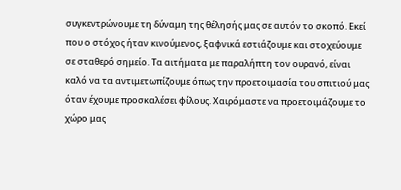συγκεντρώνουμε τη δύναμη της θέλησής μας σε αυτόν το σκοπό. Εκεί που ο στόχος ήταν κινούμενος, ξαφνικά εστιάζουμε και στοχεύουμε σε σταθερό σημείο. Τα αιτήματα με παραλήπτη τον ουρανό, είναι καλό να τα αντιμετωπίζουμε όπως την προετοιμασία του σπιτιού μας όταν έχουμε προσκαλέσει φίλους. Χαιρόμαστε να προετοιμάζουμε το χώρο μας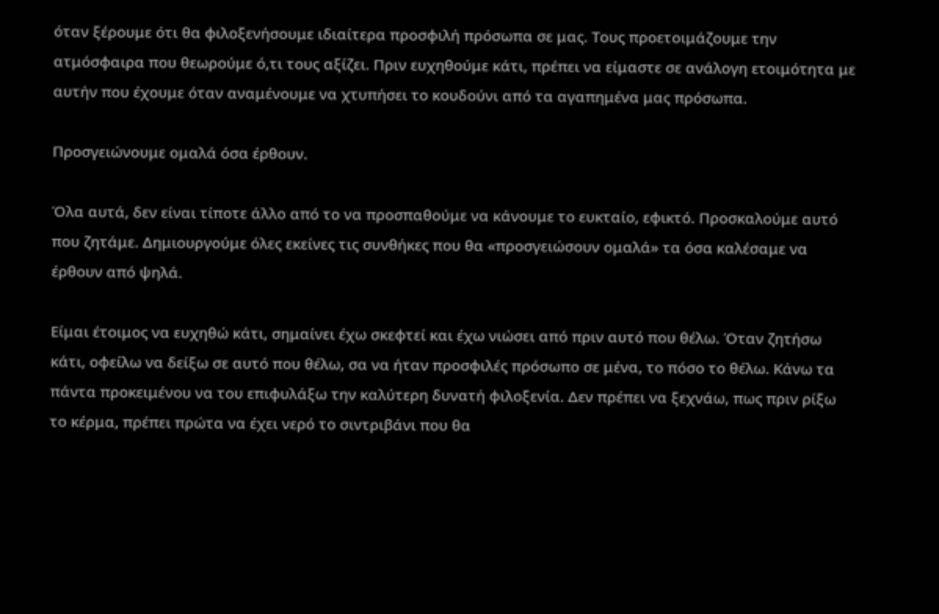όταν ξέρουμε ότι θα φιλοξενήσουμε ιδιαίτερα προσφιλή πρόσωπα σε μας. Τους προετοιμάζουμε την ατμόσφαιρα που θεωρούμε ό,τι τους αξίζει. Πριν ευχηθούμε κάτι, πρέπει να είμαστε σε ανάλογη ετοιμότητα με αυτήν που έχουμε όταν αναμένουμε να χτυπήσει το κουδούνι από τα αγαπημένα μας πρόσωπα.

Προσγειώνουμε ομαλά όσα έρθουν.

Όλα αυτά, δεν είναι τίποτε άλλο από το να προσπαθούμε να κάνουμε το ευκταίο, εφικτό. Προσκαλούμε αυτό που ζητάμε. Δημιουργούμε όλες εκείνες τις συνθήκες που θα «προσγειώσουν ομαλά» τα όσα καλέσαμε να έρθουν από ψηλά.

Είμαι έτοιμος να ευχηθώ κάτι, σημαίνει έχω σκεφτεί και έχω νιώσει από πριν αυτό που θέλω. Όταν ζητήσω κάτι, οφείλω να δείξω σε αυτό που θέλω, σα να ήταν προσφιλές πρόσωπο σε μένα, το πόσο το θέλω. Κάνω τα πάντα προκειμένου να του επιφυλάξω την καλύτερη δυνατή φιλοξενία. Δεν πρέπει να ξεχνάω, πως πριν ρίξω το κέρμα, πρέπει πρώτα να έχει νερό το σιντριβάνι που θα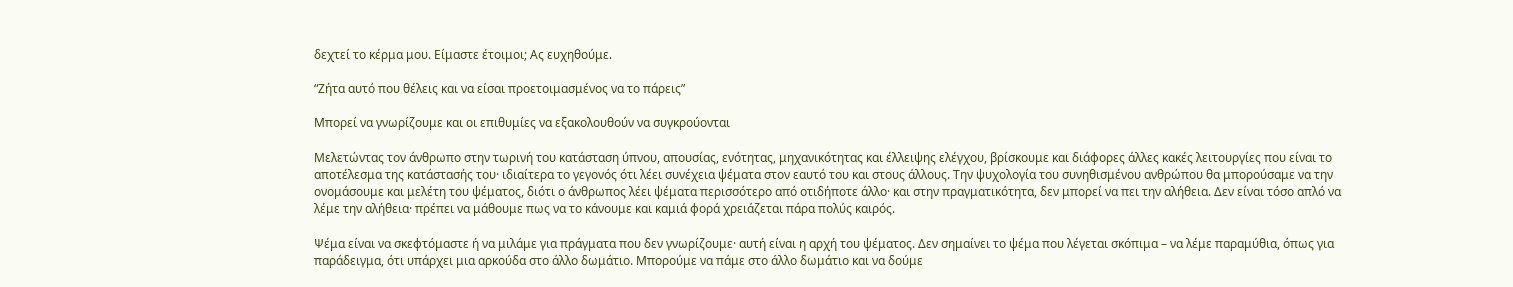δεχτεί το κέρμα μου. Είμαστε έτοιμοι; Ας ευχηθούμε.

“Ζήτα αυτό που θέλεις και να είσαι προετοιμασμένος να το πάρεις”

Μπορεί να γνωρίζουμε και οι επιθυμίες να εξακολουθούν να συγκρούονται

Μελετώντας τον άνθρωπο στην τωρινή του κατάσταση ύπνου, απουσίας, ενότητας, μηχανικότητας και έλλειψης ελέγχου, βρίσκουμε και διάφορες άλλες κακές λειτουργίες που είναι το αποτέλεσμα της κατάστασής του· ιδιαίτερα το γεγονός ότι λέει συνέχεια ψέματα στον εαυτό του και στους άλλους. Την ψυχολογία του συνηθισμένου ανθρώπου θα μπορούσαμε να την ονομάσουμε και μελέτη του ψέματος, διότι ο άνθρωπος λέει ψέματα περισσότερο από οτιδήποτε άλλο· και στην πραγματικότητα, δεν μπορεί να πει την αλήθεια. Δεν είναι τόσο απλό να λέμε την αλήθεια· πρέπει να μάθουμε πως να το κάνουμε και καμιά φορά χρειάζεται πάρα πολύς καιρός.

Ψέμα είναι να σκεφτόμαστε ή να μιλάμε για πράγματα που δεν γνωρίζουμε· αυτή είναι η αρχή του ψέματος. Δεν σημαίνει το ψέμα που λέγεται σκόπιμα – να λέμε παραμύθια, όπως για παράδειγμα, ότι υπάρχει μια αρκούδα στο άλλο δωμάτιο. Μπορούμε να πάμε στο άλλο δωμάτιο και να δούμε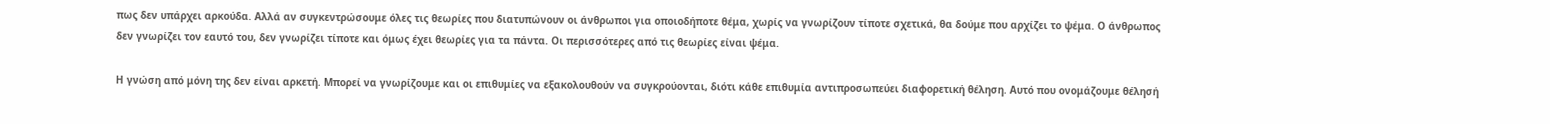πως δεν υπάρχει αρκούδα. Αλλά αν συγκεντρώσουμε όλες τις θεωρίες που διατυπώνουν οι άνθρωποι για οποιοδήποτε θέμα, χωρίς να γνωρίζουν τίποτε σχετικά, θα δούμε που αρχίζει το ψέμα. Ο άνθρωπος δεν γνωρίζει τον εαυτό του, δεν γνωρίζει τίποτε και όμως έχει θεωρίες για τα πάντα. Οι περισσότερες από τις θεωρίες είναι ψέμα.

Η γνώση από μόνη της δεν είναι αρκετή. Μπορεί να γνωρίζουμε και οι επιθυμίες να εξακολουθούν να συγκρούονται, διότι κάθε επιθυμία αντιπροσωπεύει διαφορετική θέληση. Αυτό που ονομάζουμε θέλησή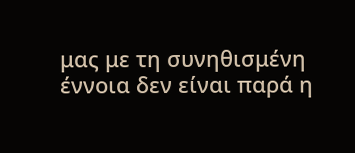μας με τη συνηθισμένη έννοια δεν είναι παρά η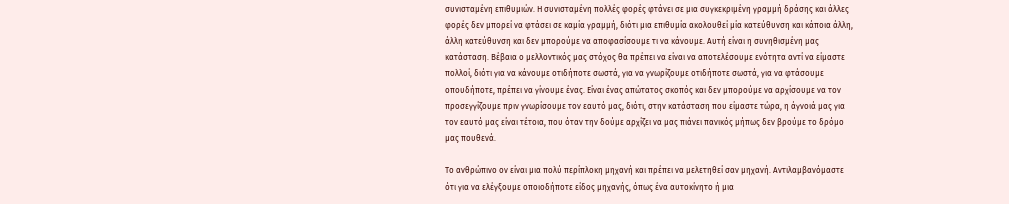συνισταμένη επιθυμιών. Η συνισταμένη πολλές φορές φτάνει σε μια συγκεκριμένη γραμμή δράσης και άλλες φορές δεν μπορεί να φτάσει σε καμία γραμμή, διότι μια επιθυμία ακολουθεί μία κατεύθυνση και κάποια άλλη, άλλη κατεύθυνση και δεν μπορούμε να αποφασίσουμε τι να κάνουμε. Αυτή είναι η συνηθισμένη μας κατάσταση. Βέβαια ο μελλοντικός μας στόχος θα πρέπει να είναι να αποτελέσουμε ενότητα αντί να είμαστε πολλοί, διότι για να κάνουμε οτιδήποτε σωστά, για να γνωρίζουμε οτιδήποτε σωστά, για να φτάσουμε οπουδήποτε, πρέπει να γίνουμε ένας. Είναι ένας απώτατος σκοπός και δεν μπορούμε να αρχίσουμε να τον προσεγγίζουμε πριν γνωρίσουμε τον εαυτό μας, διότι, στην κατάσταση που είμαστε τώρα, η άγνοιά μας για τον εαυτό μας είναι τέτοια, που όταν την δούμε αρχίζει να μας πιάνει πανικός μήπως δεν βρούμε το δρόμο μας πουθενά.

Το ανθρώπινο ον είναι μια πολύ περίπλοκη μηχανή και πρέπει να μελετηθεί σαν μηχανή. Αντιλαμβανόμαστε ότι για να ελέγξουμε οποιοδήποτε είδος μηχανής, όπως ένα αυτοκίνητο ή μια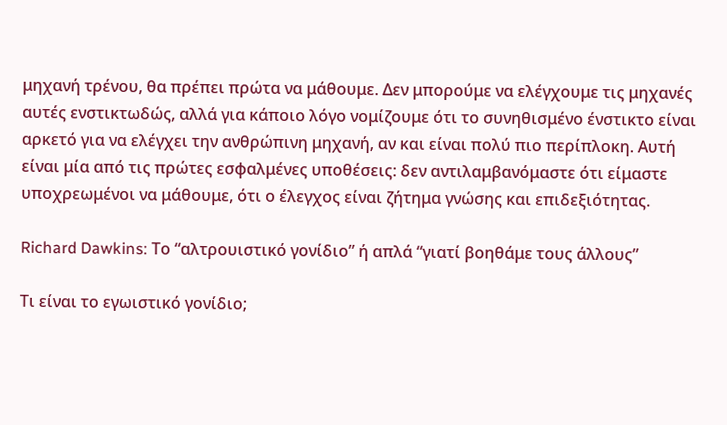μηχανή τρένου, θα πρέπει πρώτα να μάθουμε. Δεν μπορούμε να ελέγχουμε τις μηχανές αυτές ενστικτωδώς, αλλά για κάποιο λόγο νομίζουμε ότι το συνηθισμένο ένστικτο είναι αρκετό για να ελέγχει την ανθρώπινη μηχανή, αν και είναι πολύ πιο περίπλοκη. Αυτή είναι μία από τις πρώτες εσφαλμένες υποθέσεις: δεν αντιλαμβανόμαστε ότι είμαστε υποχρεωμένοι να μάθουμε, ότι ο έλεγχος είναι ζήτημα γνώσης και επιδεξιότητας.

Richard Dawkins: Το “αλτρουιστικό γονίδιο” ή απλά “γιατί βοηθάμε τους άλλους”

Τι είναι το εγωιστικό γονίδιο;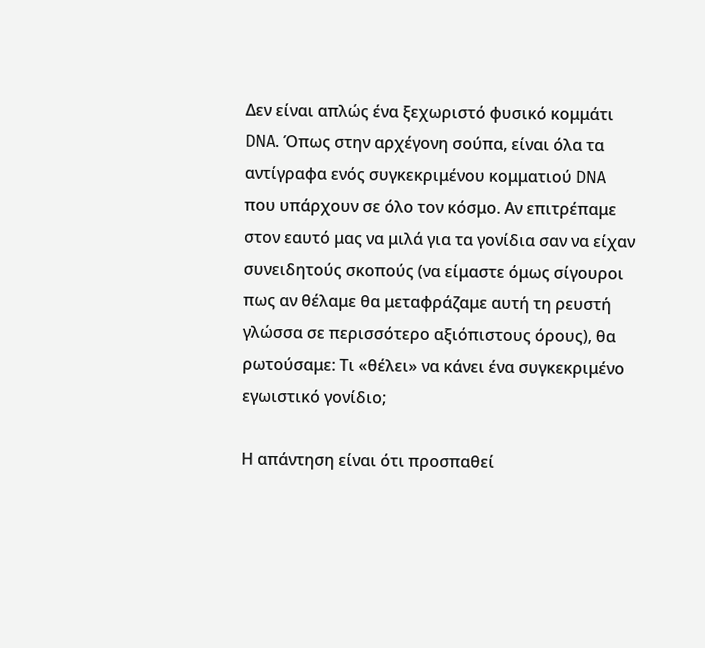Δεν είναι απλώς ένα ξεχωριστό φυσικό κομμάτι DNA. Όπως στην αρχέγονη σούπα, είναι όλα τα αντίγραφα ενός συγκεκριμένου κομματιού DNA που υπάρχουν σε όλο τον κόσμο. Αν επιτρέπαμε στον εαυτό μας να μιλά για τα γονίδια σαν να είχαν συνειδητούς σκοπούς (να είμαστε όμως σίγουροι πως αν θέλαμε θα μεταφράζαμε αυτή τη ρευστή γλώσσα σε περισσότερο αξιόπιστους όρους), θα ρωτούσαμε: Τι «θέλει» να κάνει ένα συγκεκριμένο εγωιστικό γονίδιο;

Η απάντηση είναι ότι προσπαθεί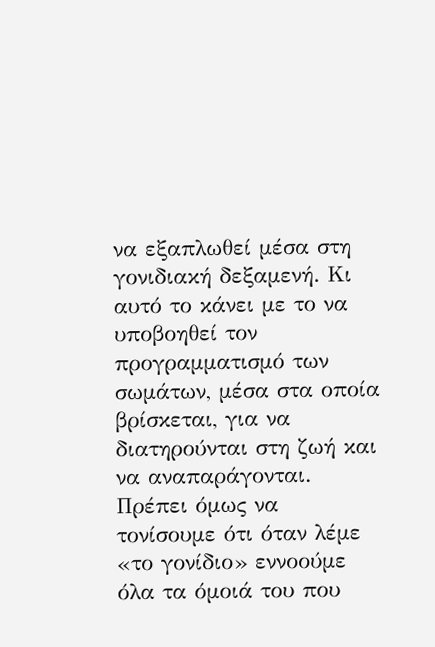να εξαπλωθεί μέσα στη γονιδιακή δεξαμενή. Κι αυτό το κάνει με το να υποβοηθεί τον προγραμματισμό των σωμάτων, μέσα στα οποία βρίσκεται, για να διατηρούνται στη ζωή και να αναπαράγονται. Πρέπει όμως να τονίσουμε ότι όταν λέμε «το γονίδιο» εννοούμε όλα τα όμοιά του που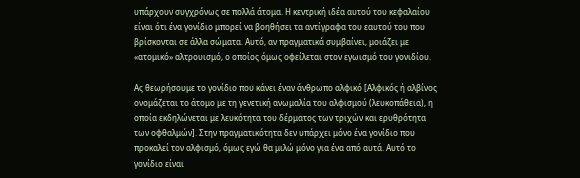υπάρχουν συγχρόνως σε πολλά άτομα. Η κεντρική ιδέα αυτού του κεφαλαίου είναι ότι ένα γονίδιο μπορεί να βοηθήσει τα αντίγραφα του εαυτού του που βρίσκονται σε άλλα σώματα. Αυτό, αν πραγματικά συμβαίνει, μοιάζει με «ατομικό» αλτρουισμό, ο οποίος όμως οφείλεται στον εγωισμό του γονιδίου.

Ας θεωρήσουμε το γονίδιο που κάνει έναν άνθρωπο αλφικό [Αλφικός ή αλβίνος ονομάζεται το άτομο με τη γενετική ανωμαλία του αλφισμού (λευκοπάθεια), η οποία εκδηλώνεται με λευκότητα του δέρματος των τριχών και ερυθρότητα των οφθαλμών]. Στην πραγματικότητα δεν υπάρχει μόνο ένα γονίδιο που προκαλεί τον αλφισμό, όμως εγώ θα μιλώ μόνο για ένα από αυτά. Αυτό το γονίδιο είναι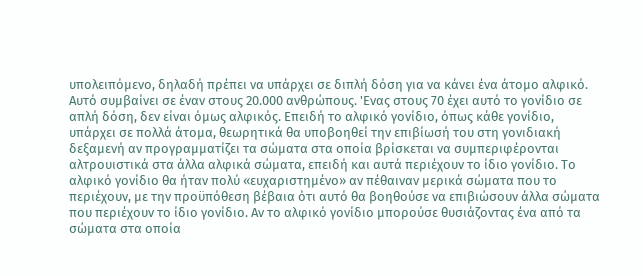υπολειπόμενο, δηλαδή πρέπει να υπάρχει σε διπλή δόση για να κάνει ένα άτομο αλφικό. Αυτό συμβαίνει σε έναν στους 20.000 ανθρώπους. 'Ενας στους 70 έχει αυτό το γονίδιο σε απλή δόση, δεν είναι όμως αλφικός. Επειδή το αλφικό γονίδιο, όπως κάθε γονίδιο, υπάρχει σε πολλά άτομα, θεωρητικά θα υποβοηθεί την επιβίωσή του στη γονιδιακή δεξαμενή αν προγραμματίζει τα σώματα στα οποία βρίσκεται να συμπεριφέρονται αλτρουιστικά στα άλλα αλφικά σώματα, επειδή και αυτά περιέχουν το ίδιο γονίδιο. Το αλφικό γονίδιο θα ήταν πολύ «ευχαριστημένο» αν πέθαιναν μερικά σώματα που το περιέχουν, με την προϋπόθεση βέβαια ότι αυτό θα βοηθούσε να επιβιώσουν άλλα σώματα που περιέχουν το ίδιο γονίδιο. Αν το αλφικό γονίδιο μπορούσε θυσιάζοντας ένα από τα σώματα στα οποία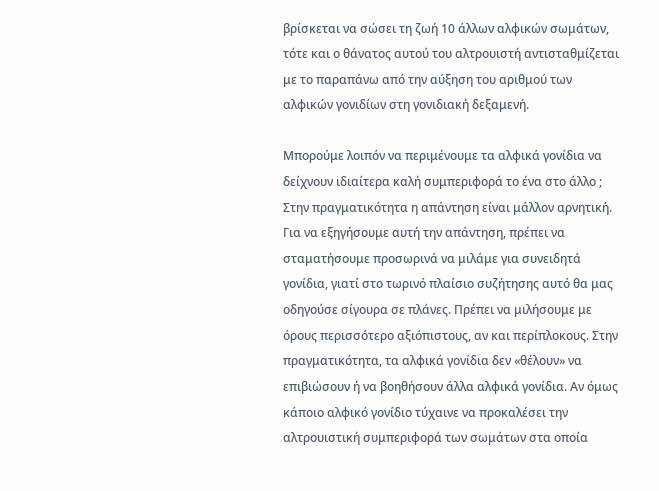βρίσκεται να σώσει τη ζωή 10 άλλων αλφικών σωμάτων, τότε και ο θάνατος αυτού του αλτρουιστή αντισταθμίζεται με το παραπάνω από την αύξηση του αριθμού των αλφικών γονιδίων στη γονιδιακή δεξαμενή.

Μπορούμε λοιπόν να περιμένουμε τα αλφικά γονίδια να δείχνουν ιδιαίτερα καλή συμπεριφορά το ένα στο άλλο ; Στην πραγματικότητα η απάντηση είναι μάλλον αρνητική. Για να εξηγήσουμε αυτή την απάντηση, πρέπει να σταματήσουμε προσωρινά να μιλάμε για συνειδητά γονίδια, γιατί στο τωρινό πλαίσιο συζήτησης αυτό θα μας οδηγούσε σίγουρα σε πλάνες. Πρέπει να μιλήσουμε με όρους περισσότερο αξιόπιστους, αν και περίπλοκους. Στην πραγματικότητα, τα αλφικά γονίδια δεν «θέλουν» να επιβιώσουν ή να βοηθήσουν άλλα αλφικά γονίδια. Αν όμως κάποιο αλφικό γονίδιο τύχαινε να προκαλέσει την αλτρουιστική συμπεριφορά των σωμάτων στα οποία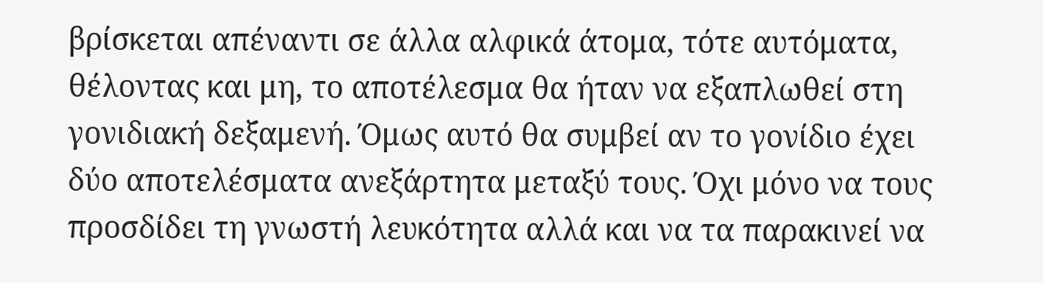βρίσκεται απέναντι σε άλλα αλφικά άτομα, τότε αυτόματα, θέλοντας και μη, το αποτέλεσμα θα ήταν να εξαπλωθεί στη γονιδιακή δεξαμενή. Όμως αυτό θα συμβεί αν το γονίδιο έχει δύο αποτελέσματα ανεξάρτητα μεταξύ τους. Όχι μόνο να τους προσδίδει τη γνωστή λευκότητα αλλά και να τα παρακινεί να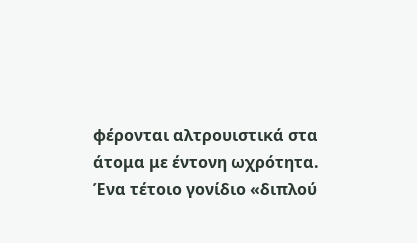φέρονται αλτρουιστικά στα άτομα με έντονη ωχρότητα. Ένα τέτοιο γονίδιο «διπλού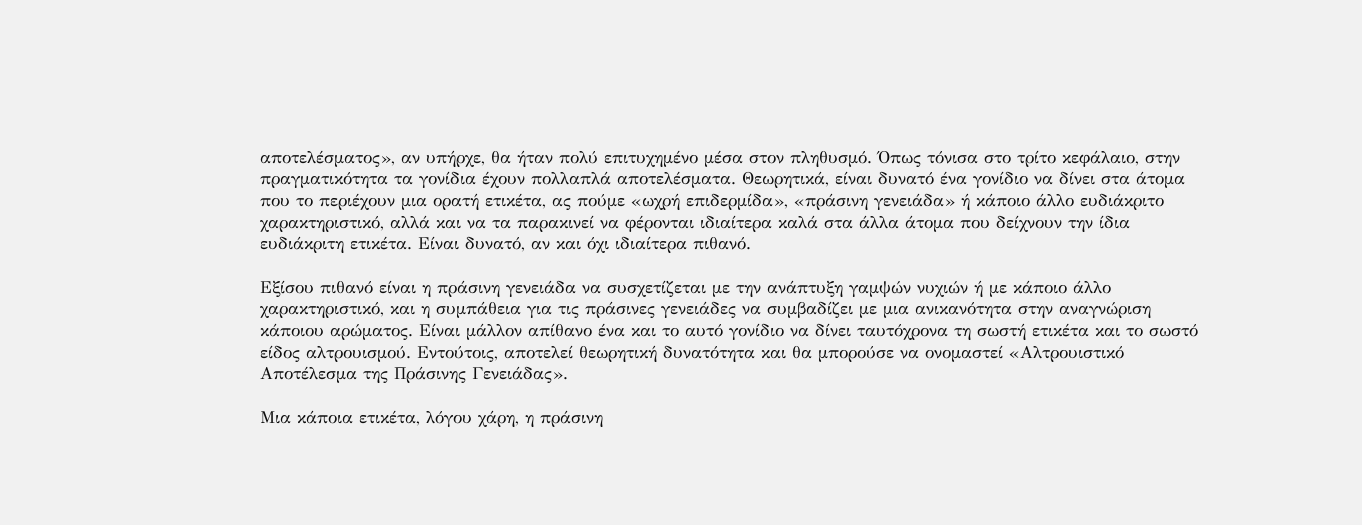αποτελέσματος», αν υπήρχε, θα ήταν πολύ επιτυχημένο μέσα στον πληθυσμό. Όπως τόνισα στο τρίτο κεφάλαιο, στην πραγματικότητα τα γονίδια έχουν πολλαπλά αποτελέσματα. Θεωρητικά, είναι δυνατό ένα γονίδιο να δίνει στα άτομα που το περιέχουν μια ορατή ετικέτα, ας πούμε «ωχρή επιδερμίδα», «πράσινη γενειάδα» ή κάποιο άλλο ευδιάκριτο χαρακτηριστικό, αλλά και να τα παρακινεί να φέρονται ιδιαίτερα καλά στα άλλα άτομα που δείχνουν την ίδια ευδιάκριτη ετικέτα. Είναι δυνατό, αν και όχι ιδιαίτερα πιθανό.

Εξίσου πιθανό είναι η πράσινη γενειάδα να συσχετίζεται με την ανάπτυξη γαμψών νυχιών ή με κάποιο άλλο χαρακτηριστικό, και η συμπάθεια για τις πράσινες γενειάδες να συμβαδίζει με μια ανικανότητα στην αναγνώριση κάποιου αρώματος. Είναι μάλλον απίθανο ένα και το αυτό γονίδιο να δίνει ταυτόχρονα τη σωστή ετικέτα και το σωστό είδος αλτρουισμού. Εντούτοις, αποτελεί θεωρητική δυνατότητα και θα μπορούσε να ονομαστεί «Αλτρουιστικό Αποτέλεσμα της Πράσινης Γενειάδας».

Μια κάποια ετικέτα, λόγου χάρη, η πράσινη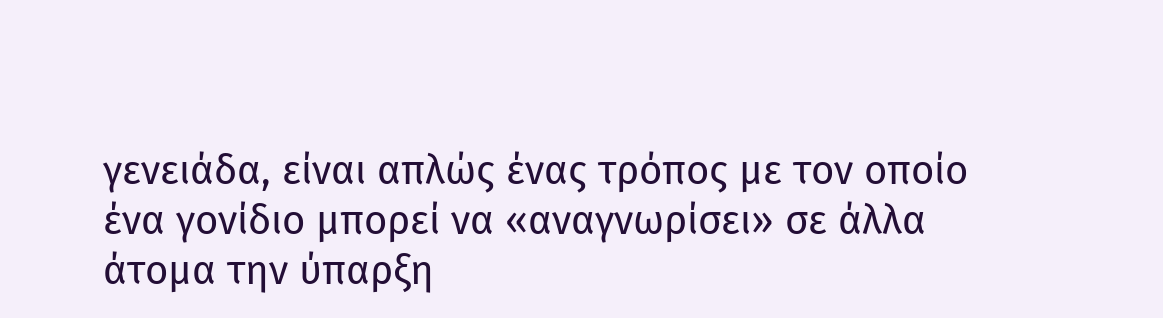γενειάδα, είναι απλώς ένας τρόπος με τον οποίο ένα γονίδιο μπορεί να «αναγνωρίσει» σε άλλα άτομα την ύπαρξη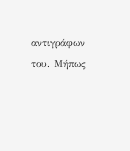αντιγράφων του. Μήπως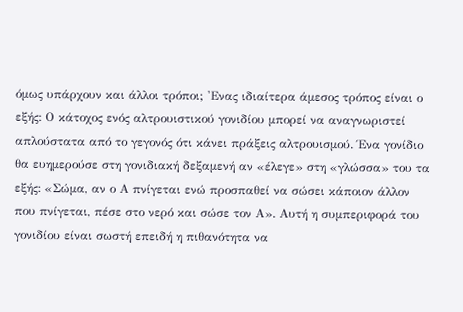όμως υπάρχουν και άλλοι τρόποι; 'Ενας ιδιαίτερα άμεσος τρόπος είναι ο εξής: Ο κάτοχος ενός αλτρουιστικού γονιδίου μπορεί να αναγνωριστεί απλούστατα από το γεγονός ότι κάνει πράξεις αλτρουισμού. Ένα γονίδιο θα ευημερούσε στη γονιδιακή δεξαμενή αν «έλεγε» στη «γλώσσα» του τα εξής: «Σώμα, αν ο Α πνίγεται ενώ προσπαθεί να σώσει κάποιον άλλον που πνίγεται, πέσε στο νερό και σώσε τον Α». Αυτή η συμπεριφορά του γονιδίου είναι σωστή επειδή η πιθανότητα να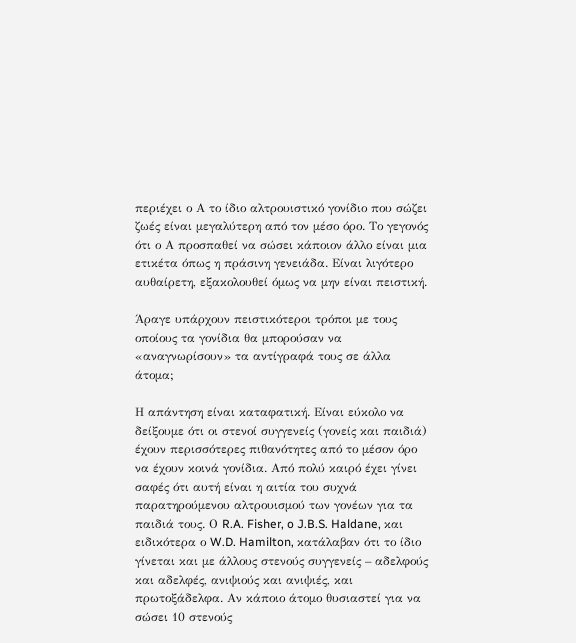περιέχει ο Α το ίδιο αλτρουιστικό γονίδιο που σώζει ζωές είναι μεγαλύτερη από τον μέσο όρο. Το γεγονός ότι ο Α προσπαθεί να σώσει κάποιον άλλο είναι μια ετικέτα όπως η πράσινη γενειάδα. Είναι λιγότερο αυθαίρετη, εξακολουθεί όμως να μην είναι πειστική.

Άραγε υπάρχουν πειστικότεροι τρόποι με τους οποίους τα γονίδια θα μπορούσαν να «αναγνωρίσουν» τα αντίγραφά τους σε άλλα άτομα;

Η απάντηση είναι καταφατική. Είναι εύκολο να δείξουμε ότι οι στενοί συγγενείς (γονείς και παιδιά) έχουν περισσότερες πιθανότητες από το μέσον όρο να έχουν κοινά γονίδια. Από πολύ καιρό έχει γίνει σαφές ότι αυτή είναι η αιτία του συχνά παρατηρούμενου αλτρουισμού των γονέων για τα παιδιά τους. Ο R.A. Fisher, o J.B.S. Haldane, και ειδικότερα ο W.D. Hamilton, κατάλαβαν ότι το ίδιο γίνεται και με άλλους στενούς συγγενείς – αδελφούς και αδελφές, ανιψιούς και ανιψιές, και πρωτοξάδελφα. Αν κάποιο άτομο θυσιαστεί για να σώσει 10 στενούς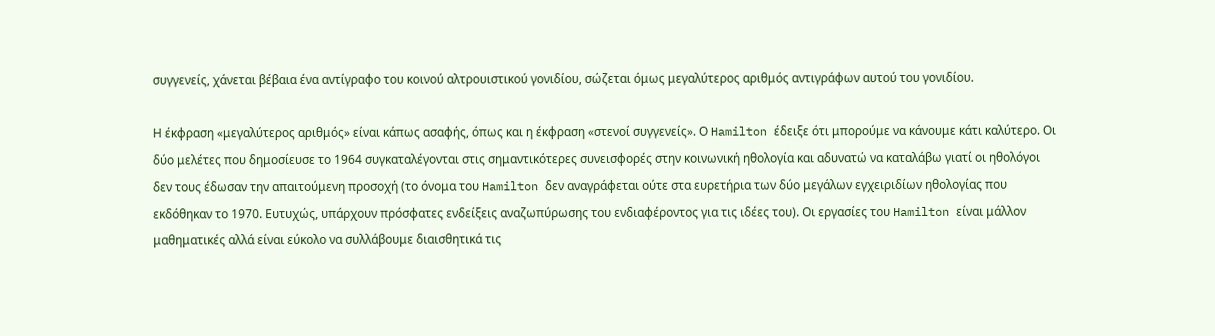συγγενείς, χάνεται βέβαια ένα αντίγραφο του κοινού αλτρουιστικού γονιδίου, σώζεται όμως μεγαλύτερος αριθμός αντιγράφων αυτού του γονιδίου.

Η έκφραση «μεγαλύτερος αριθμός» είναι κάπως ασαφής, όπως και η έκφραση «στενοί συγγενείς». Ο Hamilton έδειξε ότι μπορούμε να κάνουμε κάτι καλύτερο. Οι δύο μελέτες που δημοσίευσε το 1964 συγκαταλέγονται στις σημαντικότερες συνεισφορές στην κοινωνική ηθολογία και αδυνατώ να καταλάβω γιατί οι ηθολόγοι δεν τους έδωσαν την απαιτούμενη προσοχή (το όνομα του Hamilton δεν αναγράφεται ούτε στα ευρετήρια των δύο μεγάλων εγχειριδίων ηθολογίας που εκδόθηκαν το 1970. Ευτυχώς, υπάρχουν πρόσφατες ενδείξεις αναζωπύρωσης του ενδιαφέροντος για τις ιδέες του). Οι εργασίες του Hamilton είναι μάλλον μαθηματικές αλλά είναι εύκολο να συλλάβουμε διαισθητικά τις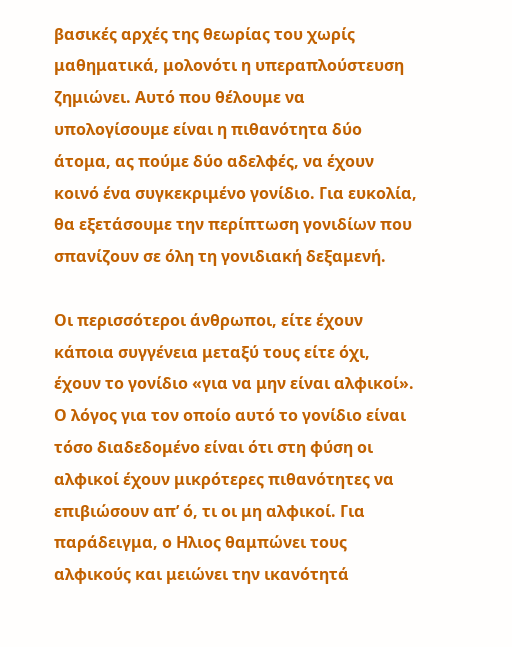βασικές αρχές της θεωρίας του χωρίς μαθηματικά, μολονότι η υπεραπλούστευση ζημιώνει. Αυτό που θέλουμε να υπολογίσουμε είναι η πιθανότητα δύο άτομα, ας πούμε δύο αδελφές, να έχουν κοινό ένα συγκεκριμένο γονίδιο. Για ευκολία, θα εξετάσουμε την περίπτωση γονιδίων που σπανίζουν σε όλη τη γονιδιακή δεξαμενή.

Οι περισσότεροι άνθρωποι, είτε έχουν κάποια συγγένεια μεταξύ τους είτε όχι, έχουν το γονίδιο «για να μην είναι αλφικοί». Ο λόγος για τον οποίο αυτό το γονίδιο είναι τόσο διαδεδομένο είναι ότι στη φύση οι αλφικοί έχουν μικρότερες πιθανότητες να επιβιώσουν απ’ ό, τι οι μη αλφικοί. Για παράδειγμα, ο Ηλιος θαμπώνει τους αλφικούς και μειώνει την ικανότητά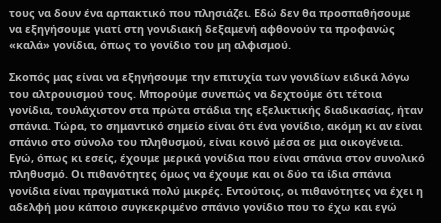τους να δουν ένα αρπακτικό που πλησιάζει. Εδώ δεν θα προσπαθήσουμε να εξηγήσουμε γιατί στη γονιδιακή δεξαμενή αφθονούν τα προφανώς «καλά» γονίδια, όπως το γονίδιο του μη αλφισμού.

Σκοπός μας είναι να εξηγήσουμε την επιτυχία των γονιδίων ειδικά λόγω του αλτρουισμού τους. Μπορούμε συνεπώς να δεχτούμε ότι τέτοια γονίδια, τουλάχιστον στα πρώτα στάδια της εξελικτικής διαδικασίας, ήταν σπάνια. Τώρα, το σημαντικό σημείο είναι ότι ένα γονίδιο, ακόμη κι αν είναι σπάνιο στο σύνολο του πληθυσμού, είναι κοινό μέσα σε μια οικογένεια. Εγώ, όπως κι εσείς, έχουμε μερικά γονίδια που είναι σπάνια στον συνολικό πληθυσμό. Οι πιθανότητες όμως να έχουμε και οι δύο τα ίδια σπάνια γονίδια είναι πραγματικά πολύ μικρές. Εντούτοις, οι πιθανότητες να έχει η αδελφή μου κάποιο συγκεκριμένο σπάνιο γονίδιο που το έχω και εγώ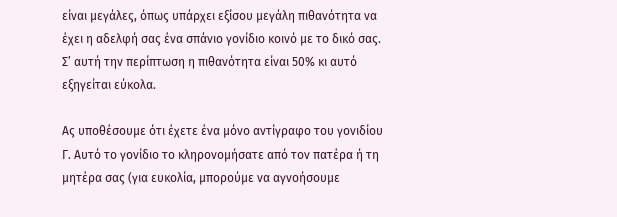είναι μεγάλες, όπως υπάρχει εξίσου μεγάλη πιθανότητα να έχει η αδελφή σας ένα σπάνιο γονίδιο κοινό με το δικό σας. Σ’ αυτή την περίπτωση η πιθανότητα είναι 50% κι αυτό εξηγείται εύκολα.

Ας υποθέσουμε ότι έχετε ένα μόνο αντίγραφο του γονιδίου Γ. Αυτό το γονίδιο το κληρονομήσατε από τον πατέρα ή τη μητέρα σας (για ευκολία, μπορούμε να αγνοήσουμε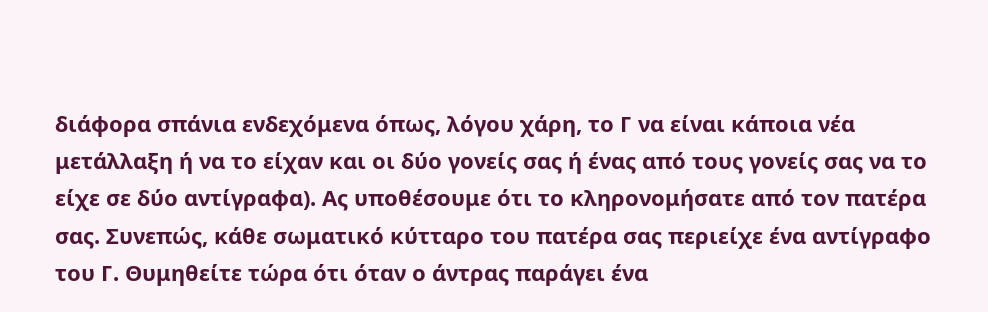διάφορα σπάνια ενδεχόμενα όπως, λόγου χάρη, το Γ να είναι κάποια νέα μετάλλαξη ή να το είχαν και οι δύο γονείς σας ή ένας από τους γονείς σας να το είχε σε δύο αντίγραφα). Ας υποθέσουμε ότι το κληρονομήσατε από τον πατέρα σας. Συνεπώς, κάθε σωματικό κύτταρο του πατέρα σας περιείχε ένα αντίγραφο του Γ. Θυμηθείτε τώρα ότι όταν ο άντρας παράγει ένα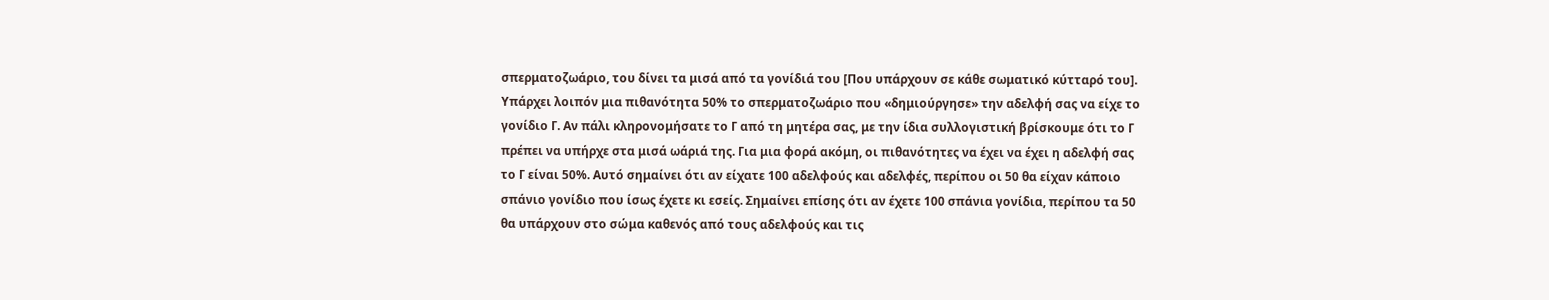σπερματοζωάριο, του δίνει τα μισά από τα γονίδιά του [Που υπάρχουν σε κάθε σωματικό κύτταρό του]. Υπάρχει λοιπόν μια πιθανότητα 50% το σπερματοζωάριο που «δημιούργησε» την αδελφή σας να είχε το γονίδιο Γ. Αν πάλι κληρονομήσατε το Γ από τη μητέρα σας, με την ίδια συλλογιστική βρίσκουμε ότι το Γ πρέπει να υπήρχε στα μισά ωάριά της. Για μια φορά ακόμη, οι πιθανότητες να έχει να έχει η αδελφή σας το Γ είναι 50%. Αυτό σημαίνει ότι αν είχατε 100 αδελφούς και αδελφές, περίπου οι 50 θα είχαν κάποιο σπάνιο γονίδιο που ίσως έχετε κι εσείς. Σημαίνει επίσης ότι αν έχετε 100 σπάνια γονίδια, περίπου τα 50 θα υπάρχουν στο σώμα καθενός από τους αδελφούς και τις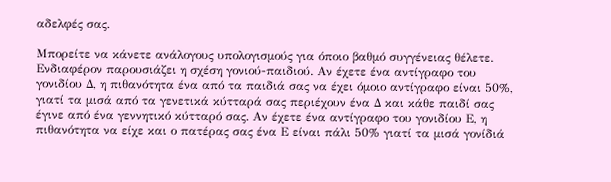αδελφές σας.

Μπορείτε να κάνετε ανάλογους υπολογισμούς για όποιο βαθμό συγγένειας θέλετε. Ενδιαφέρον παρουσιάζει η σχέση γονιού-παιδιού. Αν έχετε ένα αντίγραφο του γονιδίου Δ, η πιθανότητα ένα από τα παιδιά σας να έχει όμοιο αντίγραφο είναι 50%, γιατί τα μισά από τα γενετικά κύτταρά σας περιέχουν ένα Δ και κάθε παιδί σας έγινε από ένα γεννητικό κύτταρό σας. Αν έχετε ένα αντίγραφο του γονιδίου Ε, η πιθανότητα να είχε και ο πατέρας σας ένα Ε είναι πάλι 50% γιατί τα μισά γονίδιά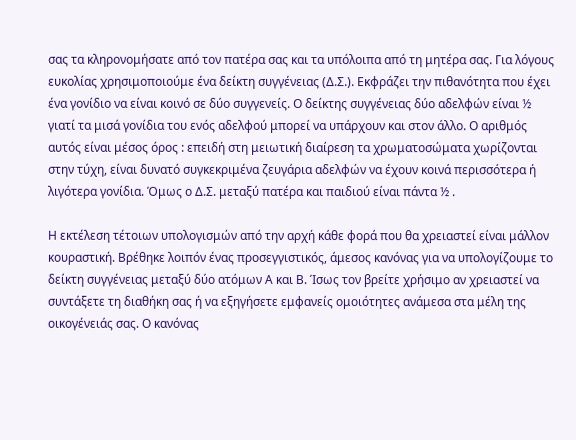σας τα κληρονομήσατε από τον πατέρα σας και τα υπόλοιπα από τη μητέρα σας. Για λόγους ευκολίας χρησιμοποιούμε ένα δείκτη συγγένειας (Δ.Σ.). Εκφράζει την πιθανότητα που έχει ένα γονίδιο να είναι κοινό σε δύο συγγενείς. Ο δείκτης συγγένειας δύο αδελφών είναι ½ γιατί τα μισά γονίδια του ενός αδελφού μπορεί να υπάρχουν και στον άλλο. Ο αριθμός αυτός είναι μέσος όρος : επειδή στη μειωτική διαίρεση τα χρωματοσώματα χωρίζονται στην τύχη, είναι δυνατό συγκεκριμένα ζευγάρια αδελφών να έχουν κοινά περισσότερα ή λιγότερα γονίδια. Όμως ο Δ.Σ. μεταξύ πατέρα και παιδιού είναι πάντα ½ .

Η εκτέλεση τέτοιων υπολογισμών από την αρχή κάθε φορά που θα χρειαστεί είναι μάλλον κουραστική. Βρέθηκε λοιπόν ένας προσεγγιστικός, άμεσος κανόνας για να υπολογίζουμε το δείκτη συγγένειας μεταξύ δύο ατόμων Α και Β. Ίσως τον βρείτε χρήσιμο αν χρειαστεί να συντάξετε τη διαθήκη σας ή να εξηγήσετε εμφανείς ομοιότητες ανάμεσα στα μέλη της οικογένειάς σας. Ο κανόνας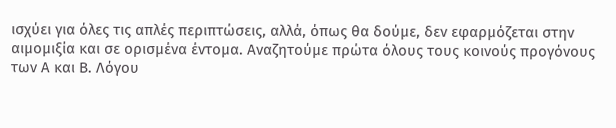ισχύει για όλες τις απλές περιπτώσεις, αλλά, όπως θα δούμε, δεν εφαρμόζεται στην αιμομιξία και σε ορισμένα έντομα. Αναζητούμε πρώτα όλους τους κοινούς προγόνους των Α και Β. Λόγου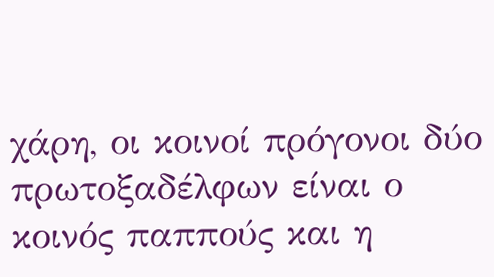χάρη, οι κοινοί πρόγονοι δύο πρωτοξαδέλφων είναι ο κοινός παππούς και η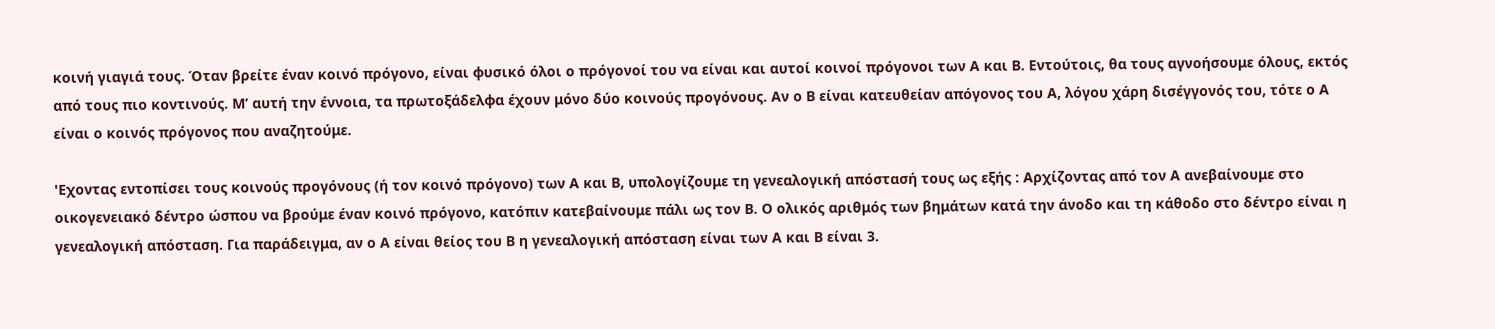κοινή γιαγιά τους. Όταν βρείτε έναν κοινό πρόγονο, είναι φυσικό όλοι ο πρόγονοί του να είναι και αυτοί κοινοί πρόγονοι των Α και Β. Εντούτοις, θα τους αγνοήσουμε όλους, εκτός από τους πιο κοντινούς. Μ’ αυτή την έννοια, τα πρωτοξάδελφα έχουν μόνο δύο κοινούς προγόνους. Αν ο Β είναι κατευθείαν απόγονος του Α, λόγου χάρη δισέγγονός του, τότε ο Α είναι ο κοινός πρόγονος που αναζητούμε.

'Εχοντας εντοπίσει τους κοινούς προγόνους (ή τον κοινό πρόγονο) των Α και Β, υπολογίζουμε τη γενεαλογική απόστασή τους ως εξής : Αρχίζοντας από τον Α ανεβαίνουμε στο οικογενειακό δέντρο ώσπου να βρούμε έναν κοινό πρόγονο, κατόπιν κατεβαίνουμε πάλι ως τον Β. Ο ολικός αριθμός των βημάτων κατά την άνοδο και τη κάθοδο στο δέντρο είναι η γενεαλογική απόσταση. Για παράδειγμα, αν ο Α είναι θείος του Β η γενεαλογική απόσταση είναι των Α και Β είναι 3.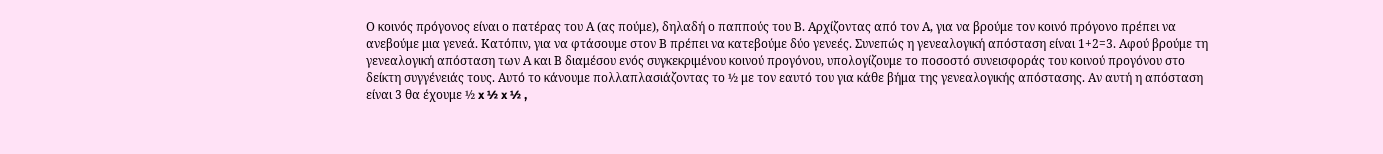Ο κοινός πρόγονος είναι ο πατέρας του Α (ας πούμε), δηλαδή ο παππούς του Β. Αρχίζοντας από τον Α, για να βρούμε τον κοινό πρόγονο πρέπει να ανεβούμε μια γενεά. Κατόπιν, για να φτάσουμε στον Β πρέπει να κατεβούμε δύο γενεές. Συνεπώς η γενεαλογική απόσταση είναι 1+2=3. Αφού βρούμε τη γενεαλογική απόσταση των Α και Β διαμέσου ενός συγκεκριμένου κοινού προγόνου, υπολογίζουμε το ποσοστό συνεισφοράς του κοινού προγόνου στο δείκτη συγγένειάς τους. Αυτό το κάνουμε πολλαπλασιάζοντας το ½ με τον εαυτό του για κάθε βήμα της γενεαλογικής απόστασης. Αν αυτή η απόσταση είναι 3 θα έχουμε ½ x ½ x ½ ,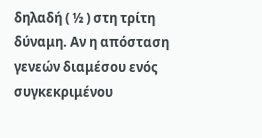δηλαδή ( ½ ) στη τρίτη δύναμη. Αν η απόσταση γενεών διαμέσου ενός συγκεκριμένου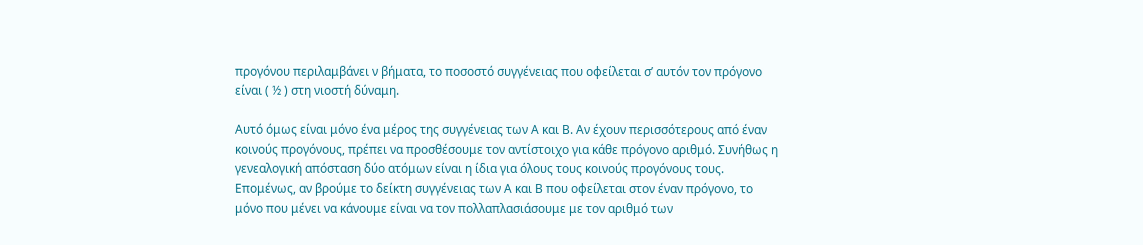προγόνου περιλαμβάνει ν βήματα, το ποσοστό συγγένειας που οφείλεται σ’ αυτόν τον πρόγονο είναι ( ½ ) στη νιοστή δύναμη.

Αυτό όμως είναι μόνο ένα μέρος της συγγένειας των Α και Β. Αν έχουν περισσότερους από έναν κοινούς προγόνους, πρέπει να προσθέσουμε τον αντίστοιχο για κάθε πρόγονο αριθμό. Συνήθως η γενεαλογική απόσταση δύο ατόμων είναι η ίδια για όλους τους κοινούς προγόνους τους. Επομένως, αν βρούμε το δείκτη συγγένειας των Α και Β που οφείλεται στον έναν πρόγονο, το μόνο που μένει να κάνουμε είναι να τον πολλαπλασιάσουμε με τον αριθμό των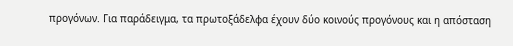προγόνων. Για παράδειγμα, τα πρωτοξάδελφα έχουν δύο κοινούς προγόνους και η απόσταση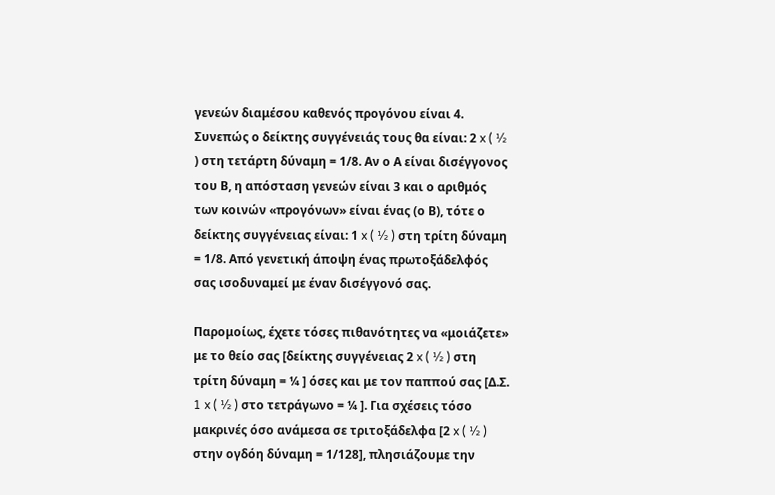γενεών διαμέσου καθενός προγόνου είναι 4. Συνεπώς ο δείκτης συγγένειάς τους θα είναι: 2 x ( ½ ) στη τετάρτη δύναμη = 1/8. Αν ο Α είναι δισέγγονος του Β, η απόσταση γενεών είναι 3 και ο αριθμός των κοινών «προγόνων» είναι ένας (ο Β), τότε ο δείκτης συγγένειας είναι: 1 x ( ½ ) στη τρίτη δύναμη = 1/8. Από γενετική άποψη ένας πρωτοξάδελφός σας ισοδυναμεί με έναν δισέγγονό σας.

Παρομοίως, έχετε τόσες πιθανότητες να «μοιάζετε» με το θείο σας [δείκτης συγγένειας 2 x ( ½ ) στη τρίτη δύναμη = ¼ ] όσες και με τον παππού σας [Δ.Σ. 1 x ( ½ ) στο τετράγωνο = ¼ ]. Για σχέσεις τόσο μακρινές όσο ανάμεσα σε τριτοξάδελφα [2 x ( ½ ) στην ογδόη δύναμη = 1/128], πλησιάζουμε την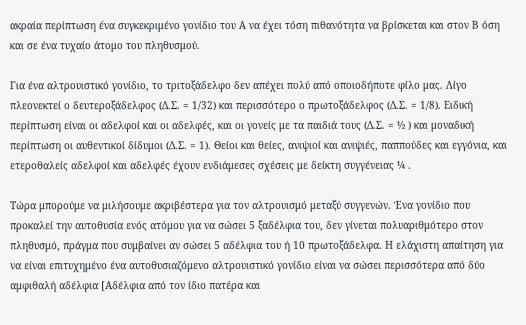ακραία περίπτωση ένα συγκεκριμένο γονίδιο του Α να έχει τόση πιθανότητα να βρίσκεται και στον Β όση και σε ένα τυχαίο άτομο του πληθυσμού.

Για ένα αλτρουιστικό γονίδιο, το τριτοξάδελφο δεν απέχει πολύ από οποιοδήποτε φίλο μας. Λίγο πλεονεκτεί ο δευτεροξάδελφος (Δ.Σ. = 1/32) και περισσότερο ο πρωτοξάδελφος (Δ.Σ. = 1/8). Ειδική περίπτωση είναι οι αδελφοί και οι αδελφές, και οι γονείς με τα παιδιά τους (Δ.Σ. = ½ ) και μοναδική περίπτωση οι αυθεντικοί δίδυμοι (Δ.Σ. = 1). Θείοι και θείες, ανιψιοί και ανιψιές, παππούδες και εγγόνια, και ετεροθαλείς αδελφοί και αδελφές έχουν ενδιάμεσες σχέσεις με δείκτη συγγένειας ¼ .

Τώρα μπορούμε να μιλήσουμε ακριβέστερα για τον αλτρουισμό μεταξύ συγγενών. Ένα γονίδιο που προκαλεί την αυτοθυσία ενός ατόμου για να σώσει 5 ξαδέλφια του, δεν γίνεται πολυαριθμότερο στον πληθυσμό, πράγμα που συμβαίνει αν σώσει 5 αδέλφια του ή 10 πρωτοξάδελφα. Η ελάχιστη απαίτηση για να είναι επιτυχημένο ένα αυτοθυσιαζόμενο αλτρουιστικό γονίδιο είναι να σώσει περισσότερα από δύο αμφιθαλή αδέλφια [Αδέλφια από τον ίδιο πατέρα και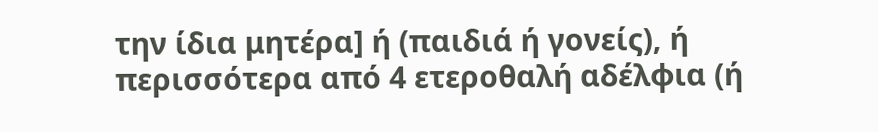την ίδια μητέρα] ή (παιδιά ή γονείς), ή περισσότερα από 4 ετεροθαλή αδέλφια (ή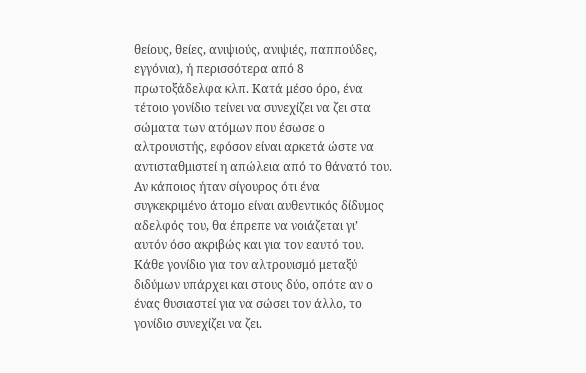θείους, θείες, ανιψιούς, ανιψιές, παππούδες, εγγόνια), ή περισσότερα από 8 πρωτοξάδελφα κλπ. Κατά μέσο όρο, ένα τέτοιο γονίδιο τείνει να συνεχίζει να ζει στα σώματα των ατόμων που έσωσε ο αλτρουιστής, εφόσον είναι αρκετά ώστε να αντισταθμιστεί η απώλεια από το θάνατό του. Αν κάποιος ήταν σίγουρος ότι ένα συγκεκριμένο άτομο είναι αυθεντικός δίδυμος αδελφός του, θα έπρεπε να νοιάζεται γι’ αυτόν όσο ακριβώς και για τον εαυτό του. Κάθε γονίδιο για τον αλτρουισμό μεταξύ διδύμων υπάρχει και στους δύο, οπότε αν ο ένας θυσιαστεί για να σώσει τον άλλο, το γονίδιο συνεχίζει να ζει.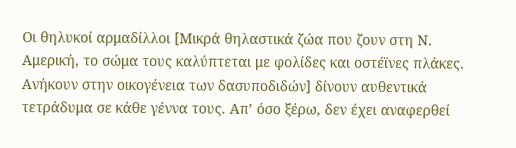Οι θηλυκοί αρμαδίλλοι [Μικρά θηλαστικά ζώα που ζουν στη Ν. Αμερική, το σώμα τους καλύπτεται με φολίδες και οστέϊνες πλάκες. Ανήκουν στην οικογένεια των δασυποδιδών] δίνουν αυθεντικά τετράδυμα σε κάθε γέννα τους. Απ’ όσο ξέρω, δεν έχει αναφερθεί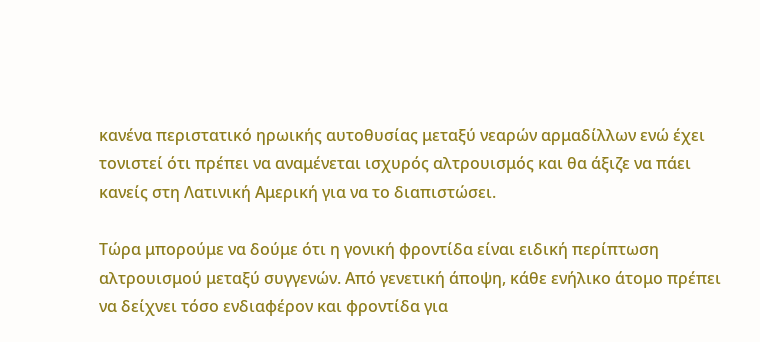κανένα περιστατικό ηρωικής αυτοθυσίας μεταξύ νεαρών αρμαδίλλων ενώ έχει τονιστεί ότι πρέπει να αναμένεται ισχυρός αλτρουισμός και θα άξιζε να πάει κανείς στη Λατινική Αμερική για να το διαπιστώσει.

Τώρα μπορούμε να δούμε ότι η γονική φροντίδα είναι ειδική περίπτωση αλτρουισμού μεταξύ συγγενών. Από γενετική άποψη, κάθε ενήλικο άτομο πρέπει να δείχνει τόσο ενδιαφέρον και φροντίδα για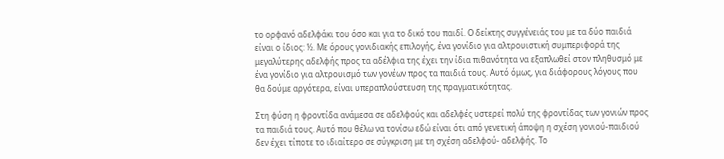το ορφανό αδελφάκι του όσο και για το δικό του παιδί. Ο δείκτης συγγένειάς του με τα δύο παιδιά είναι ο ίδιος: ½. Με όρους γονιδιακής επιλογής, ένα γονίδιο για αλτρουιστική συμπεριφορά της μεγαλύτερης αδελφής προς τα αδέλφια της έχει την ίδια πιθανότητα να εξαπλωθεί στον πληθυσμό με ένα γονίδιο για αλτρουισμό των γονέων προς τα παιδιά τους. Αυτό όμως, για διάφορους λόγους που θα δούμε αργότερα, είναι υπεραπλούστευση της πραγματικότητας.

Στη φύση η φροντίδα ανάμεσα σε αδελφούς και αδελφές υστερεί πολύ της φροντίδας των γονιών προς τα παιδιά τους. Αυτό που θέλω να τονίσω εδώ είναι ότι από γενετική άποψη η σχέση γονιού-παιδιού δεν έχει τίποτε το ιδιαίτερο σε σύγκριση με τη σχέση αδελφού- αδελφής. Το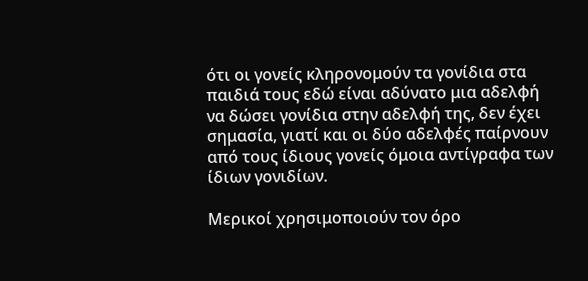ότι οι γονείς κληρονομούν τα γονίδια στα παιδιά τους εδώ είναι αδύνατο μια αδελφή να δώσει γονίδια στην αδελφή της, δεν έχει σημασία, γιατί και οι δύο αδελφές παίρνουν από τους ίδιους γονείς όμοια αντίγραφα των ίδιων γονιδίων.

Μερικοί χρησιμοποιούν τον όρο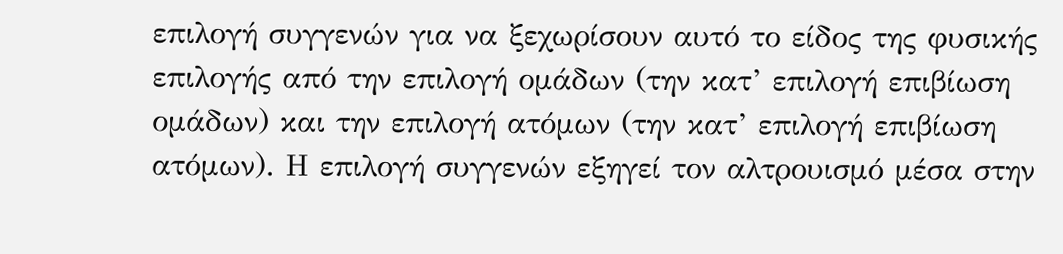επιλογή συγγενών για να ξεχωρίσουν αυτό το είδος της φυσικής επιλογής από την επιλογή ομάδων (την κατ’ επιλογή επιβίωση ομάδων) και την επιλογή ατόμων (την κατ’ επιλογή επιβίωση ατόμων). Η επιλογή συγγενών εξηγεί τον αλτρουισμό μέσα στην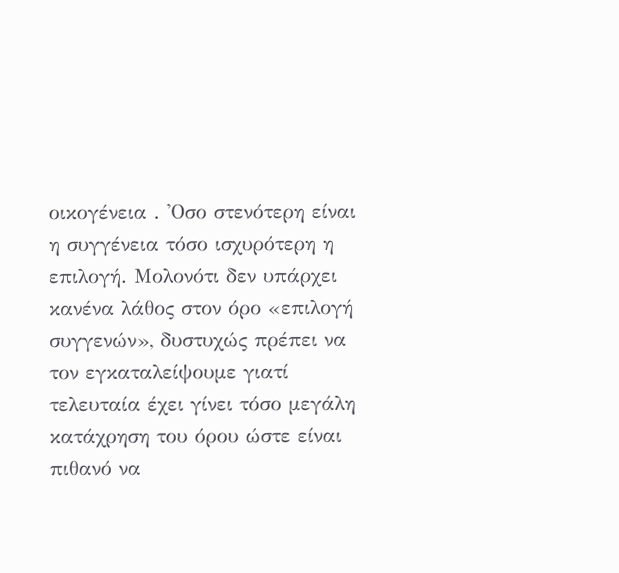οικογένεια . 'Οσο στενότερη είναι η συγγένεια τόσο ισχυρότερη η επιλογή. Μολονότι δεν υπάρχει κανένα λάθος στον όρο «επιλογή συγγενών», δυστυχώς πρέπει να τον εγκαταλείψουμε γιατί τελευταία έχει γίνει τόσο μεγάλη κατάχρηση του όρου ώστε είναι πιθανό να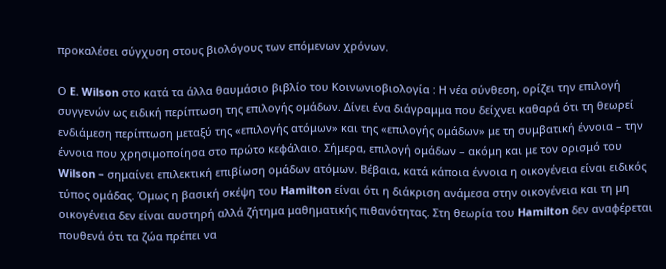προκαλέσει σύγχυση στους βιολόγους των επόμενων χρόνων.

Ο E. Wilson στο κατά τα άλλα θαυμάσιο βιβλίο του Κοινωνιοβιολογία : Η νέα σύνθεση, ορίζει την επιλογή συγγενών ως ειδική περίπτωση της επιλογής ομάδων. Δίνει ένα διάγραμμα που δείχνει καθαρά ότι τη θεωρεί ενδιάμεση περίπτωση μεταξύ της «επιλογής ατόμων» και της «επιλογής ομάδων» με τη συμβατική έννοια – την έννοια που χρησιμοποίησα στο πρώτο κεφάλαιο. Σήμερα, επιλογή ομάδων – ακόμη και με τον ορισμό του Wilson – σημαίνει επιλεκτική επιβίωση ομάδων ατόμων. Βέβαια, κατά κάποια έννοια η οικογένεια είναι ειδικός τύπος ομάδας. Όμως η βασική σκέψη του Hamilton είναι ότι η διάκριση ανάμεσα στην οικογένεια και τη μη οικογένεια δεν είναι αυστηρή αλλά ζήτημα μαθηματικής πιθανότητας. Στη θεωρία του Hamilton δεν αναφέρεται πουθενά ότι τα ζώα πρέπει να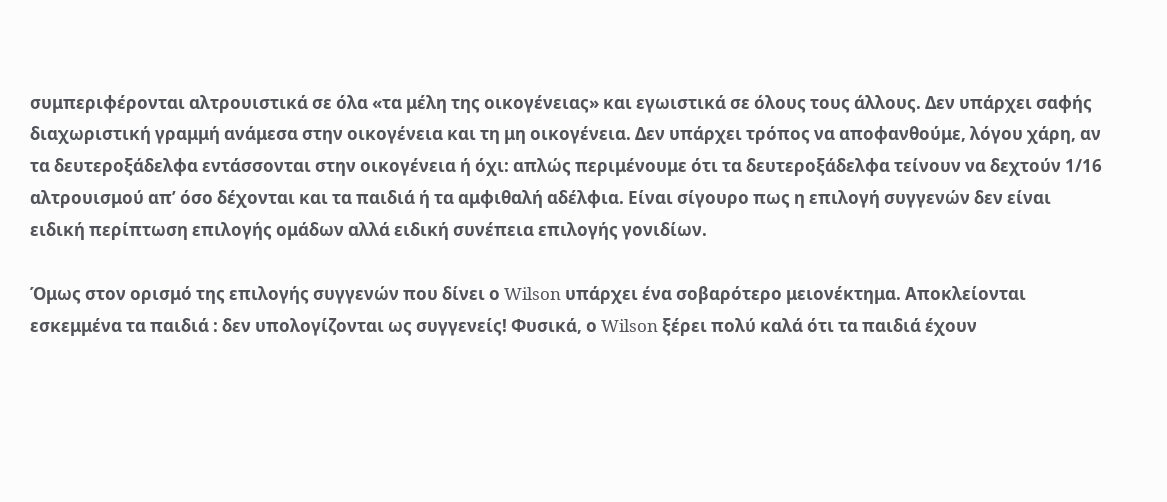συμπεριφέρονται αλτρουιστικά σε όλα «τα μέλη της οικογένειας» και εγωιστικά σε όλους τους άλλους. Δεν υπάρχει σαφής διαχωριστική γραμμή ανάμεσα στην οικογένεια και τη μη οικογένεια. Δεν υπάρχει τρόπος να αποφανθούμε, λόγου χάρη, αν τα δευτεροξάδελφα εντάσσονται στην οικογένεια ή όχι: απλώς περιμένουμε ότι τα δευτεροξάδελφα τείνουν να δεχτούν 1/16 αλτρουισμού απ’ όσο δέχονται και τα παιδιά ή τα αμφιθαλή αδέλφια. Είναι σίγουρο πως η επιλογή συγγενών δεν είναι ειδική περίπτωση επιλογής ομάδων αλλά ειδική συνέπεια επιλογής γονιδίων.

Όμως στον ορισμό της επιλογής συγγενών που δίνει ο Wilson υπάρχει ένα σοβαρότερο μειονέκτημα. Αποκλείονται εσκεμμένα τα παιδιά : δεν υπολογίζονται ως συγγενείς! Φυσικά, ο Wilson ξέρει πολύ καλά ότι τα παιδιά έχουν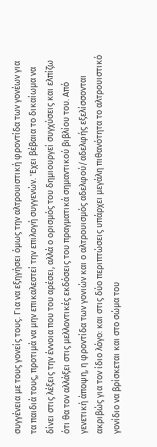συγγένεια με τους γονείς τους. Για να εξηγήσει όμως την αλτρουιστική φροντίδα των γονέων για τα παιδιά τους, προτιμά να μην επικαλεστεί την επιλογή συγγενών. 'Εχει βέβαια το δικαίωμα να δίνει στις λέξεις την έννοια που του αρέσει, αλλά ο ορισμός του δημιουργεί συγχύσεις και ελπίζω ότι θα τον αλλάξει στις μελλοντικές εκδόσεις του πραγματικά σημαντικού βιβλίου του. Από γενετική άποψη, η φροντίδα των γονιών και ο αλτρουισμός αδελφού/αδελφής εξελίσσονται ακριβώς για τον ίδιο λόγο: και στις δύο περιπτώσεις υπάρχει μεγάλη πιθανότητα το αλτρουιστικό γονίδιο να βρίσκεται και στο σώμα του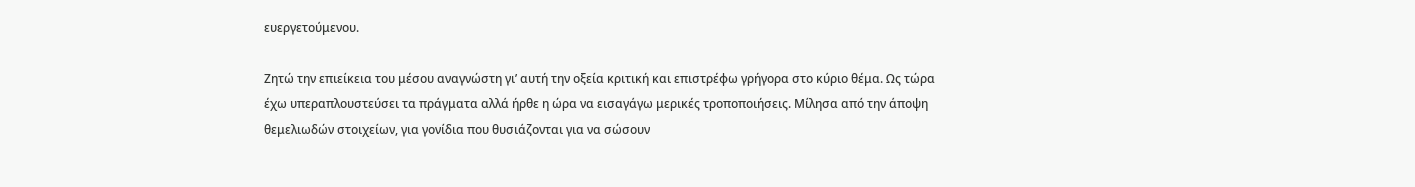ευεργετούμενου.

Ζητώ την επιείκεια του μέσου αναγνώστη γι’ αυτή την οξεία κριτική και επιστρέφω γρήγορα στο κύριο θέμα. Ως τώρα έχω υπεραπλουστεύσει τα πράγματα αλλά ήρθε η ώρα να εισαγάγω μερικές τροποποιήσεις. Μίλησα από την άποψη θεμελιωδών στοιχείων, για γονίδια που θυσιάζονται για να σώσουν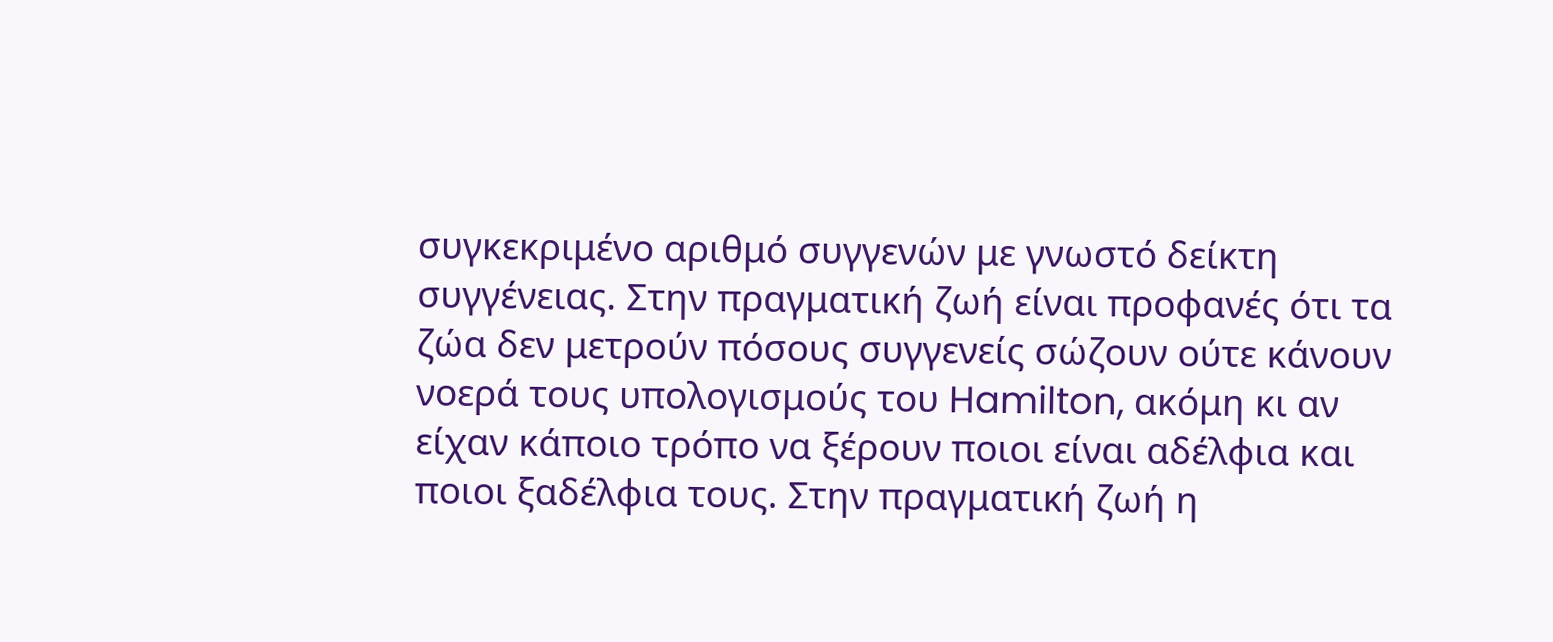συγκεκριμένο αριθμό συγγενών με γνωστό δείκτη συγγένειας. Στην πραγματική ζωή είναι προφανές ότι τα ζώα δεν μετρούν πόσους συγγενείς σώζουν ούτε κάνουν νοερά τους υπολογισμούς του Hamilton, ακόμη κι αν είχαν κάποιο τρόπο να ξέρουν ποιοι είναι αδέλφια και ποιοι ξαδέλφια τους. Στην πραγματική ζωή η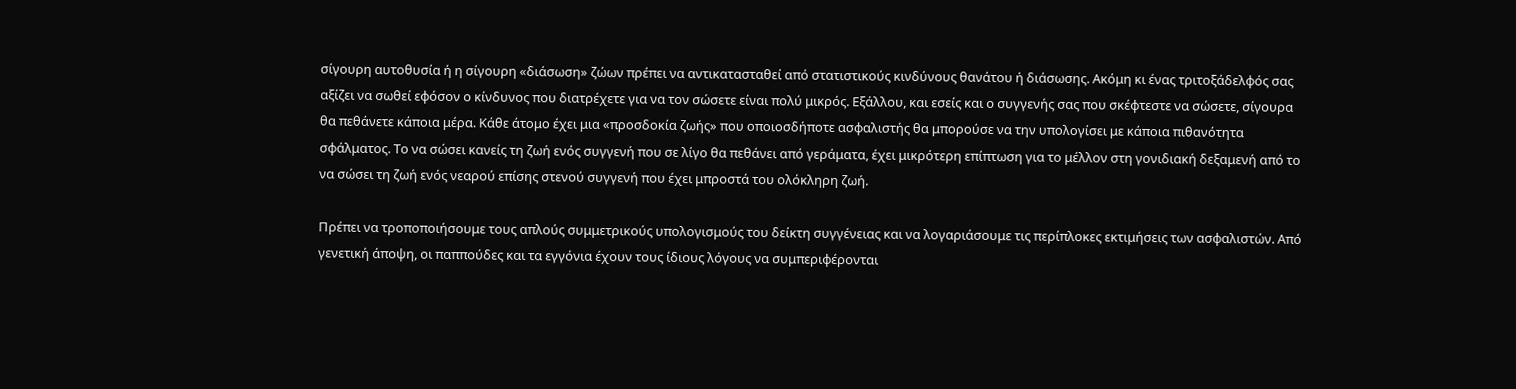σίγουρη αυτοθυσία ή η σίγουρη «διάσωση» ζώων πρέπει να αντικατασταθεί από στατιστικούς κινδύνους θανάτου ή διάσωσης. Ακόμη κι ένας τριτοξάδελφός σας αξίζει να σωθεί εφόσον ο κίνδυνος που διατρέχετε για να τον σώσετε είναι πολύ μικρός. Εξάλλου, και εσείς και ο συγγενής σας που σκέφτεστε να σώσετε, σίγουρα θα πεθάνετε κάποια μέρα. Κάθε άτομο έχει μια «προσδοκία ζωής» που οποιοσδήποτε ασφαλιστής θα μπορούσε να την υπολογίσει με κάποια πιθανότητα σφάλματος. Το να σώσει κανείς τη ζωή ενός συγγενή που σε λίγο θα πεθάνει από γεράματα, έχει μικρότερη επίπτωση για το μέλλον στη γονιδιακή δεξαμενή από το να σώσει τη ζωή ενός νεαρού επίσης στενού συγγενή που έχει μπροστά του ολόκληρη ζωή.

Πρέπει να τροποποιήσουμε τους απλούς συμμετρικούς υπολογισμούς του δείκτη συγγένειας και να λογαριάσουμε τις περίπλοκες εκτιμήσεις των ασφαλιστών. Από γενετική άποψη, οι παππούδες και τα εγγόνια έχουν τους ίδιους λόγους να συμπεριφέρονται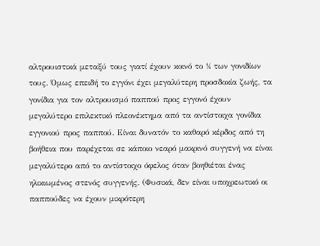αλτρουιστικά μεταξύ τους γιατί έχουν κοινό το ¼ των γονιδίων τους. Όμως επειδή το εγγόνι έχει μεγαλύτερη προσδοκία ζωής, τα γονίδια για τον αλτρουισμό παππού προς εγγονό έχουν μεγαλύτερο επιλεκτικό πλεονέκτημα από τα αντίστοιχα γονίδια εγγονιού προς παππού. Είναι δυνατόν το καθαρό κέρδος από τη βοήθεια που παρέχεται σε κάποιο νεαρό μακρινό συγγενή να είναι μεγαλύτερο από το αντίστοιχο όφελος όταν βοηθιέται ένας ηλικιωμένος στενός συγγενής. (Φυσικά, δεν είναι υποχρεωτικό οι παππούδες να έχουν μικρότερη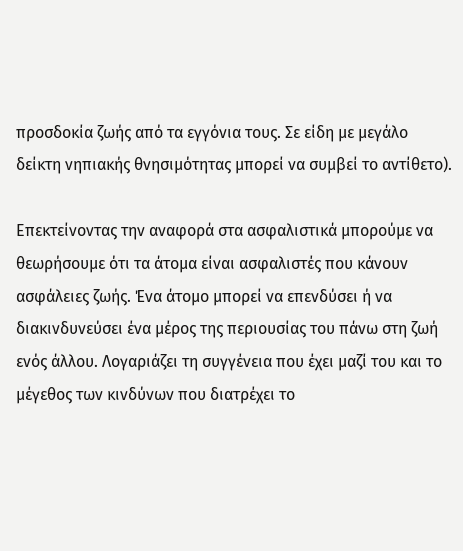προσδοκία ζωής από τα εγγόνια τους. Σε είδη με μεγάλο δείκτη νηπιακής θνησιμότητας μπορεί να συμβεί το αντίθετο).

Επεκτείνοντας την αναφορά στα ασφαλιστικά μπορούμε να θεωρήσουμε ότι τα άτομα είναι ασφαλιστές που κάνουν ασφάλειες ζωής. Ένα άτομο μπορεί να επενδύσει ή να διακινδυνεύσει ένα μέρος της περιουσίας του πάνω στη ζωή ενός άλλου. Λογαριάζει τη συγγένεια που έχει μαζί του και το μέγεθος των κινδύνων που διατρέχει το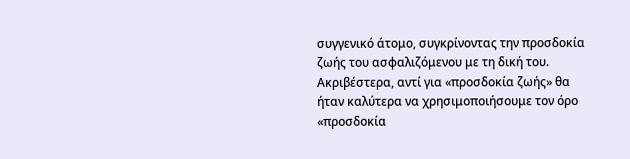συγγενικό άτομο, συγκρίνοντας την προσδοκία ζωής του ασφαλιζόμενου με τη δική του. Ακριβέστερα, αντί για «προσδοκία ζωής» θα ήταν καλύτερα να χρησιμοποιήσουμε τον όρο «προσδοκία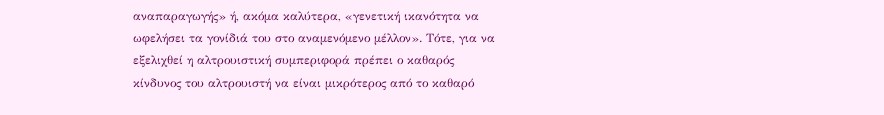αναπαραγωγής» ή, ακόμα καλύτερα, «γενετική ικανότητα να ωφελήσει τα γονίδιά του στο αναμενόμενο μέλλον». Τότε, για να εξελιχθεί η αλτρουιστική συμπεριφορά πρέπει ο καθαρός κίνδυνος του αλτρουιστή να είναι μικρότερος από το καθαρό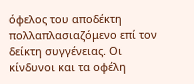όφελος του αποδέκτη πολλαπλασιαζόμενο επί τον δείκτη συγγένειας. Οι κίνδυνοι και τα οφέλη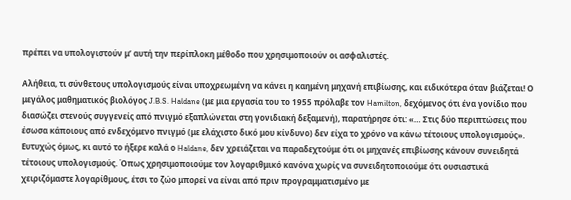πρέπει να υπολογιστούν μ’ αυτή την περίπλοκη μέθοδο που χρησιμοποιούν οι ασφαλιστές.

Αλήθεια, τι σύνθετους υπολογισμούς είναι υποχρεωμένη να κάνει η καημένη μηχανή επιβίωσης, και ειδικότερα όταν βιάζεται! Ο μεγάλος μαθηματικός βιολόγος J.B.S. Haldane (με μια εργασία του το 1955 πρόλαβε τον Hamilton, δεχόμενος ότι ένα γονίδιο που διασώζει στενούς συγγενείς από πνιγμό εξαπλώνεται στη γονιδιακή δεξαμενή), παρατήρησε ότι: «… Στις δύο περιπτώσεις που έσωσα κάποιους από ενδεχόμενο πνιγμό (με ελάχιστο δικό μου κίνδυνο) δεν είχα το χρόνο να κάνω τέτοιους υπολογισμούς». Ευτυχώς όμως, κι αυτό το ήξερε καλά ο Haldane, δεν χρειάζεται να παραδεχτούμε ότι οι μηχανές επιβίωσης κάνουν συνειδητά τέτοιους υπολογισμούς. Όπως χρησιμοποιούμε τον λογαριθμικό κανόνα χωρίς να συνειδητοποιούμε ότι ουσιαστικά χειριζόμαστε λογαρίθμους, έτσι το ζώο μπορεί να είναι από πριν προγραμματισμένο με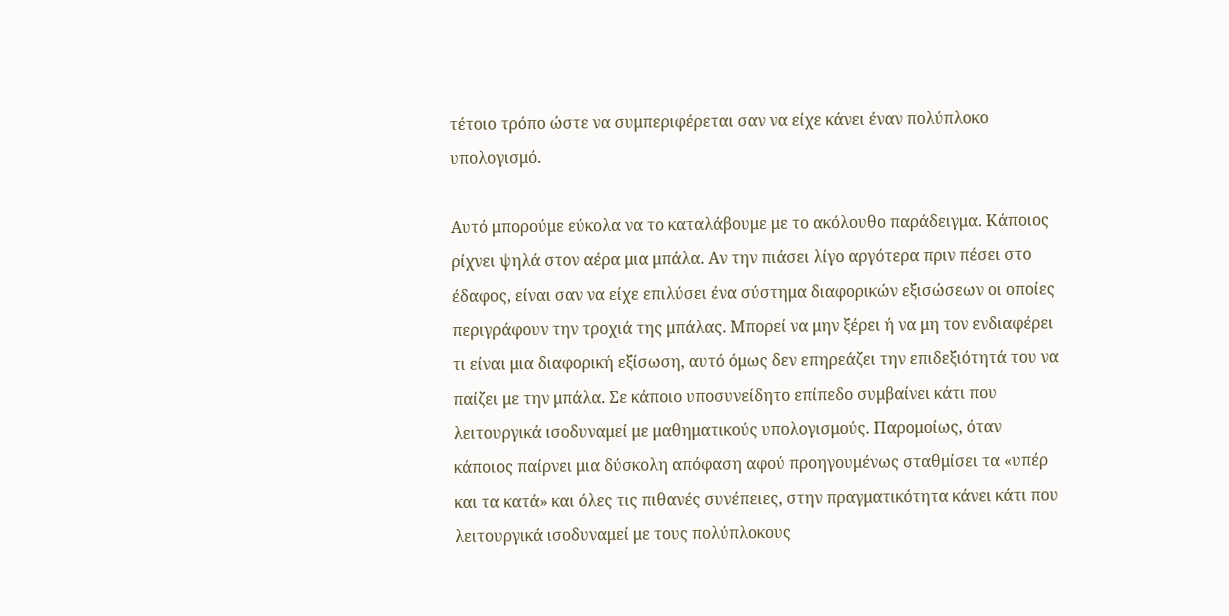τέτοιο τρόπο ώστε να συμπεριφέρεται σαν να είχε κάνει έναν πολύπλοκο υπολογισμό.

Αυτό μπορούμε εύκολα να το καταλάβουμε με το ακόλουθο παράδειγμα. Κάποιος ρίχνει ψηλά στον αέρα μια μπάλα. Αν την πιάσει λίγο αργότερα πριν πέσει στο έδαφος, είναι σαν να είχε επιλύσει ένα σύστημα διαφορικών εξισώσεων οι οποίες περιγράφουν την τροχιά της μπάλας. Μπορεί να μην ξέρει ή να μη τον ενδιαφέρει τι είναι μια διαφορική εξίσωση, αυτό όμως δεν επηρεάζει την επιδεξιότητά του να παίζει με την μπάλα. Σε κάποιο υποσυνείδητο επίπεδο συμβαίνει κάτι που λειτουργικά ισοδυναμεί με μαθηματικούς υπολογισμούς. Παρομοίως, όταν κάποιος παίρνει μια δύσκολη απόφαση αφού προηγουμένως σταθμίσει τα «υπέρ και τα κατά» και όλες τις πιθανές συνέπειες, στην πραγματικότητα κάνει κάτι που λειτουργικά ισοδυναμεί με τους πολύπλοκους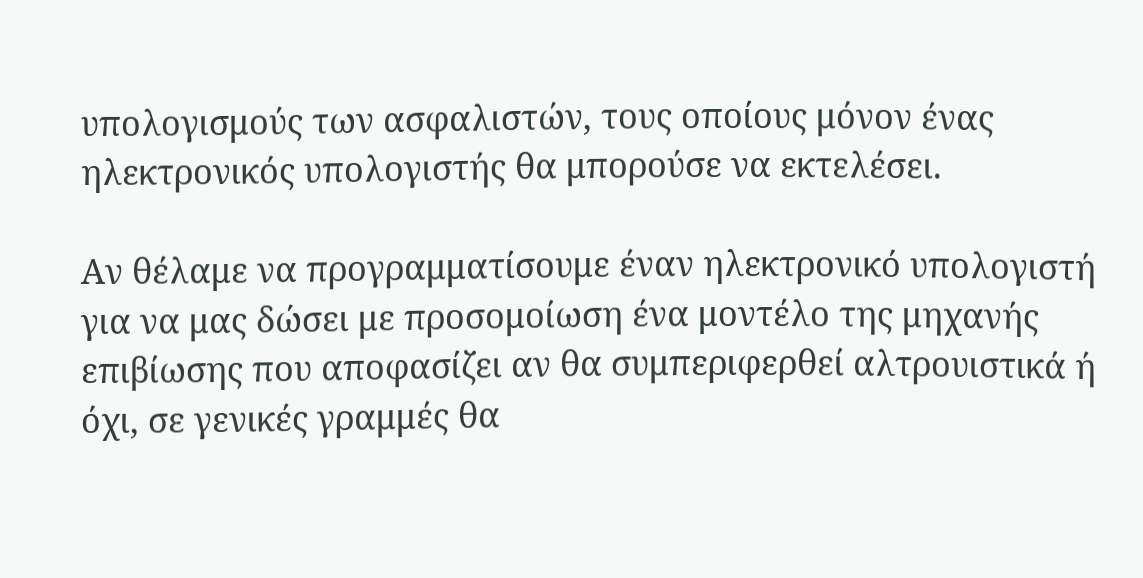υπολογισμούς των ασφαλιστών, τους οποίους μόνον ένας ηλεκτρονικός υπολογιστής θα μπορούσε να εκτελέσει.

Αν θέλαμε να προγραμματίσουμε έναν ηλεκτρονικό υπολογιστή για να μας δώσει με προσομοίωση ένα μοντέλο της μηχανής επιβίωσης που αποφασίζει αν θα συμπεριφερθεί αλτρουιστικά ή όχι, σε γενικές γραμμές θα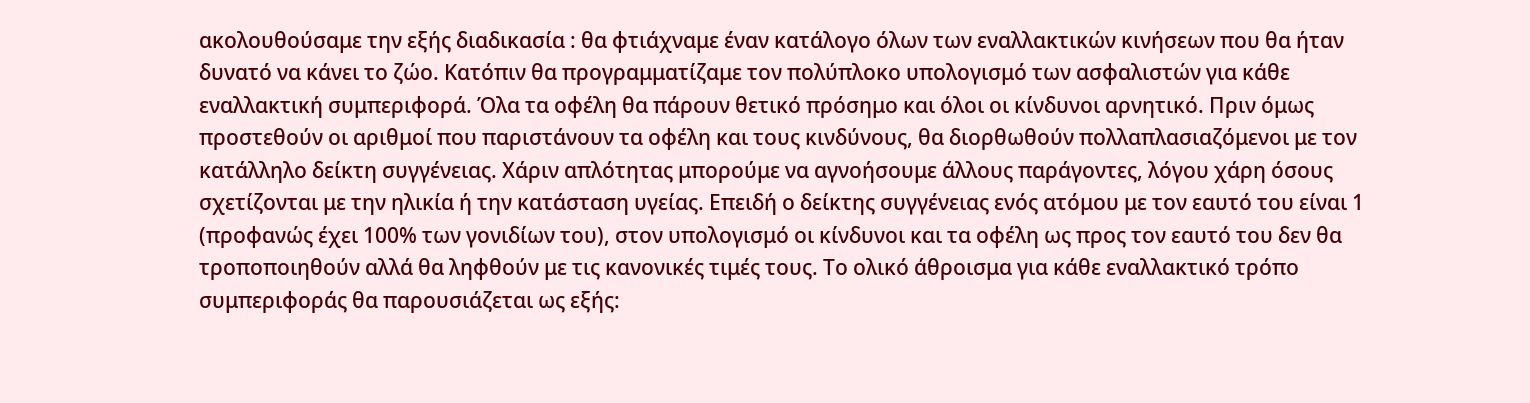ακολουθούσαμε την εξής διαδικασία : θα φτιάχναμε έναν κατάλογο όλων των εναλλακτικών κινήσεων που θα ήταν δυνατό να κάνει το ζώο. Κατόπιν θα προγραμματίζαμε τον πολύπλοκο υπολογισμό των ασφαλιστών για κάθε εναλλακτική συμπεριφορά. Όλα τα οφέλη θα πάρουν θετικό πρόσημο και όλοι οι κίνδυνοι αρνητικό. Πριν όμως προστεθούν οι αριθμοί που παριστάνουν τα οφέλη και τους κινδύνους, θα διορθωθούν πολλαπλασιαζόμενοι με τον κατάλληλο δείκτη συγγένειας. Χάριν απλότητας μπορούμε να αγνοήσουμε άλλους παράγοντες, λόγου χάρη όσους σχετίζονται με την ηλικία ή την κατάσταση υγείας. Επειδή ο δείκτης συγγένειας ενός ατόμου με τον εαυτό του είναι 1 (προφανώς έχει 100% των γονιδίων του), στον υπολογισμό οι κίνδυνοι και τα οφέλη ως προς τον εαυτό του δεν θα τροποποιηθούν αλλά θα ληφθούν με τις κανονικές τιμές τους. Το ολικό άθροισμα για κάθε εναλλακτικό τρόπο συμπεριφοράς θα παρουσιάζεται ως εξής: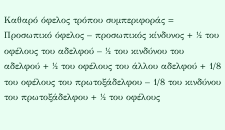Καθαρό όφελος τρόπου συμπεριφοράς = Προσωπικό όφελος – προσωπικός κίνδυνος + ½ του οφέλους του αδελφού – ½ του κινδύνου του αδελφού + ½ του οφέλους του άλλου αδελφού + 1/8 του οφέλους του πρωτοξάδελφου – 1/8 του κινδύνου του πρωτοξάδελφου + ½ του οφέλους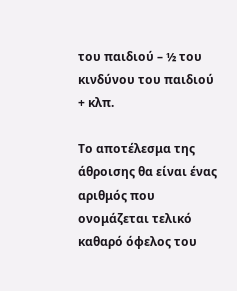του παιδιού – ½ του κινδύνου του παιδιού + κλπ.

Το αποτέλεσμα της άθροισης θα είναι ένας αριθμός που ονομάζεται τελικό καθαρό όφελος του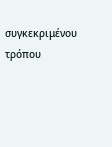συγκεκριμένου τρόπου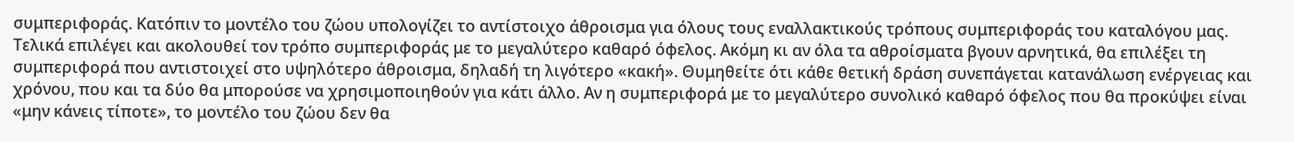συμπεριφοράς. Κατόπιν το μοντέλο του ζώου υπολογίζει το αντίστοιχο άθροισμα για όλους τους εναλλακτικούς τρόπους συμπεριφοράς του καταλόγου μας. Τελικά επιλέγει και ακολουθεί τον τρόπο συμπεριφοράς με το μεγαλύτερο καθαρό όφελος. Ακόμη κι αν όλα τα αθροίσματα βγουν αρνητικά, θα επιλέξει τη συμπεριφορά που αντιστοιχεί στο υψηλότερο άθροισμα, δηλαδή τη λιγότερο «κακή». Θυμηθείτε ότι κάθε θετική δράση συνεπάγεται κατανάλωση ενέργειας και χρόνου, που και τα δύο θα μπορούσε να χρησιμοποιηθούν για κάτι άλλο. Αν η συμπεριφορά με το μεγαλύτερο συνολικό καθαρό όφελος που θα προκύψει είναι «μην κάνεις τίποτε», το μοντέλο του ζώου δεν θα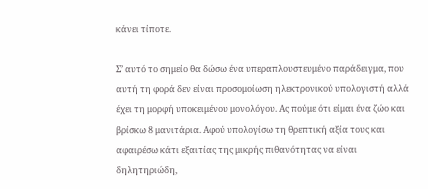κάνει τίποτε.

Σ’ αυτό το σημείο θα δώσω ένα υπεραπλουστευμένο παράδειγμα, που αυτή τη φορά δεν είναι προσομοίωση ηλεκτρονικού υπολογιστή αλλά έχει τη μορφή υποκειμένου μονολόγου. Ας πούμε ότι είμαι ένα ζώο και βρίσκω 8 μανιτάρια. Αφού υπολογίσω τη θρεπτική αξία τους και αφαιρέσω κάτι εξαιτίας της μικρής πιθανότητας να είναι δηλητηριώδη,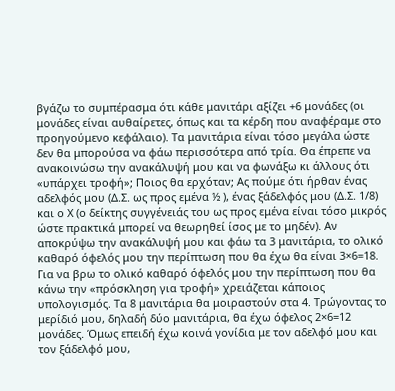βγάζω το συμπέρασμα ότι κάθε μανιτάρι αξίζει +6 μονάδες (οι μονάδες είναι αυθαίρετες, όπως και τα κέρδη που αναφέραμε στο προηγούμενο κεφάλαιο). Τα μανιτάρια είναι τόσο μεγάλα ώστε δεν θα μπορούσα να φάω περισσότερα από τρία. Θα έπρεπε να ανακοινώσω την ανακάλυψή μου και να φωνάξω κι άλλους ότι «υπάρχει τροφή»; Ποιος θα ερχόταν; Ας πούμε ότι ήρθαν ένας αδελφός μου (Δ.Σ. ως προς εμένα ½ ), ένας ξάδελφός μου (Δ.Σ. 1/8) και ο Χ (ο δείκτης συγγένειάς του ως προς εμένα είναι τόσο μικρός ώστε πρακτικά μπορεί να θεωρηθεί ίσος με το μηδέν). Αν αποκρύψω την ανακάλυψή μου και φάω τα 3 μανιτάρια, το ολικό καθαρό όφελός μου την περίπτωση που θα έχω θα είναι 3×6=18. Για να βρω το ολικό καθαρό όφελός μου την περίπτωση που θα κάνω την «πρόσκληση για τροφή» χρειάζεται κάποιος υπολογισμός. Τα 8 μανιτάρια θα μοιραστούν στα 4. Τρώγοντας το μερίδιό μου, δηλαδή δύο μανιτάρια, θα έχω όφελος 2×6=12 μονάδες. Όμως επειδή έχω κοινά γονίδια με τον αδελφό μου και τον ξάδελφό μου,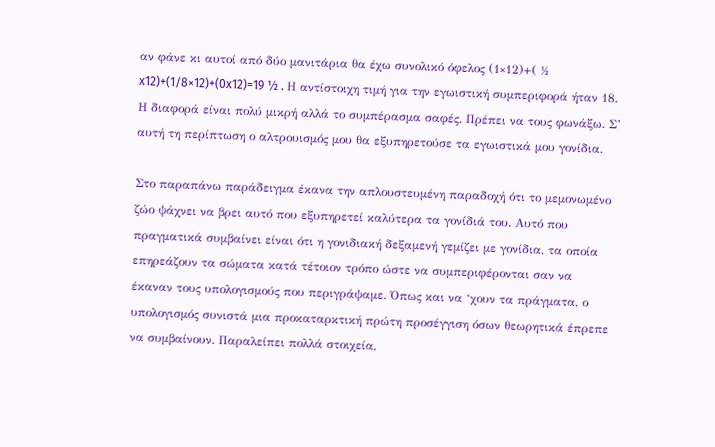αν φάνε κι αυτοί από δύο μανιτάρια θα έχω συνολικό όφελος (1×12)+( ½ x12)+(1/8×12)+(0x12)=19 ½ . Η αντίστοιχη τιμή για την εγωιστική συμπεριφορά ήταν 18. Η διαφορά είναι πολύ μικρή αλλά το συμπέρασμα σαφές. Πρέπει να τους φωνάξω. Σ’ αυτή τη περίπτωση ο αλτρουισμός μου θα εξυπηρετούσε τα εγωιστικά μου γονίδια.

Στο παραπάνω παράδειγμα έκανα την απλουστευμένη παραδοχή ότι το μεμονωμένο ζώο ψάχνει να βρει αυτό που εξυπηρετεί καλύτερα τα γονίδιά του. Αυτό που πραγματικά συμβαίνει είναι ότι η γονιδιακή δεξαμενή γεμίζει με γονίδια, τα οποία επηρεάζουν τα σώματα κατά τέτοιον τρόπο ώστε να συμπεριφέρονται σαν να έκαναν τους υπολογισμούς που περιγράψαμε. Όπως και να ‘χουν τα πράγματα, ο υπολογισμός συνιστά μια προκαταρκτική πρώτη προσέγγιση όσων θεωρητικά έπρεπε να συμβαίνουν. Παραλείπει πολλά στοιχεία,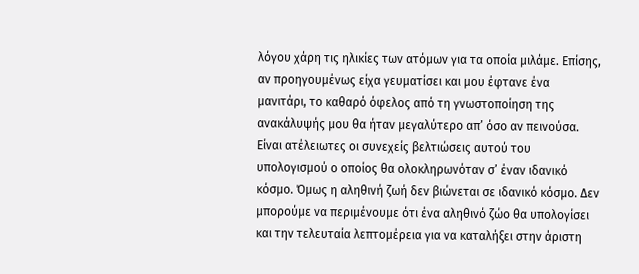λόγου χάρη τις ηλικίες των ατόμων για τα οποία μιλάμε. Επίσης, αν προηγουμένως είχα γευματίσει και μου έφτανε ένα μανιτάρι, το καθαρό όφελος από τη γνωστοποίηση της ανακάλυψής μου θα ήταν μεγαλύτερο απ’ όσο αν πεινούσα. Είναι ατέλειωτες οι συνεχείς βελτιώσεις αυτού του υπολογισμού ο οποίος θα ολοκληρωνόταν σ’ έναν ιδανικό κόσμο. Όμως η αληθινή ζωή δεν βιώνεται σε ιδανικό κόσμο. Δεν μπορούμε να περιμένουμε ότι ένα αληθινό ζώο θα υπολογίσει και την τελευταία λεπτομέρεια για να καταλήξει στην άριστη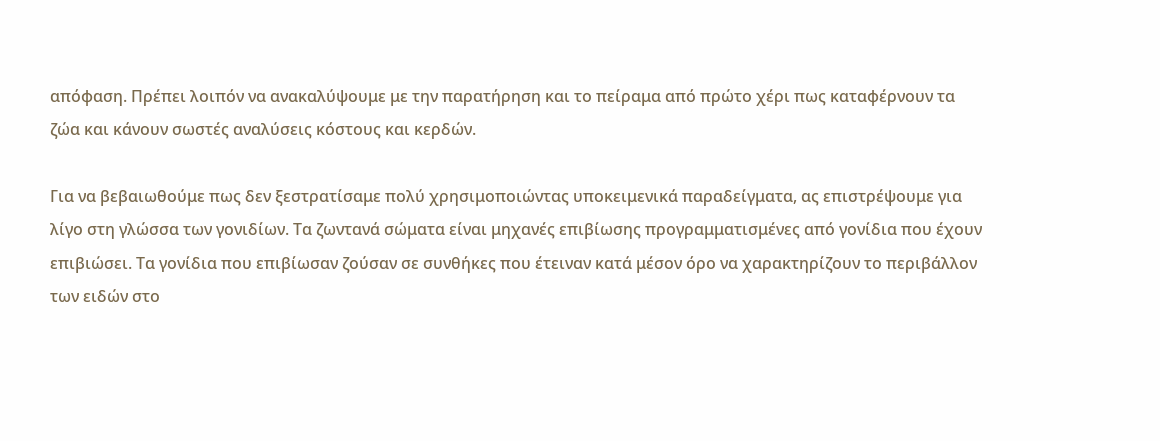απόφαση. Πρέπει λοιπόν να ανακαλύψουμε με την παρατήρηση και το πείραμα από πρώτο χέρι πως καταφέρνουν τα ζώα και κάνουν σωστές αναλύσεις κόστους και κερδών.

Για να βεβαιωθούμε πως δεν ξεστρατίσαμε πολύ χρησιμοποιώντας υποκειμενικά παραδείγματα, ας επιστρέψουμε για λίγο στη γλώσσα των γονιδίων. Τα ζωντανά σώματα είναι μηχανές επιβίωσης προγραμματισμένες από γονίδια που έχουν επιβιώσει. Τα γονίδια που επιβίωσαν ζούσαν σε συνθήκες που έτειναν κατά μέσον όρο να χαρακτηρίζουν το περιβάλλον των ειδών στο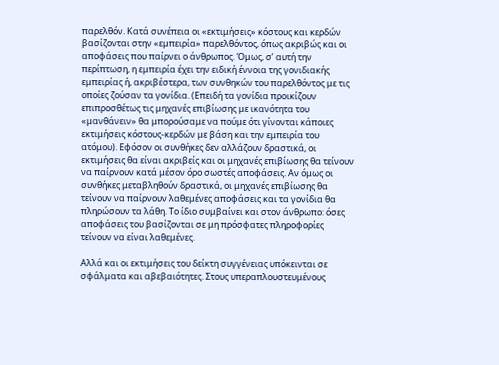παρελθόν. Κατά συνέπεια οι «εκτιμήσεις» κόστους και κερδών βασίζονται στην «εμπειρία» παρελθόντος, όπως ακριβώς και οι αποφάσεις που παίρνει ο άνθρωπος. Όμως, σ’ αυτή την περίπτωση, η εμπειρία έχει την ειδική έννοια της γονιδιακής εμπειρίας ή, ακριβέστερα, των συνθηκών του παρελθόντος με τις οποίες ζούσαν τα γονίδια. (Επειδή τα γονίδια προικίζουν επιπροσθέτως τις μηχανές επιβίωσης με ικανότητα του «μανθάνειν» θα μπορούσαμε να πούμε ότι γίνονται κάποιες εκτιμήσεις κόστους-κερδών με βάση και την εμπειρία του ατόμου). Εφόσον οι συνθήκες δεν αλλάζουν δραστικά, οι εκτιμήσεις θα είναι ακριβείς και οι μηχανές επιβίωσης θα τείνουν να παίρνουν κατά μέσον όρο σωστές αποφάσεις. Αν όμως οι συνθήκες μεταβληθούν δραστικά, οι μηχανές επιβίωσης θα τείνουν να παίρνουν λαθεμένες αποφάσεις και τα γονίδια θα πληρώσουν τα λάθη. Το ίδιο συμβαίνει και στον άνθρωπο: όσες αποφάσεις του βασίζονται σε μη πρόσφατες πληροφορίες τείνουν να είναι λαθεμένες.

Αλλά και οι εκτιμήσεις του δείκτη συγγένειας υπόκεινται σε σφάλματα και αβεβαιότητες. Στους υπεραπλουστευμένους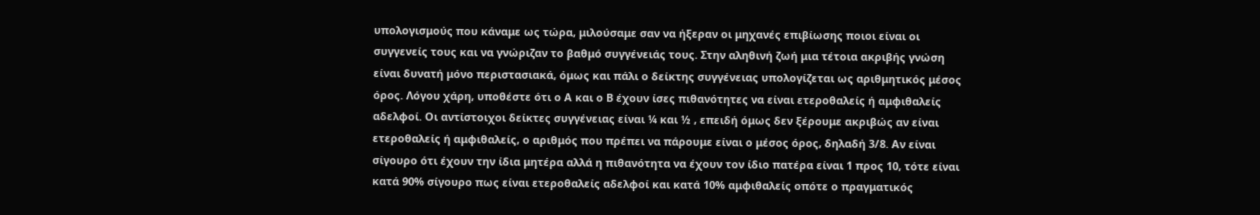υπολογισμούς που κάναμε ως τώρα, μιλούσαμε σαν να ήξεραν οι μηχανές επιβίωσης ποιοι είναι οι συγγενείς τους και να γνώριζαν το βαθμό συγγένειάς τους. Στην αληθινή ζωή μια τέτοια ακριβής γνώση είναι δυνατή μόνο περιστασιακά, όμως και πάλι ο δείκτης συγγένειας υπολογίζεται ως αριθμητικός μέσος όρος. Λόγου χάρη, υποθέστε ότι ο Α και ο Β έχουν ίσες πιθανότητες να είναι ετεροθαλείς ή αμφιθαλείς αδελφοί. Οι αντίστοιχοι δείκτες συγγένειας είναι ¼ και ½ , επειδή όμως δεν ξέρουμε ακριβώς αν είναι ετεροθαλείς ή αμφιθαλείς, ο αριθμός που πρέπει να πάρουμε είναι ο μέσος όρος, δηλαδή 3/8. Αν είναι σίγουρο ότι έχουν την ίδια μητέρα αλλά η πιθανότητα να έχουν τον ίδιο πατέρα είναι 1 προς 10, τότε είναι κατά 90% σίγουρο πως είναι ετεροθαλείς αδελφοί και κατά 10% αμφιθαλείς οπότε ο πραγματικός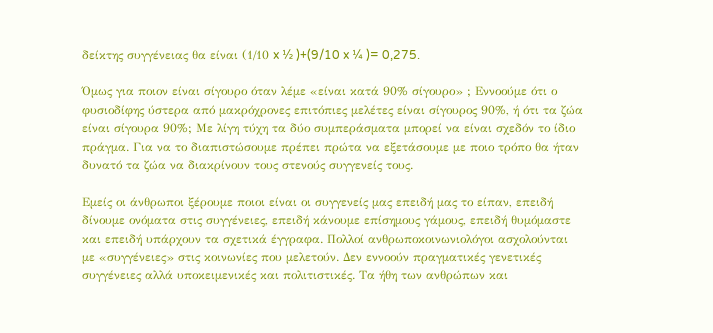δείκτης συγγένειας θα είναι (1/10 x ½ )+(9/10 x ¼ )= 0,275.

Όμως για ποιον είναι σίγουρο όταν λέμε «είναι κατά 90% σίγουρο» ; Εννοούμε ότι ο φυσιοδίφης ύστερα από μακρόχρονες επιτόπιες μελέτες είναι σίγουρος 90%, ή ότι τα ζώα είναι σίγουρα 90%; Με λίγη τύχη τα δύο συμπεράσματα μπορεί να είναι σχεδόν το ίδιο πράγμα. Για να το διαπιστώσουμε πρέπει πρώτα να εξετάσουμε με ποιο τρόπο θα ήταν δυνατό τα ζώα να διακρίνουν τους στενούς συγγενείς τους.

Εμείς οι άνθρωποι ξέρουμε ποιοι είναι οι συγγενείς μας επειδή μας το είπαν, επειδή δίνουμε ονόματα στις συγγένειες, επειδή κάνουμε επίσημους γάμους, επειδή θυμόμαστε και επειδή υπάρχουν τα σχετικά έγγραφα. Πολλοί ανθρωποκοινωνιολόγοι ασχολούνται με «συγγένειες» στις κοινωνίες που μελετούν. Δεν εννοούν πραγματικές γενετικές συγγένειες αλλά υποκειμενικές και πολιτιστικές. Τα ήθη των ανθρώπων και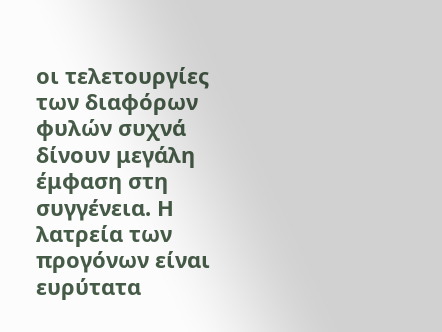οι τελετουργίες των διαφόρων φυλών συχνά δίνουν μεγάλη έμφαση στη συγγένεια. Η λατρεία των προγόνων είναι ευρύτατα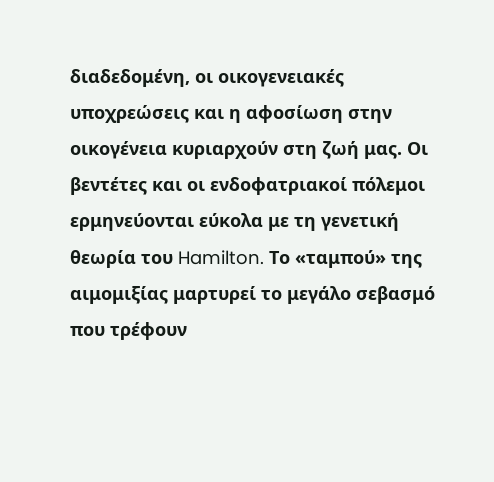διαδεδομένη, οι οικογενειακές υποχρεώσεις και η αφοσίωση στην οικογένεια κυριαρχούν στη ζωή μας. Οι βεντέτες και οι ενδοφατριακοί πόλεμοι ερμηνεύονται εύκολα με τη γενετική θεωρία του Hamilton. Το «ταμπού» της αιμομιξίας μαρτυρεί το μεγάλο σεβασμό που τρέφουν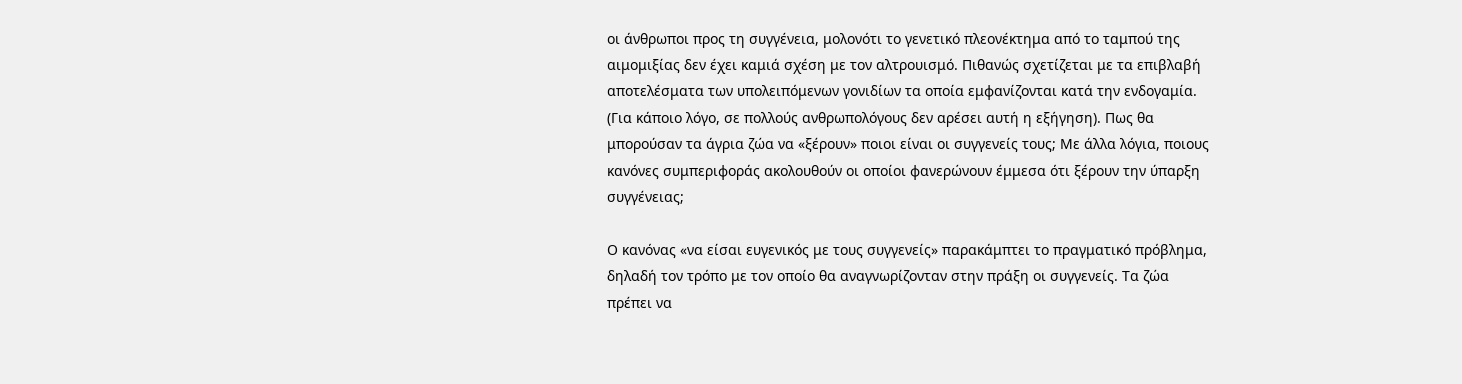οι άνθρωποι προς τη συγγένεια, μολονότι το γενετικό πλεονέκτημα από το ταμπού της αιμομιξίας δεν έχει καμιά σχέση με τον αλτρουισμό. Πιθανώς σχετίζεται με τα επιβλαβή αποτελέσματα των υπολειπόμενων γονιδίων τα οποία εμφανίζονται κατά την ενδογαμία. (Για κάποιο λόγο, σε πολλούς ανθρωπολόγους δεν αρέσει αυτή η εξήγηση). Πως θα μπορούσαν τα άγρια ζώα να «ξέρουν» ποιοι είναι οι συγγενείς τους; Με άλλα λόγια, ποιους κανόνες συμπεριφοράς ακολουθούν οι οποίοι φανερώνουν έμμεσα ότι ξέρουν την ύπαρξη συγγένειας;

Ο κανόνας «να είσαι ευγενικός με τους συγγενείς» παρακάμπτει το πραγματικό πρόβλημα, δηλαδή τον τρόπο με τον οποίο θα αναγνωρίζονταν στην πράξη οι συγγενείς. Τα ζώα πρέπει να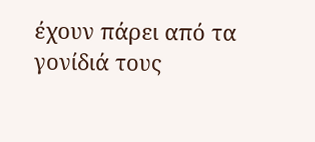έχουν πάρει από τα γονίδιά τους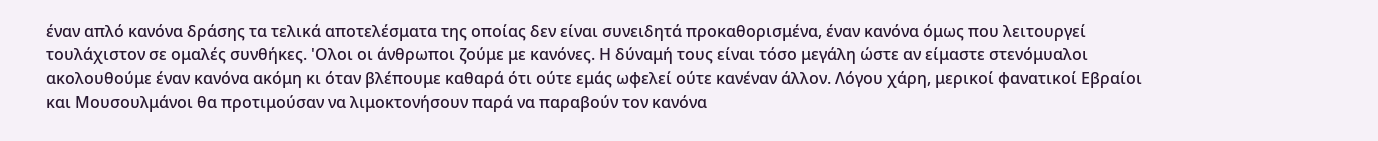έναν απλό κανόνα δράσης τα τελικά αποτελέσματα της οποίας δεν είναι συνειδητά προκαθορισμένα, έναν κανόνα όμως που λειτουργεί τουλάχιστον σε ομαλές συνθήκες. 'Ολοι οι άνθρωποι ζούμε με κανόνες. Η δύναμή τους είναι τόσο μεγάλη ώστε αν είμαστε στενόμυαλοι ακολουθούμε έναν κανόνα ακόμη κι όταν βλέπουμε καθαρά ότι ούτε εμάς ωφελεί ούτε κανέναν άλλον. Λόγου χάρη, μερικοί φανατικοί Εβραίοι και Μουσουλμάνοι θα προτιμούσαν να λιμοκτονήσουν παρά να παραβούν τον κανόνα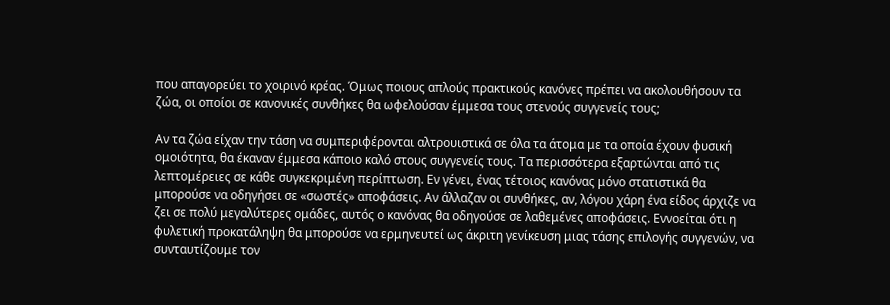που απαγορεύει το χοιρινό κρέας. Όμως ποιους απλούς πρακτικούς κανόνες πρέπει να ακολουθήσουν τα ζώα, οι οποίοι σε κανονικές συνθήκες θα ωφελούσαν έμμεσα τους στενούς συγγενείς τους;

Αν τα ζώα είχαν την τάση να συμπεριφέρονται αλτρουιστικά σε όλα τα άτομα με τα οποία έχουν φυσική ομοιότητα, θα έκαναν έμμεσα κάποιο καλό στους συγγενείς τους. Τα περισσότερα εξαρτώνται από τις λεπτομέρειες σε κάθε συγκεκριμένη περίπτωση. Εν γένει, ένας τέτοιος κανόνας μόνο στατιστικά θα μπορούσε να οδηγήσει σε «σωστές» αποφάσεις. Αν άλλαζαν οι συνθήκες, αν, λόγου χάρη ένα είδος άρχιζε να ζει σε πολύ μεγαλύτερες ομάδες, αυτός ο κανόνας θα οδηγούσε σε λαθεμένες αποφάσεις. Εννοείται ότι η φυλετική προκατάληψη θα μπορούσε να ερμηνευτεί ως άκριτη γενίκευση μιας τάσης επιλογής συγγενών, να συνταυτίζουμε τον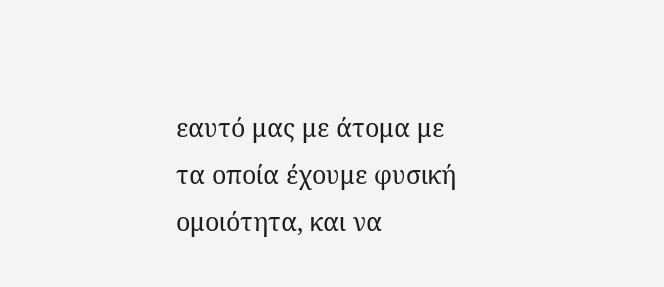εαυτό μας με άτομα με τα οποία έχουμε φυσική ομοιότητα, και να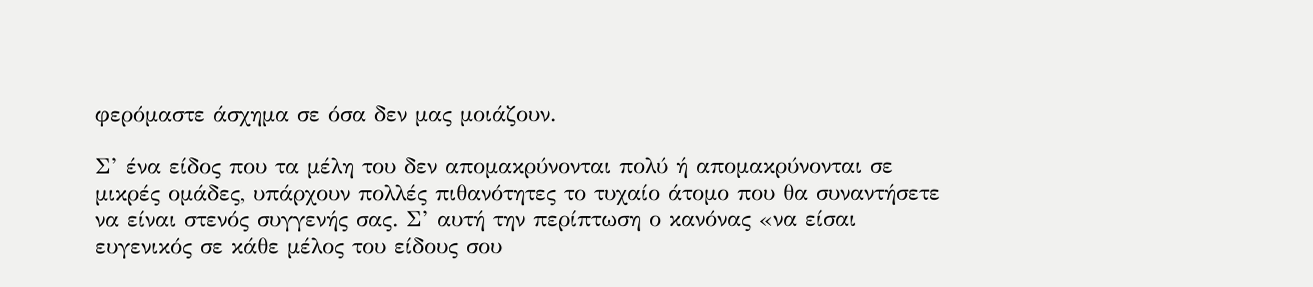φερόμαστε άσχημα σε όσα δεν μας μοιάζουν.

Σ’ ένα είδος που τα μέλη του δεν απομακρύνονται πολύ ή απομακρύνονται σε μικρές ομάδες, υπάρχουν πολλές πιθανότητες το τυχαίο άτομο που θα συναντήσετε να είναι στενός συγγενής σας. Σ’ αυτή την περίπτωση ο κανόνας «να είσαι ευγενικός σε κάθε μέλος του είδους σου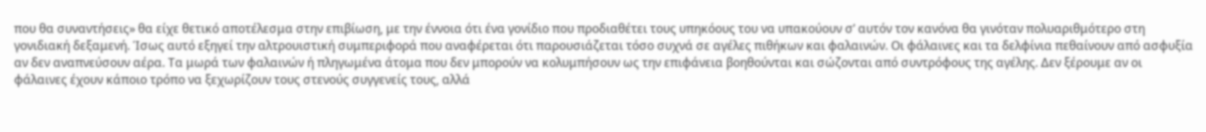που θα συναντήσεις» θα είχε θετικό αποτέλεσμα στην επιβίωση, με την έννοια ότι ένα γονίδιο που προδιαθέτει τους υπηκόους του να υπακούουν σ’ αυτόν τον κανόνα θα γινόταν πολυαριθμότερο στη γονιδιακή δεξαμενή. Ίσως αυτό εξηγεί την αλτρουιστική συμπεριφορά που αναφέρεται ότι παρουσιάζεται τόσο συχνά σε αγέλες πιθήκων και φαλαινών. Οι φάλαινες και τα δελφίνια πεθαίνουν από ασφυξία αν δεν αναπνεύσουν αέρα. Τα μωρά των φαλαινών ή πληγωμένα άτομα που δεν μπορούν να κολυμπήσουν ως την επιφάνεια βοηθούνται και σώζονται από συντρόφους της αγέλης. Δεν ξέρουμε αν οι φάλαινες έχουν κάποιο τρόπο να ξεχωρίζουν τους στενούς συγγενείς τους, αλλά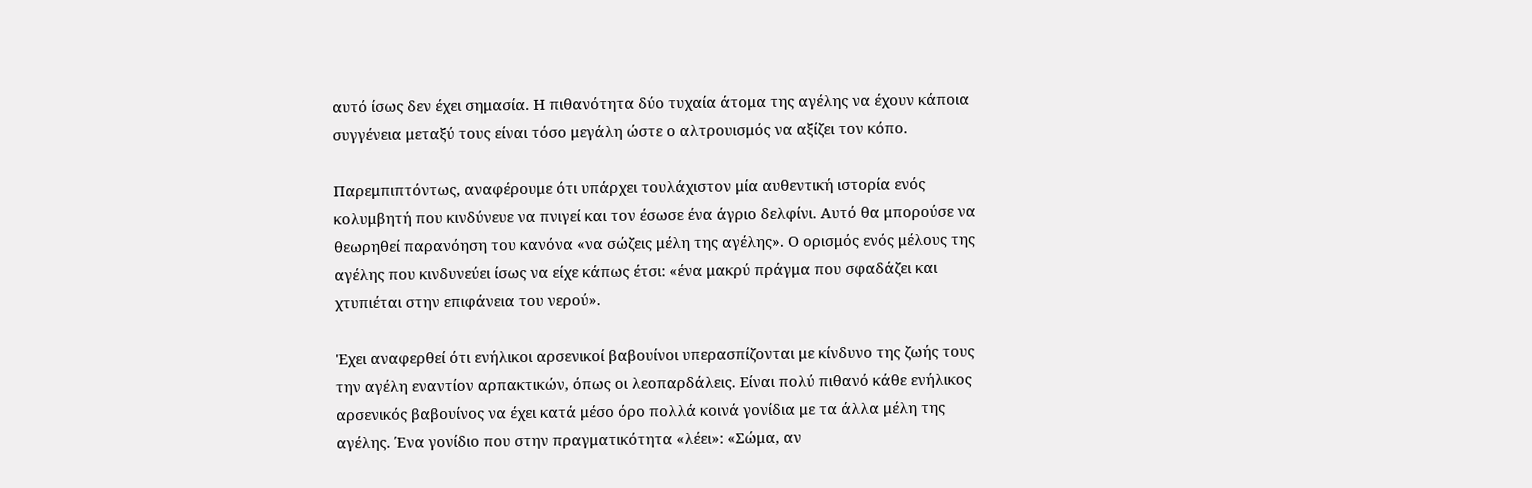αυτό ίσως δεν έχει σημασία. Η πιθανότητα δύο τυχαία άτομα της αγέλης να έχουν κάποια συγγένεια μεταξύ τους είναι τόσο μεγάλη ώστε ο αλτρουισμός να αξίζει τον κόπο.

Παρεμπιπτόντως, αναφέρουμε ότι υπάρχει τουλάχιστον μία αυθεντική ιστορία ενός κολυμβητή που κινδύνευε να πνιγεί και τον έσωσε ένα άγριο δελφίνι. Αυτό θα μπορούσε να θεωρηθεί παρανόηση του κανόνα «να σώζεις μέλη της αγέλης». Ο ορισμός ενός μέλους της αγέλης που κινδυνεύει ίσως να είχε κάπως έτσι: «ένα μακρύ πράγμα που σφαδάζει και χτυπιέται στην επιφάνεια του νερού».

'Εχει αναφερθεί ότι ενήλικοι αρσενικοί βαβουίνοι υπερασπίζονται με κίνδυνο της ζωής τους την αγέλη εναντίον αρπακτικών, όπως οι λεοπαρδάλεις. Είναι πολύ πιθανό κάθε ενήλικος αρσενικός βαβουίνος να έχει κατά μέσο όρο πολλά κοινά γονίδια με τα άλλα μέλη της αγέλης. Ένα γονίδιο που στην πραγματικότητα «λέει»: «Σώμα, αν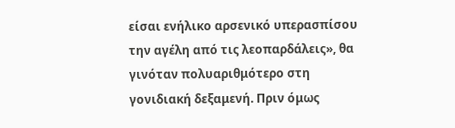είσαι ενήλικο αρσενικό υπερασπίσου την αγέλη από τις λεοπαρδάλεις», θα γινόταν πολυαριθμότερο στη γονιδιακή δεξαμενή. Πριν όμως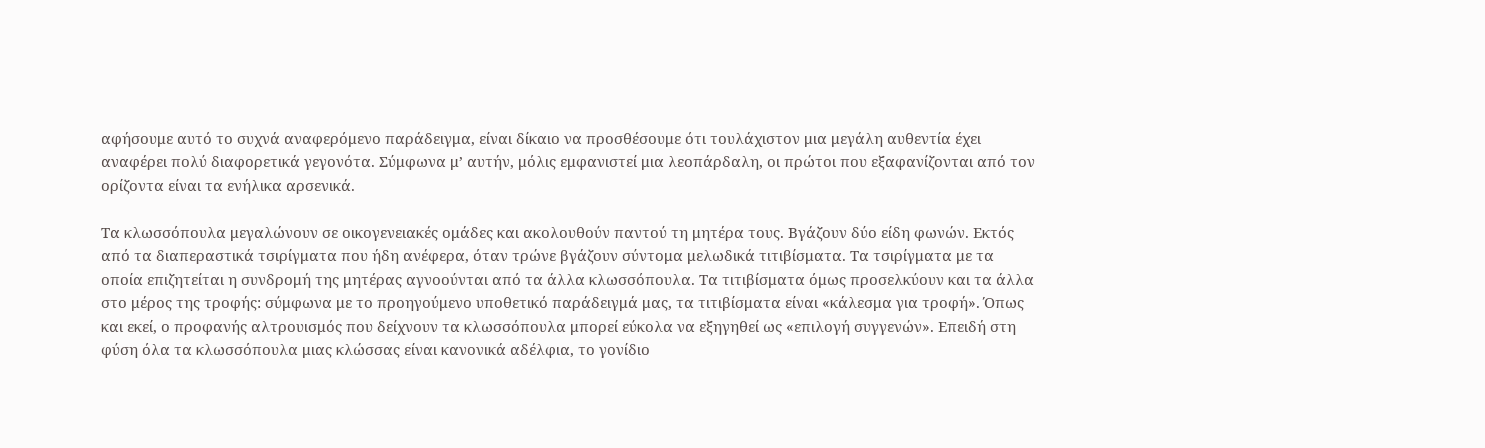αφήσουμε αυτό το συχνά αναφερόμενο παράδειγμα, είναι δίκαιο να προσθέσουμε ότι τουλάχιστον μια μεγάλη αυθεντία έχει αναφέρει πολύ διαφορετικά γεγονότα. Σύμφωνα μ’ αυτήν, μόλις εμφανιστεί μια λεοπάρδαλη, οι πρώτοι που εξαφανίζονται από τον ορίζοντα είναι τα ενήλικα αρσενικά.

Τα κλωσσόπουλα μεγαλώνουν σε οικογενειακές ομάδες και ακολουθούν παντού τη μητέρα τους. Βγάζουν δύο είδη φωνών. Εκτός από τα διαπεραστικά τσιρίγματα που ήδη ανέφερα, όταν τρώνε βγάζουν σύντομα μελωδικά τιτιβίσματα. Τα τσιρίγματα με τα οποία επιζητείται η συνδρομή της μητέρας αγνοούνται από τα άλλα κλωσσόπουλα. Τα τιτιβίσματα όμως προσελκύουν και τα άλλα στο μέρος της τροφής: σύμφωνα με το προηγούμενο υποθετικό παράδειγμά μας, τα τιτιβίσματα είναι «κάλεσμα για τροφή». Όπως και εκεί, ο προφανής αλτρουισμός που δείχνουν τα κλωσσόπουλα μπορεί εύκολα να εξηγηθεί ως «επιλογή συγγενών». Επειδή στη φύση όλα τα κλωσσόπουλα μιας κλώσσας είναι κανονικά αδέλφια, το γονίδιο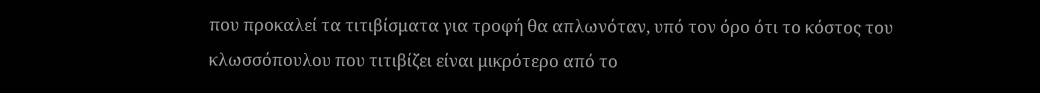που προκαλεί τα τιτιβίσματα για τροφή θα απλωνόταν, υπό τον όρο ότι το κόστος του κλωσσόπουλου που τιτιβίζει είναι μικρότερο από το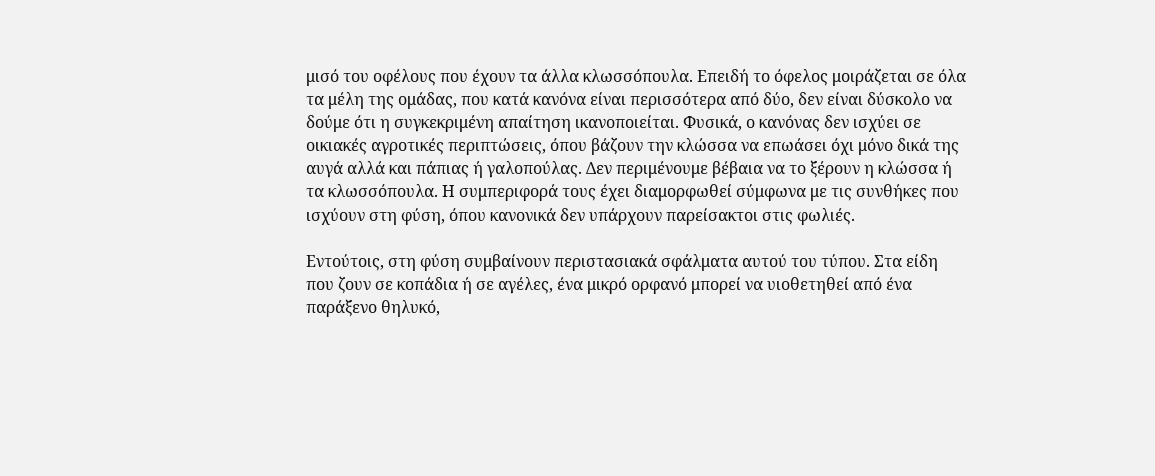μισό του οφέλους που έχουν τα άλλα κλωσσόπουλα. Επειδή το όφελος μοιράζεται σε όλα τα μέλη της ομάδας, που κατά κανόνα είναι περισσότερα από δύο, δεν είναι δύσκολο να δούμε ότι η συγκεκριμένη απαίτηση ικανοποιείται. Φυσικά, ο κανόνας δεν ισχύει σε οικιακές αγροτικές περιπτώσεις, όπου βάζουν την κλώσσα να επωάσει όχι μόνο δικά της αυγά αλλά και πάπιας ή γαλοπούλας. Δεν περιμένουμε βέβαια να το ξέρουν η κλώσσα ή τα κλωσσόπουλα. Η συμπεριφορά τους έχει διαμορφωθεί σύμφωνα με τις συνθήκες που ισχύουν στη φύση, όπου κανονικά δεν υπάρχουν παρείσακτοι στις φωλιές.

Εντούτοις, στη φύση συμβαίνουν περιστασιακά σφάλματα αυτού του τύπου. Στα είδη που ζουν σε κοπάδια ή σε αγέλες, ένα μικρό ορφανό μπορεί να υιοθετηθεί από ένα παράξενο θηλυκό,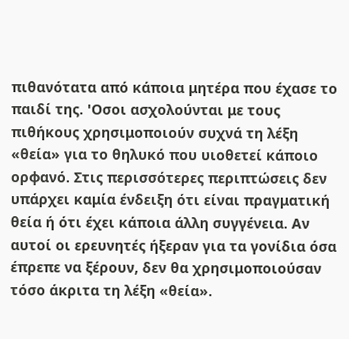πιθανότατα από κάποια μητέρα που έχασε το παιδί της. 'Οσοι ασχολούνται με τους πιθήκους χρησιμοποιούν συχνά τη λέξη «θεία» για το θηλυκό που υιοθετεί κάποιο ορφανό. Στις περισσότερες περιπτώσεις δεν υπάρχει καμία ένδειξη ότι είναι πραγματική θεία ή ότι έχει κάποια άλλη συγγένεια. Αν αυτοί οι ερευνητές ήξεραν για τα γονίδια όσα έπρεπε να ξέρουν, δεν θα χρησιμοποιούσαν τόσο άκριτα τη λέξη «θεία».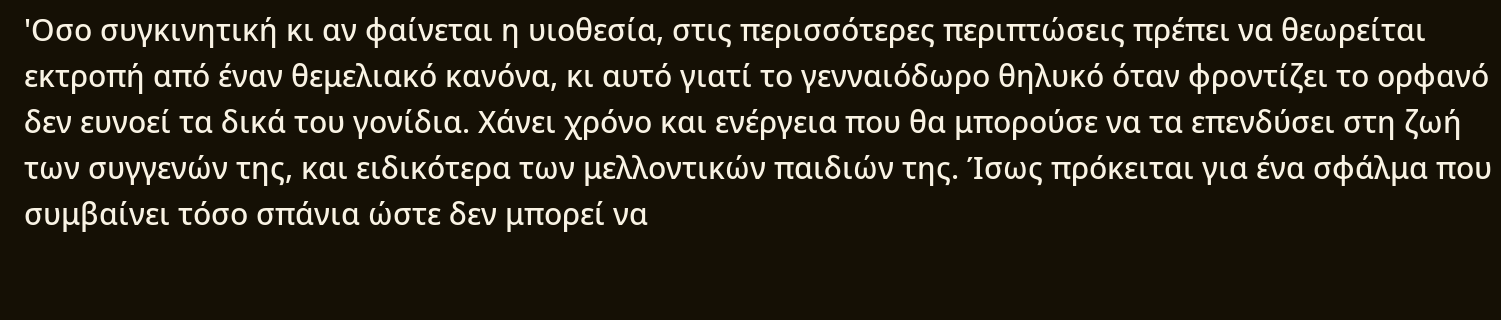'Οσο συγκινητική κι αν φαίνεται η υιοθεσία, στις περισσότερες περιπτώσεις πρέπει να θεωρείται εκτροπή από έναν θεμελιακό κανόνα, κι αυτό γιατί το γενναιόδωρο θηλυκό όταν φροντίζει το ορφανό δεν ευνοεί τα δικά του γονίδια. Χάνει χρόνο και ενέργεια που θα μπορούσε να τα επενδύσει στη ζωή των συγγενών της, και ειδικότερα των μελλοντικών παιδιών της. Ίσως πρόκειται για ένα σφάλμα που συμβαίνει τόσο σπάνια ώστε δεν μπορεί να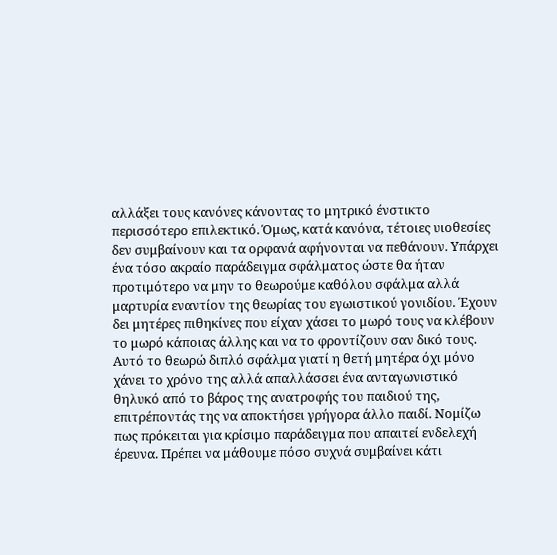αλλάξει τους κανόνες κάνοντας το μητρικό ένστικτο περισσότερο επιλεκτικό. Όμως, κατά κανόνα, τέτοιες υιοθεσίες δεν συμβαίνουν και τα ορφανά αφήνονται να πεθάνουν. Υπάρχει ένα τόσο ακραίο παράδειγμα σφάλματος ώστε θα ήταν προτιμότερο να μην το θεωρούμε καθόλου σφάλμα αλλά μαρτυρία εναντίον της θεωρίας του εγωιστικού γονιδίου. Έχουν δει μητέρες πιθηκίνες που είχαν χάσει το μωρό τους να κλέβουν το μωρό κάποιας άλλης και να το φροντίζουν σαν δικό τους. Αυτό το θεωρώ διπλό σφάλμα γιατί η θετή μητέρα όχι μόνο χάνει το χρόνο της αλλά απαλλάσσει ένα ανταγωνιστικό θηλυκό από το βάρος της ανατροφής του παιδιού της, επιτρέποντάς της να αποκτήσει γρήγορα άλλο παιδί. Νομίζω πως πρόκειται για κρίσιμο παράδειγμα που απαιτεί ενδελεχή έρευνα. Πρέπει να μάθουμε πόσο συχνά συμβαίνει κάτι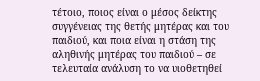τέτοιο, ποιος είναι ο μέσος δείκτης συγγένειας της θετής μητέρας και του παιδιού, και ποια είναι η στάση της αληθινής μητέρας του παιδιού – σε τελευταία ανάλυση το να υιοθετηθεί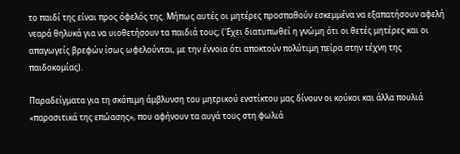το παιδί της είναι προς όφελός της. Μήπως αυτές οι μητέρες προσπαθούν εσκεμμένα να εξαπατήσουν αφελή νεαρά θηλυκά για να υιοθετήσουν τα παιδιά τους; ('Εχει διατυπωθεί η γνώμη ότι οι θετές μητέρες και οι απαγωγείς βρεφών ίσως ωφελούνται, με την έννοια ότι αποκτούν πολύτιμη πείρα στην τέχνη της παιδοκομίας).

Παραδείγματα για τη σκόπιμη άμβλυνση του μητρικού ενστίκτου μας δίνουν οι κούκοι και άλλα πουλιά «παρασιτικά της επώασης», που αφήνουν τα αυγά τους στη φωλιά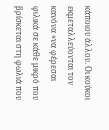κάποιου άλλου. Οι κούκοι εκμεταλλεύονται τον κανόνα «να φέρεσαι φιλικά σε κάθε μικρό που βρίσκεται στη φωλιά που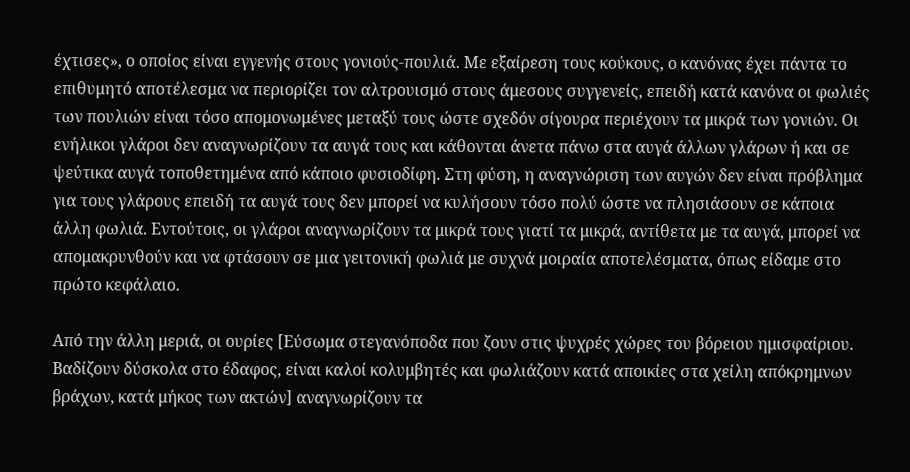έχτισες», ο οποίος είναι εγγενής στους γονιούς-πουλιά. Με εξαίρεση τους κούκους, ο κανόνας έχει πάντα το επιθυμητό αποτέλεσμα να περιορίζει τον αλτρουισμό στους άμεσους συγγενείς, επειδή κατά κανόνα οι φωλιές των πουλιών είναι τόσο απομονωμένες μεταξύ τους ώστε σχεδόν σίγουρα περιέχουν τα μικρά των γονιών. Οι ενήλικοι γλάροι δεν αναγνωρίζουν τα αυγά τους και κάθονται άνετα πάνω στα αυγά άλλων γλάρων ή και σε ψεύτικα αυγά τοποθετημένα από κάποιο φυσιοδίφη. Στη φύση, η αναγνώριση των αυγών δεν είναι πρόβλημα για τους γλάρους επειδή τα αυγά τους δεν μπορεί να κυλήσουν τόσο πολύ ώστε να πλησιάσουν σε κάποια άλλη φωλιά. Εντούτοις, οι γλάροι αναγνωρίζουν τα μικρά τους γιατί τα μικρά, αντίθετα με τα αυγά, μπορεί να απομακρυνθούν και να φτάσουν σε μια γειτονική φωλιά με συχνά μοιραία αποτελέσματα, όπως είδαμε στο πρώτο κεφάλαιο.

Από την άλλη μεριά, οι ουρίες [Εύσωμα στεγανόποδα που ζουν στις ψυχρές χώρες του βόρειου ημισφαίριου. Βαδίζουν δύσκολα στο έδαφος, είναι καλοί κολυμβητές και φωλιάζουν κατά αποικίες στα χείλη απόκρημνων βράχων, κατά μήκος των ακτών] αναγνωρίζουν τα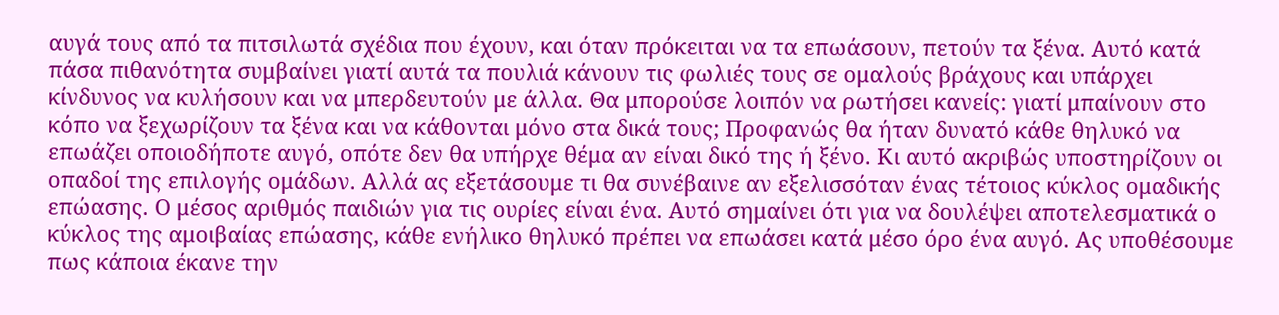αυγά τους από τα πιτσιλωτά σχέδια που έχουν, και όταν πρόκειται να τα επωάσουν, πετούν τα ξένα. Αυτό κατά πάσα πιθανότητα συμβαίνει γιατί αυτά τα πουλιά κάνουν τις φωλιές τους σε ομαλούς βράχους και υπάρχει κίνδυνος να κυλήσουν και να μπερδευτούν με άλλα. Θα μπορούσε λοιπόν να ρωτήσει κανείς: γιατί μπαίνουν στο κόπο να ξεχωρίζουν τα ξένα και να κάθονται μόνο στα δικά τους; Προφανώς θα ήταν δυνατό κάθε θηλυκό να επωάζει οποιοδήποτε αυγό, οπότε δεν θα υπήρχε θέμα αν είναι δικό της ή ξένο. Κι αυτό ακριβώς υποστηρίζουν οι οπαδοί της επιλογής ομάδων. Αλλά ας εξετάσουμε τι θα συνέβαινε αν εξελισσόταν ένας τέτοιος κύκλος ομαδικής επώασης. Ο μέσος αριθμός παιδιών για τις ουρίες είναι ένα. Αυτό σημαίνει ότι για να δουλέψει αποτελεσματικά ο κύκλος της αμοιβαίας επώασης, κάθε ενήλικο θηλυκό πρέπει να επωάσει κατά μέσο όρο ένα αυγό. Ας υποθέσουμε πως κάποια έκανε την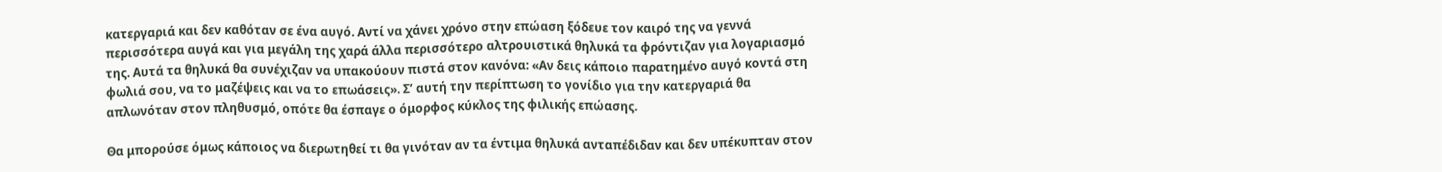κατεργαριά και δεν καθόταν σε ένα αυγό. Αντί να χάνει χρόνο στην επώαση ξόδευε τον καιρό της να γεννά περισσότερα αυγά και για μεγάλη της χαρά άλλα περισσότερο αλτρουιστικά θηλυκά τα φρόντιζαν για λογαριασμό της. Αυτά τα θηλυκά θα συνέχιζαν να υπακούουν πιστά στον κανόνα: «Αν δεις κάποιο παρατημένο αυγό κοντά στη φωλιά σου, να το μαζέψεις και να το επωάσεις». Σ’ αυτή την περίπτωση το γονίδιο για την κατεργαριά θα απλωνόταν στον πληθυσμό, οπότε θα έσπαγε ο όμορφος κύκλος της φιλικής επώασης.

Θα μπορούσε όμως κάποιος να διερωτηθεί τι θα γινόταν αν τα έντιμα θηλυκά ανταπέδιδαν και δεν υπέκυπταν στον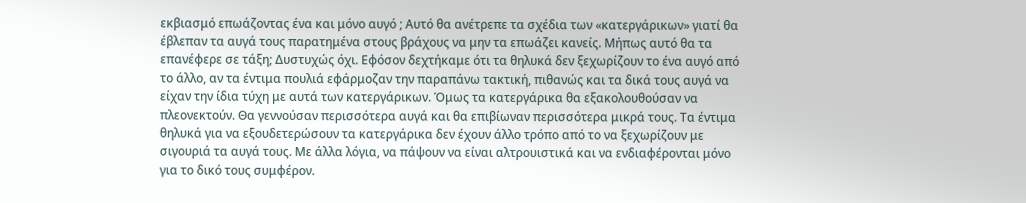εκβιασμό επωάζοντας ένα και μόνο αυγό ; Αυτό θα ανέτρεπε τα σχέδια των «κατεργάρικων» γιατί θα έβλεπαν τα αυγά τους παρατημένα στους βράχους να μην τα επωάζει κανείς. Μήπως αυτό θα τα επανέφερε σε τάξη; Δυστυχώς όχι. Εφόσον δεχτήκαμε ότι τα θηλυκά δεν ξεχωρίζουν το ένα αυγό από το άλλο, αν τα έντιμα πουλιά εφάρμοζαν την παραπάνω τακτική, πιθανώς και τα δικά τους αυγά να είχαν την ίδια τύχη με αυτά των κατεργάρικων. Όμως τα κατεργάρικα θα εξακολουθούσαν να πλεονεκτούν. Θα γεννούσαν περισσότερα αυγά και θα επιβίωναν περισσότερα μικρά τους. Τα έντιμα θηλυκά για να εξουδετερώσουν τα κατεργάρικα δεν έχουν άλλο τρόπο από το να ξεχωρίζουν με σιγουριά τα αυγά τους. Με άλλα λόγια, να πάψουν να είναι αλτρουιστικά και να ενδιαφέρονται μόνο για το δικό τους συμφέρον.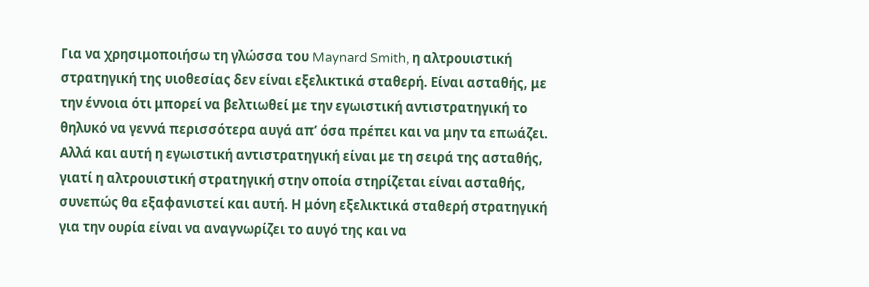Για να χρησιμοποιήσω τη γλώσσα του Maynard Smith, η αλτρουιστική στρατηγική της υιοθεσίας δεν είναι εξελικτικά σταθερή. Είναι ασταθής, με την έννοια ότι μπορεί να βελτιωθεί με την εγωιστική αντιστρατηγική το θηλυκό να γεννά περισσότερα αυγά απ’ όσα πρέπει και να μην τα επωάζει. Αλλά και αυτή η εγωιστική αντιστρατηγική είναι με τη σειρά της ασταθής, γιατί η αλτρουιστική στρατηγική στην οποία στηρίζεται είναι ασταθής, συνεπώς θα εξαφανιστεί και αυτή. Η μόνη εξελικτικά σταθερή στρατηγική για την ουρία είναι να αναγνωρίζει το αυγό της και να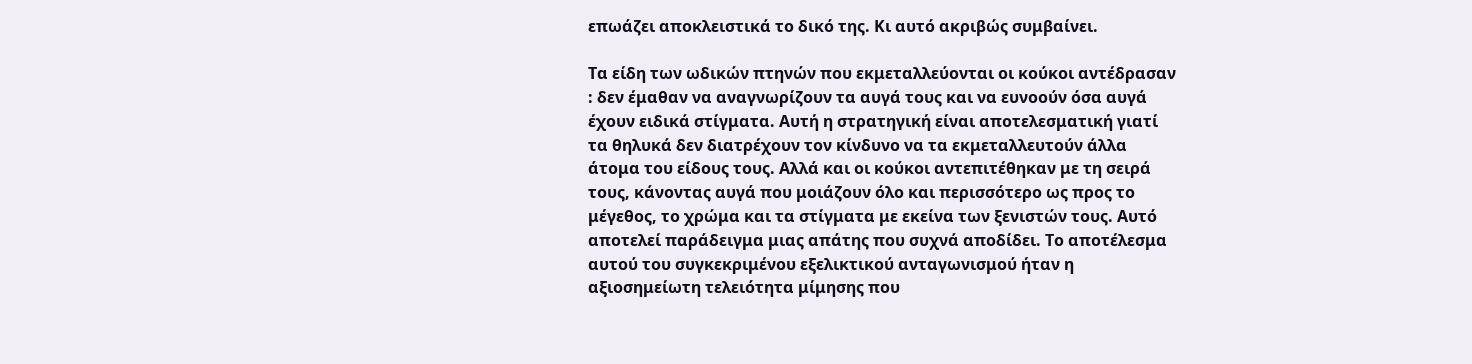επωάζει αποκλειστικά το δικό της. Κι αυτό ακριβώς συμβαίνει.

Τα είδη των ωδικών πτηνών που εκμεταλλεύονται οι κούκοι αντέδρασαν : δεν έμαθαν να αναγνωρίζουν τα αυγά τους και να ευνοούν όσα αυγά έχουν ειδικά στίγματα. Αυτή η στρατηγική είναι αποτελεσματική γιατί τα θηλυκά δεν διατρέχουν τον κίνδυνο να τα εκμεταλλευτούν άλλα άτομα του είδους τους. Αλλά και οι κούκοι αντεπιτέθηκαν με τη σειρά τους, κάνοντας αυγά που μοιάζουν όλο και περισσότερο ως προς το μέγεθος, το χρώμα και τα στίγματα με εκείνα των ξενιστών τους. Αυτό αποτελεί παράδειγμα μιας απάτης που συχνά αποδίδει. Το αποτέλεσμα αυτού του συγκεκριμένου εξελικτικού ανταγωνισμού ήταν η αξιοσημείωτη τελειότητα μίμησης που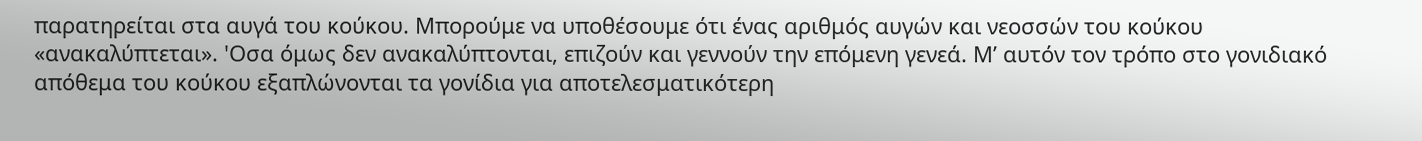παρατηρείται στα αυγά του κούκου. Μπορούμε να υποθέσουμε ότι ένας αριθμός αυγών και νεοσσών του κούκου «ανακαλύπτεται». 'Οσα όμως δεν ανακαλύπτονται, επιζούν και γεννούν την επόμενη γενεά. Μ’ αυτόν τον τρόπο στο γονιδιακό απόθεμα του κούκου εξαπλώνονται τα γονίδια για αποτελεσματικότερη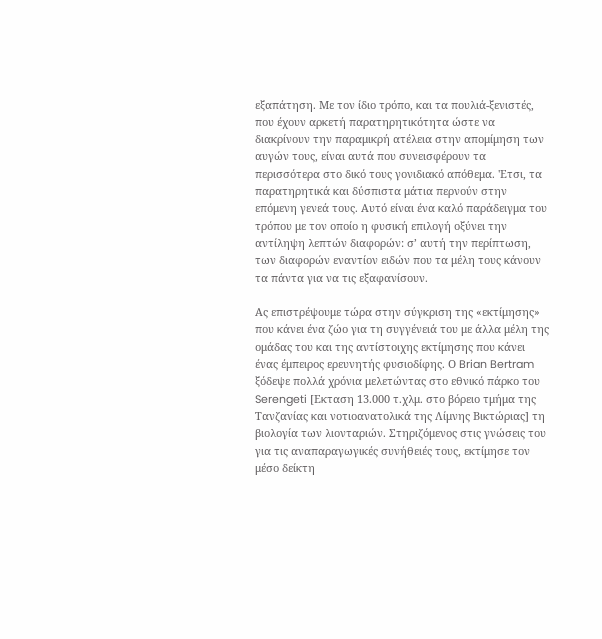εξαπάτηση. Με τον ίδιο τρόπο, και τα πουλιά-ξενιστές, που έχουν αρκετή παρατηρητικότητα ώστε να διακρίνουν την παραμικρή ατέλεια στην απομίμηση των αυγών τους, είναι αυτά που συνεισφέρουν τα περισσότερα στο δικό τους γονιδιακό απόθεμα. 'Ετσι, τα παρατηρητικά και δύσπιστα μάτια περνούν στην επόμενη γενεά τους. Αυτό είναι ένα καλό παράδειγμα του τρόπου με τον οποίο η φυσική επιλογή οξύνει την αντίληψη λεπτών διαφορών: σ’ αυτή την περίπτωση, των διαφορών εναντίον ειδών που τα μέλη τους κάνουν τα πάντα για να τις εξαφανίσουν.

Ας επιστρέψουμε τώρα στην σύγκριση της «εκτίμησης» που κάνει ένα ζώο για τη συγγένειά του με άλλα μέλη της ομάδας του και της αντίστοιχης εκτίμησης που κάνει ένας έμπειρος ερευνητής φυσιοδίφης. Ο Brian Bertram ξόδεψε πολλά χρόνια μελετώντας στο εθνικό πάρκο του Serengeti [Εκταση 13.000 τ.χλμ. στο βόρειο τμήμα της Τανζανίας και νοτιοανατολικά της Λίμνης Βικτώριας] τη βιολογία των λιονταριών. Στηριζόμενος στις γνώσεις του για τις αναπαραγωγικές συνήθειές τους, εκτίμησε τον μέσο δείκτη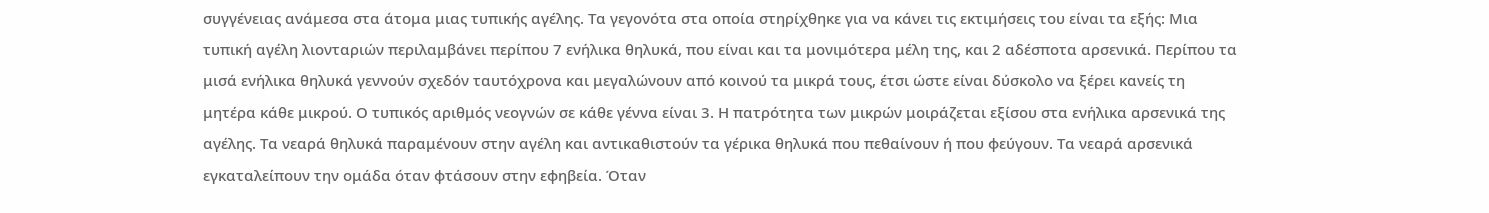συγγένειας ανάμεσα στα άτομα μιας τυπικής αγέλης. Τα γεγονότα στα οποία στηρίχθηκε για να κάνει τις εκτιμήσεις του είναι τα εξής: Μια τυπική αγέλη λιονταριών περιλαμβάνει περίπου 7 ενήλικα θηλυκά, που είναι και τα μονιμότερα μέλη της, και 2 αδέσποτα αρσενικά. Περίπου τα μισά ενήλικα θηλυκά γεννούν σχεδόν ταυτόχρονα και μεγαλώνουν από κοινού τα μικρά τους, έτσι ώστε είναι δύσκολο να ξέρει κανείς τη μητέρα κάθε μικρού. Ο τυπικός αριθμός νεογνών σε κάθε γέννα είναι 3. Η πατρότητα των μικρών μοιράζεται εξίσου στα ενήλικα αρσενικά της αγέλης. Τα νεαρά θηλυκά παραμένουν στην αγέλη και αντικαθιστούν τα γέρικα θηλυκά που πεθαίνουν ή που φεύγουν. Τα νεαρά αρσενικά εγκαταλείπουν την ομάδα όταν φτάσουν στην εφηβεία. Όταν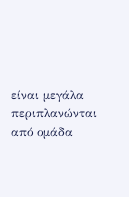είναι μεγάλα περιπλανώνται από ομάδα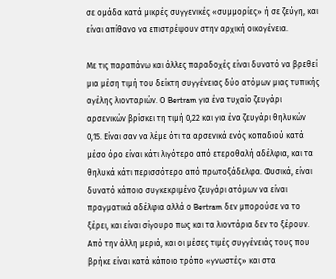σε ομάδα κατά μικρές συγγενικές «συμμορίες» ή σε ζεύγη, και είναι απίθανο να επιστρέψουν στην αρχική οικογένεια.

Με τις παραπάνω και άλλες παραδοχές είναι δυνατό να βρεθεί μια μέση τιμή του δείκτη συγγένειας δύο ατόμων μιας τυπικής αγέλης λιονταριών. Ο Bertram για ένα τυχαίο ζευγάρι αρσενικών βρίσκει τη τιμή 0,22 και για ένα ζευγάρι θηλυκών 0,15. Είναι σαν να λέμε ότι τα αρσενικά ενός κοπαδιού κατά μέσο όρο είναι κάτι λιγότερο από ετεροθαλή αδέλφια, και τα θηλυκά κάτι περισσότερο από πρωτοξάδελφα. Φυσικά, είναι δυνατό κάποιο συγκεκριμένο ζευγάρι ατόμων να είναι πραγματικά αδέλφια αλλά ο Bertram δεν μπορούσε να το ξέρει, και είναι σίγουρο πως και τα λιοντάρια δεν το ξέρουν. Από την άλλη μεριά, και οι μέσες τιμές συγγένειάς τους που βρήκε είναι κατά κάποιο τρόπο «γνωστές» και στα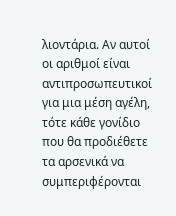λιοντάρια. Αν αυτοί οι αριθμοί είναι αντιπροσωπευτικοί για μια μέση αγέλη, τότε κάθε γονίδιο που θα προδιέθετε τα αρσενικά να συμπεριφέρονται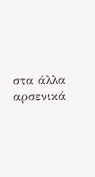στα άλλα αρσενικά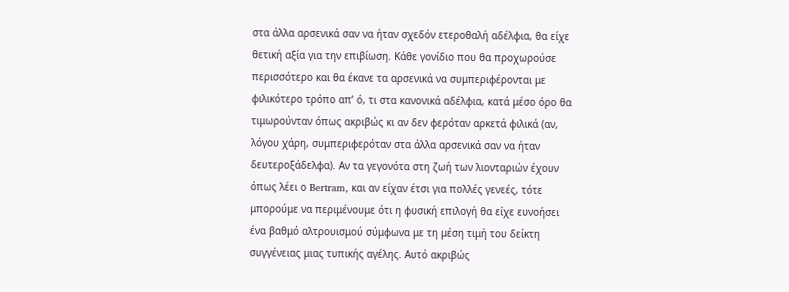στα άλλα αρσενικά σαν να ήταν σχεδόν ετεροθαλή αδέλφια, θα είχε θετική αξία για την επιβίωση. Κάθε γονίδιο που θα προχωρούσε περισσότερο και θα έκανε τα αρσενικά να συμπεριφέρονται με φιλικότερο τρόπο απ’ ό, τι στα κανονικά αδέλφια, κατά μέσο όρο θα τιμωρούνταν όπως ακριβώς κι αν δεν φερόταν αρκετά φιλικά (αν, λόγου χάρη, συμπεριφερόταν στα άλλα αρσενικά σαν να ήταν δευτεροξάδελφα). Αν τα γεγονότα στη ζωή των λιονταριών έχουν όπως λέει ο Bertram, και αν είχαν έτσι για πολλές γενεές, τότε μπορούμε να περιμένουμε ότι η φυσική επιλογή θα είχε ευνοήσει ένα βαθμό αλτρουισμού σύμφωνα με τη μέση τιμή του δείκτη συγγένειας μιας τυπικής αγέλης. Αυτό ακριβώς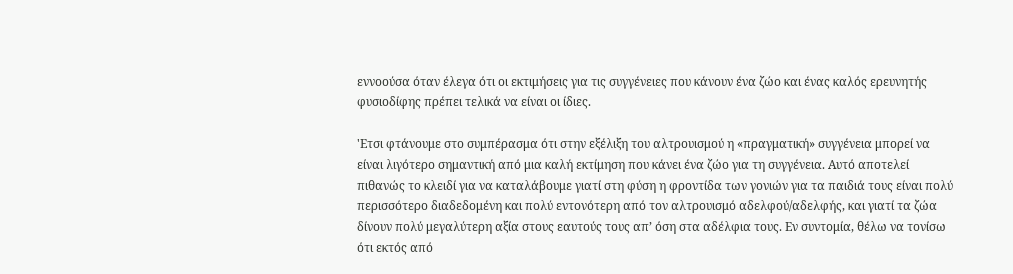εννοούσα όταν έλεγα ότι οι εκτιμήσεις για τις συγγένειες που κάνουν ένα ζώο και ένας καλός ερευνητής φυσιοδίφης πρέπει τελικά να είναι οι ίδιες.

'Ετσι φτάνουμε στο συμπέρασμα ότι στην εξέλιξη του αλτρουισμού η «πραγματική» συγγένεια μπορεί να είναι λιγότερο σημαντική από μια καλή εκτίμηση που κάνει ένα ζώο για τη συγγένεια. Αυτό αποτελεί πιθανώς το κλειδί για να καταλάβουμε γιατί στη φύση η φροντίδα των γονιών για τα παιδιά τους είναι πολύ περισσότερο διαδεδομένη και πολύ εντονότερη από τον αλτρουισμό αδελφού/αδελφής, και γιατί τα ζώα δίνουν πολύ μεγαλύτερη αξία στους εαυτούς τους απ’ όση στα αδέλφια τους. Εν συντομία, θέλω να τονίσω ότι εκτός από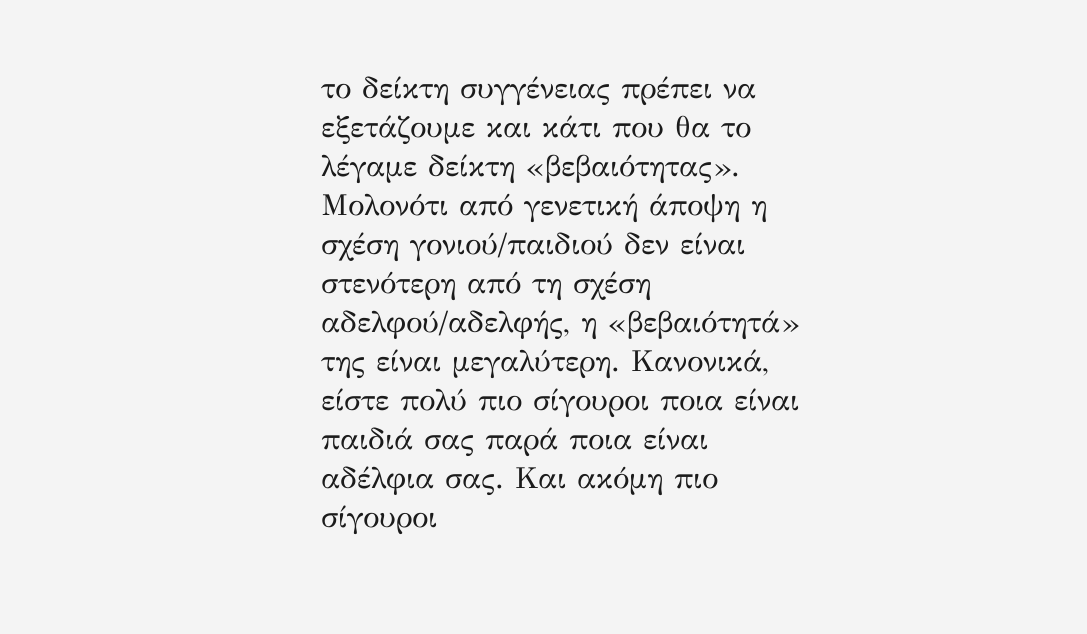το δείκτη συγγένειας πρέπει να εξετάζουμε και κάτι που θα το λέγαμε δείκτη «βεβαιότητας». Μολονότι από γενετική άποψη η σχέση γονιού/παιδιού δεν είναι στενότερη από τη σχέση αδελφού/αδελφής, η «βεβαιότητά» της είναι μεγαλύτερη. Κανονικά, είστε πολύ πιο σίγουροι ποια είναι παιδιά σας παρά ποια είναι αδέλφια σας. Και ακόμη πιο σίγουροι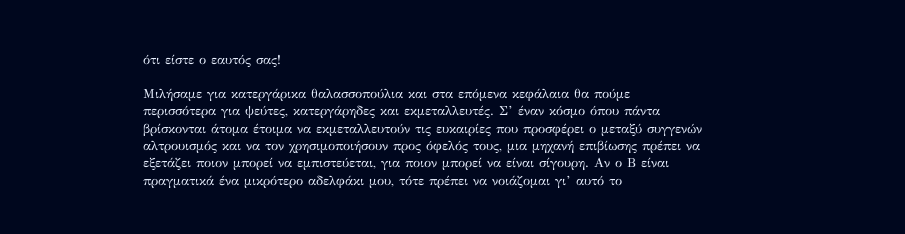ότι είστε ο εαυτός σας!

Μιλήσαμε για κατεργάρικα θαλασσοπούλια και στα επόμενα κεφάλαια θα πούμε περισσότερα για ψεύτες, κατεργάρηδες και εκμεταλλευτές. Σ’ έναν κόσμο όπου πάντα βρίσκονται άτομα έτοιμα να εκμεταλλευτούν τις ευκαιρίες που προσφέρει ο μεταξύ συγγενών αλτρουισμός και να τον χρησιμοποιήσουν προς όφελός τους, μια μηχανή επιβίωσης πρέπει να εξετάζει ποιον μπορεί να εμπιστεύεται, για ποιον μπορεί να είναι σίγουρη. Αν ο Β είναι πραγματικά ένα μικρότερο αδελφάκι μου, τότε πρέπει να νοιάζομαι γι’ αυτό το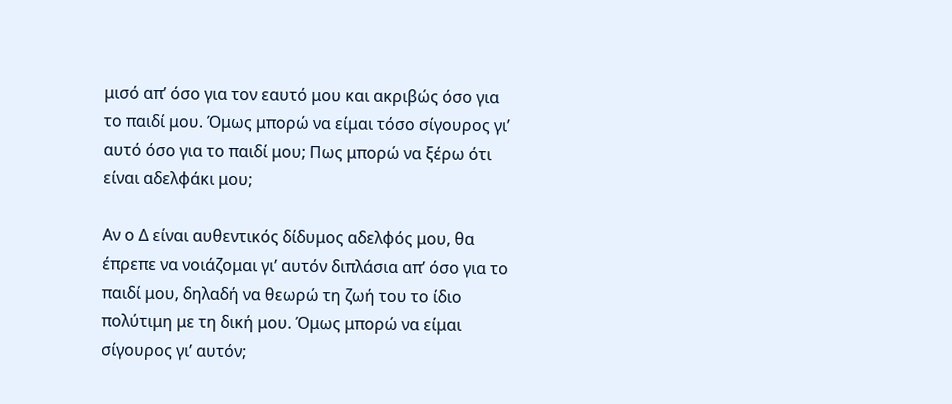μισό απ’ όσο για τον εαυτό μου και ακριβώς όσο για το παιδί μου. Όμως μπορώ να είμαι τόσο σίγουρος γι’ αυτό όσο για το παιδί μου; Πως μπορώ να ξέρω ότι είναι αδελφάκι μου;

Αν ο Δ είναι αυθεντικός δίδυμος αδελφός μου, θα έπρεπε να νοιάζομαι γι’ αυτόν διπλάσια απ’ όσο για το παιδί μου, δηλαδή να θεωρώ τη ζωή του το ίδιο πολύτιμη με τη δική μου. Όμως μπορώ να είμαι σίγουρος γι’ αυτόν;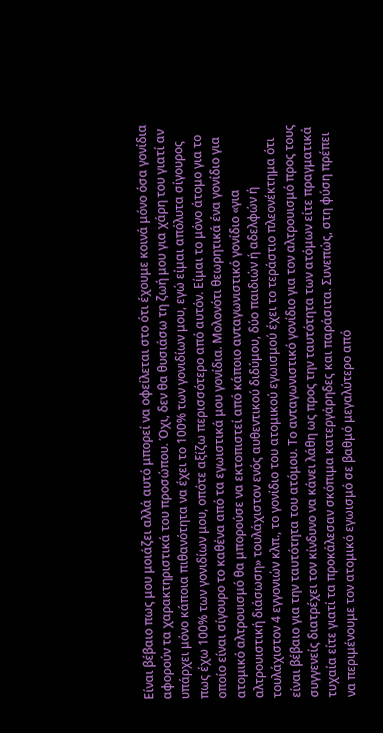Είναι βέβαιο πως μου μοιάζει αλλά αυτό μπορεί να οφείλεται στο ότι έχουμε κοινά μόνο όσα γονίδια αφορούν τα χαρακτηριστικά του προσώπου. Όχι, δεν θα θυσιάσω τη ζωή μου για χάρη του γιατί αν υπάρχει μόνο κάποια πιθανότητα να έχει το 100% των γονιδίων μου, εγώ είμαι απόλυτα σίγουρος πως έχω 100% των γονιδίων μου, οπότε αξίζω περισσότερο από αυτόν. Είμαι το μόνο άτομο για το οποίο είναι σίγουρο το καθένα από τα εγωιστικά μου γονίδια. Μολονότι θεωρητικά ένα γονίδιο για ατομικό αλτρουισμό θα μπορούσε να εκτοπιστεί από κάποιο ανταγωνιστικό γονίδιο «για αλτρουιστική διάσωση» τουλάχιστον ενός αυθεντικού διδύμου, δύο παιδιών ή αδελφών ή τουλάχιστον 4 εγγονιών κλπ., το γονίδιο του ατομικού εγωισμού έχει το τεράστιο πλεονέκτημα ότι είναι βέβαιο για την ταυτότητα του ατόμου. Το ανταγωνιστικό γονίδιο για τον αλτρουισμό προς τους συγγενείς διατρέχει τον κίνδυνο να κάνει λάθη ως προς την ταυτότητα των ατόμων είτε πραγματικά τυχαία είτε γιατί τα προκάλεσαν σκόπιμα κατεργάρηδες και παράσιτα. Συνεπώς, στη φύση πρέπει να περιμένουμε τον ατομικό εγωισμό σε βαθμό μεγαλύτερο από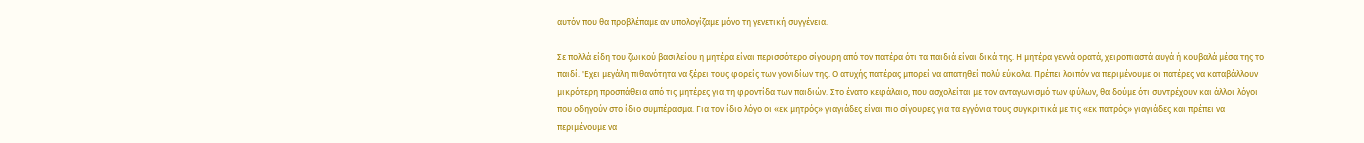αυτόν που θα προβλέπαμε αν υπολογίζαμε μόνο τη γενετική συγγένεια.

Σε πολλά είδη του ζωικού βασιλείου η μητέρα είναι περισσότερο σίγουρη από τον πατέρα ότι τα παιδιά είναι δικά της. Η μητέρα γεννά ορατά, χειροπιαστά αυγά ή κουβαλά μέσα της το παιδί. 'Εχει μεγάλη πιθανότητα να ξέρει τους φορείς των γονιδίων της. Ο ατυχής πατέρας μπορεί να απατηθεί πολύ εύκολα. Πρέπει λοιπόν να περιμένουμε οι πατέρες να καταβάλλουν μικρότερη προσπάθεια από τις μητέρες για τη φροντίδα των παιδιών. Στο ένατο κεφάλαιο, που ασχολείται με τον ανταγωνισμό των φύλων, θα δούμε ότι συντρέχουν και άλλοι λόγοι που οδηγούν στο ίδιο συμπέρασμα. Για τον ίδιο λόγο οι «εκ μητρός» γιαγιάδες είναι πιο σίγουρες για τα εγγόνια τους συγκριτικά με τις «εκ πατρός» γιαγιάδες και πρέπει να περιμένουμε να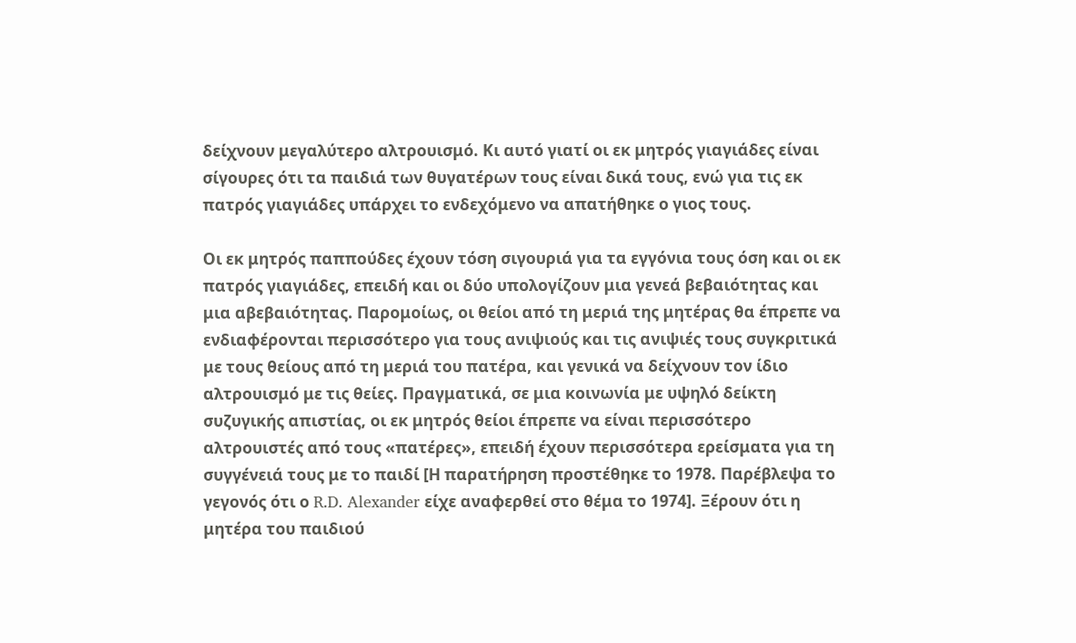δείχνουν μεγαλύτερο αλτρουισμό. Κι αυτό γιατί οι εκ μητρός γιαγιάδες είναι σίγουρες ότι τα παιδιά των θυγατέρων τους είναι δικά τους, ενώ για τις εκ πατρός γιαγιάδες υπάρχει το ενδεχόμενο να απατήθηκε ο γιος τους.

Οι εκ μητρός παππούδες έχουν τόση σιγουριά για τα εγγόνια τους όση και οι εκ πατρός γιαγιάδες, επειδή και οι δύο υπολογίζουν μια γενεά βεβαιότητας και μια αβεβαιότητας. Παρομοίως, οι θείοι από τη μεριά της μητέρας θα έπρεπε να ενδιαφέρονται περισσότερο για τους ανιψιούς και τις ανιψιές τους συγκριτικά με τους θείους από τη μεριά του πατέρα, και γενικά να δείχνουν τον ίδιο αλτρουισμό με τις θείες. Πραγματικά, σε μια κοινωνία με υψηλό δείκτη συζυγικής απιστίας, οι εκ μητρός θείοι έπρεπε να είναι περισσότερο αλτρουιστές από τους «πατέρες», επειδή έχουν περισσότερα ερείσματα για τη συγγένειά τους με το παιδί [Η παρατήρηση προστέθηκε το 1978. Παρέβλεψα το γεγονός ότι ο R.D. Alexander είχε αναφερθεί στο θέμα το 1974]. Ξέρουν ότι η μητέρα του παιδιού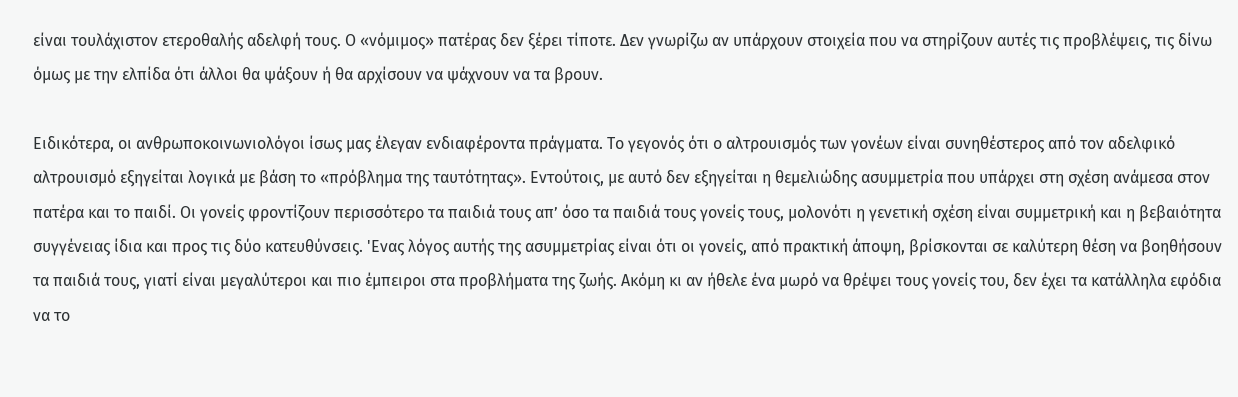είναι τουλάχιστον ετεροθαλής αδελφή τους. Ο «νόμιμος» πατέρας δεν ξέρει τίποτε. Δεν γνωρίζω αν υπάρχουν στοιχεία που να στηρίζουν αυτές τις προβλέψεις, τις δίνω όμως με την ελπίδα ότι άλλοι θα ψάξουν ή θα αρχίσουν να ψάχνουν να τα βρουν.

Ειδικότερα, οι ανθρωποκοινωνιολόγοι ίσως μας έλεγαν ενδιαφέροντα πράγματα. Το γεγονός ότι ο αλτρουισμός των γονέων είναι συνηθέστερος από τον αδελφικό αλτρουισμό εξηγείται λογικά με βάση το «πρόβλημα της ταυτότητας». Εντούτοις, με αυτό δεν εξηγείται η θεμελιώδης ασυμμετρία που υπάρχει στη σχέση ανάμεσα στον πατέρα και το παιδί. Οι γονείς φροντίζουν περισσότερο τα παιδιά τους απ’ όσο τα παιδιά τους γονείς τους, μολονότι η γενετική σχέση είναι συμμετρική και η βεβαιότητα συγγένειας ίδια και προς τις δύο κατευθύνσεις. 'Ενας λόγος αυτής της ασυμμετρίας είναι ότι οι γονείς, από πρακτική άποψη, βρίσκονται σε καλύτερη θέση να βοηθήσουν τα παιδιά τους, γιατί είναι μεγαλύτεροι και πιο έμπειροι στα προβλήματα της ζωής. Ακόμη κι αν ήθελε ένα μωρό να θρέψει τους γονείς του, δεν έχει τα κατάλληλα εφόδια να το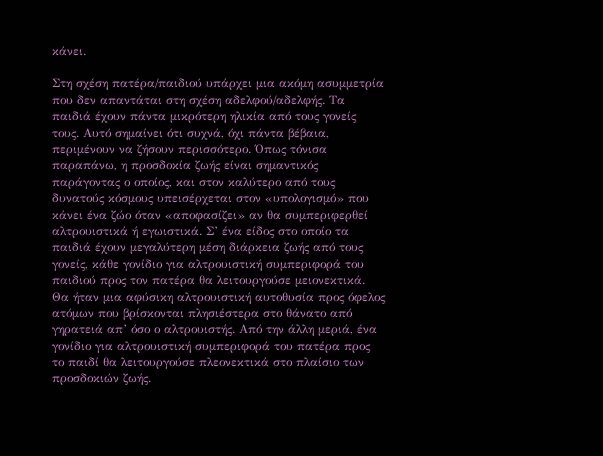κάνει.

Στη σχέση πατέρα/παιδιού υπάρχει μια ακόμη ασυμμετρία που δεν απαντάται στη σχέση αδελφού/αδελφής. Τα παιδιά έχουν πάντα μικρότερη ηλικία από τους γονείς τους. Αυτό σημαίνει ότι συχνά, όχι πάντα βέβαια, περιμένουν να ζήσουν περισσότερο. Όπως τόνισα παραπάνω, η προσδοκία ζωής είναι σημαντικός παράγοντας ο οποίος, και στον καλύτερο από τους δυνατούς κόσμους υπεισέρχεται στον «υπολογισμό» που κάνει ένα ζώο όταν «αποφασίζει» αν θα συμπεριφερθεί αλτρουιστικά ή εγωιστικά. Σ’ ένα είδος στο οποίο τα παιδιά έχουν μεγαλύτερη μέση διάρκεια ζωής από τους γονείς, κάθε γονίδιο για αλτρουιστική συμπεριφορά του παιδιού προς τον πατέρα θα λειτουργούσε μειονεκτικά. Θα ήταν μια αφύσικη αλτρουιστική αυτοθυσία προς όφελος ατόμων που βρίσκονται πλησιέστερα στο θάνατο από γηρατειά απ’ όσο ο αλτρουιστής. Από την άλλη μεριά, ένα γονίδιο για αλτρουιστική συμπεριφορά του πατέρα προς το παιδί θα λειτουργούσε πλεονεκτικά στο πλαίσιο των προσδοκιών ζωής.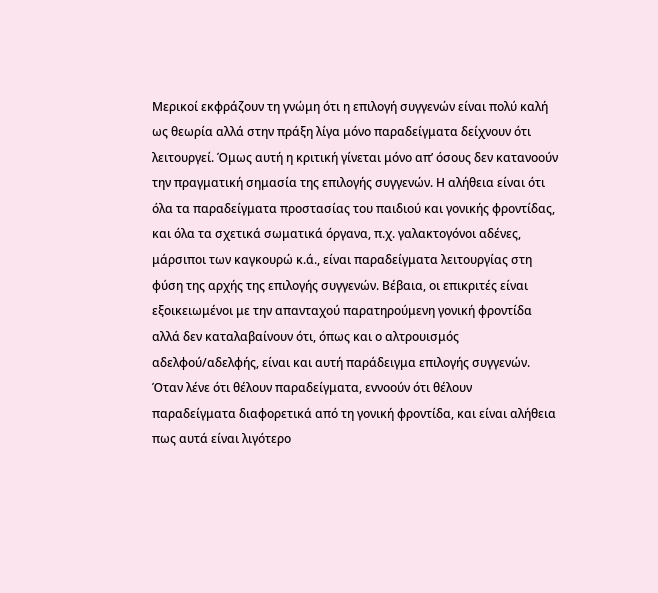Μερικοί εκφράζουν τη γνώμη ότι η επιλογή συγγενών είναι πολύ καλή ως θεωρία αλλά στην πράξη λίγα μόνο παραδείγματα δείχνουν ότι λειτουργεί. Όμως αυτή η κριτική γίνεται μόνο απ’ όσους δεν κατανοούν την πραγματική σημασία της επιλογής συγγενών. Η αλήθεια είναι ότι όλα τα παραδείγματα προστασίας του παιδιού και γονικής φροντίδας, και όλα τα σχετικά σωματικά όργανα, π.χ. γαλακτογόνοι αδένες, μάρσιποι των καγκουρώ κ.ά., είναι παραδείγματα λειτουργίας στη φύση της αρχής της επιλογής συγγενών. Βέβαια, οι επικριτές είναι εξοικειωμένοι με την απανταχού παρατηρούμενη γονική φροντίδα αλλά δεν καταλαβαίνουν ότι, όπως και ο αλτρουισμός αδελφού/αδελφής, είναι και αυτή παράδειγμα επιλογής συγγενών. Όταν λένε ότι θέλουν παραδείγματα, εννοούν ότι θέλουν παραδείγματα διαφορετικά από τη γονική φροντίδα, και είναι αλήθεια πως αυτά είναι λιγότερο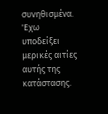συνηθισμένα. 'Εχω υποδείξει μερικές αιτίες αυτής της κατάστασης.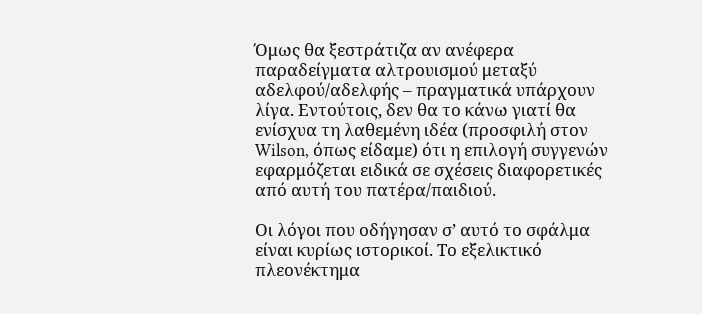Όμως θα ξεστράτιζα αν ανέφερα παραδείγματα αλτρουισμού μεταξύ αδελφού/αδελφής – πραγματικά υπάρχουν λίγα. Εντούτοις, δεν θα το κάνω γιατί θα ενίσχυα τη λαθεμένη ιδέα (προσφιλή στον Wilson, όπως είδαμε) ότι η επιλογή συγγενών εφαρμόζεται ειδικά σε σχέσεις διαφορετικές από αυτή του πατέρα/παιδιού.

Οι λόγοι που οδήγησαν σ’ αυτό το σφάλμα είναι κυρίως ιστορικοί. Το εξελικτικό πλεονέκτημα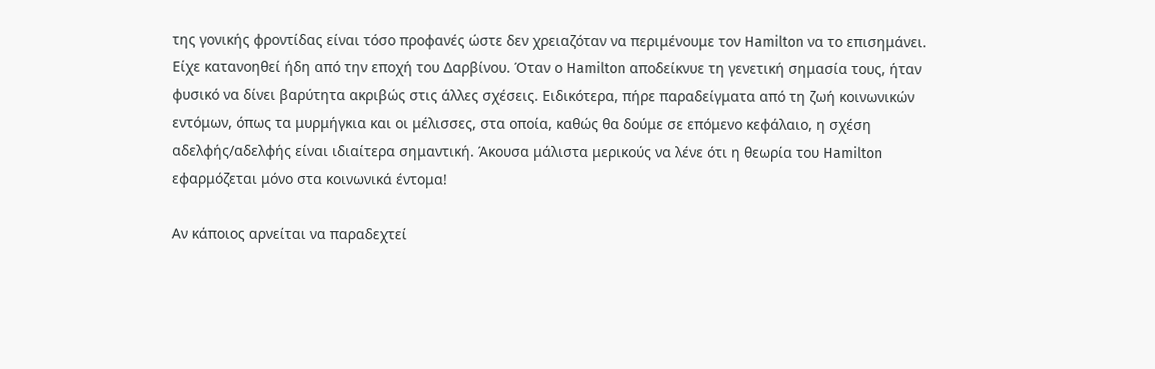της γονικής φροντίδας είναι τόσο προφανές ώστε δεν χρειαζόταν να περιμένουμε τον Hamilton να το επισημάνει. Είχε κατανοηθεί ήδη από την εποχή του Δαρβίνου. Όταν ο Hamilton αποδείκνυε τη γενετική σημασία τους, ήταν φυσικό να δίνει βαρύτητα ακριβώς στις άλλες σχέσεις. Ειδικότερα, πήρε παραδείγματα από τη ζωή κοινωνικών εντόμων, όπως τα μυρμήγκια και οι μέλισσες, στα οποία, καθώς θα δούμε σε επόμενο κεφάλαιο, η σχέση αδελφής/αδελφής είναι ιδιαίτερα σημαντική. Άκουσα μάλιστα μερικούς να λένε ότι η θεωρία του Hamilton εφαρμόζεται μόνο στα κοινωνικά έντομα!

Αν κάποιος αρνείται να παραδεχτεί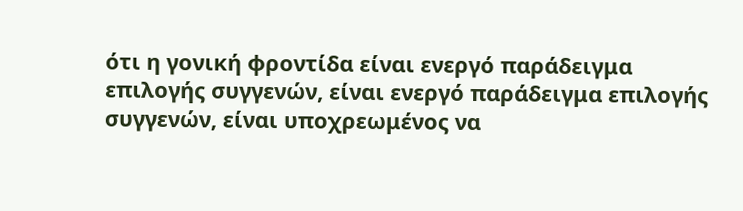ότι η γονική φροντίδα είναι ενεργό παράδειγμα επιλογής συγγενών, είναι ενεργό παράδειγμα επιλογής συγγενών, είναι υποχρεωμένος να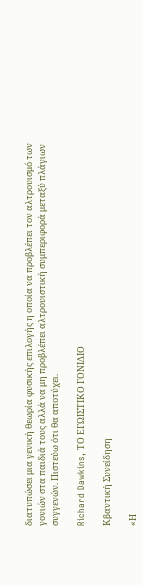διατυπώσει μια γενική θεωρία φυσικής επιλογής η οποία να προβλέπει τον αλτρουισμό των γονιών στα παιδιά τους αλλά να μη προβλέπει αλτρουιστική συμπεριφορά μεταξύ πλάγιων συγγενών. Πιστεύω ότι θα αποτύχει.

Richard Dawkins, ΤΟ ΕΓΩΙΣΤΙΚΟ ΓΟΝΙΔΙΟ

Κβαντική Συνείδηση

«Η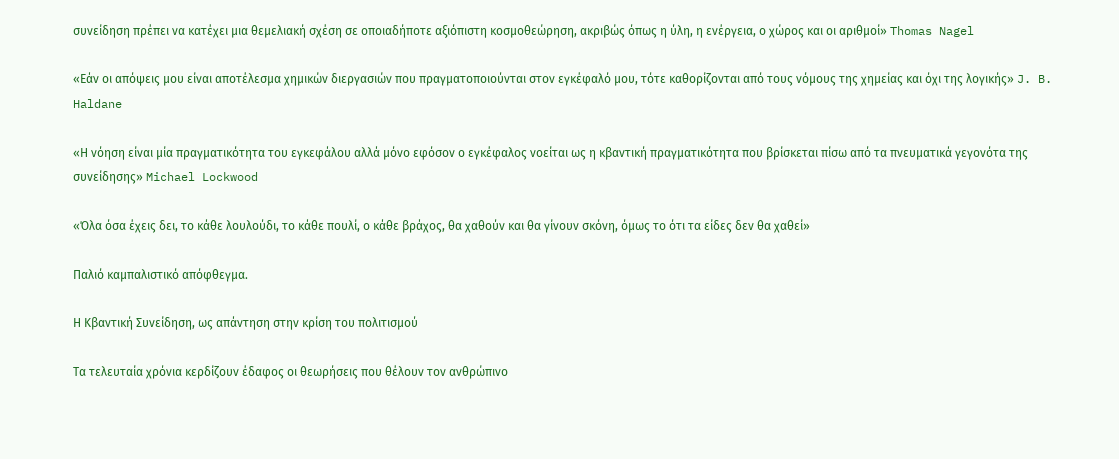συνείδηση πρέπει να κατέχει μια θεμελιακή σχέση σε οποιαδήποτε αξιόπιστη κοσμοθεώρηση, ακριβώς όπως η ύλη, η ενέργεια, ο χώρος και οι αριθμοί» Thomas Nagel

«Εάν οι απόψεις μου είναι αποτέλεσμα χημικών διεργασιών που πραγματοποιούνται στον εγκέφαλό μου, τότε καθορίζονται από τους νόμους της χημείας και όχι της λογικής» J. B. Haldane

«Η νόηση είναι μία πραγματικότητα του εγκεφάλου αλλά μόνο εφόσον ο εγκέφαλος νοείται ως η κβαντική πραγματικότητα που βρίσκεται πίσω από τα πνευματικά γεγονότα της συνείδησης» Michael Lockwood

«Όλα όσα έχεις δει, το κάθε λουλούδι, το κάθε πουλί, ο κάθε βράχος, θα χαθούν και θα γίνουν σκόνη, όμως το ότι τα είδες δεν θα χαθεί»

Παλιό καμπαλιστικό απόφθεγμα.

Η Κβαντική Συνείδηση, ως απάντηση στην κρίση του πολιτισμού

Τα τελευταία χρόνια κερδίζουν έδαφος οι θεωρήσεις που θέλουν τον ανθρώπινο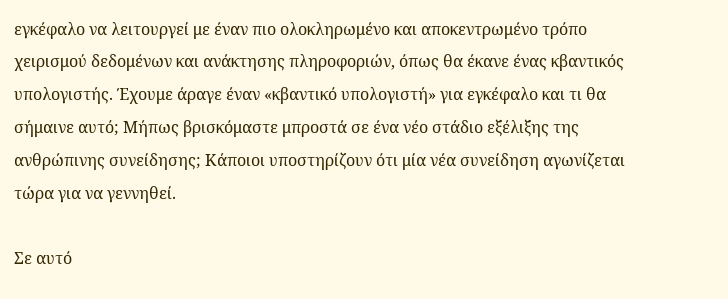εγκέφαλο να λειτουργεί με έναν πιο ολοκληρωμένο και αποκεντρωμένο τρόπο χειρισμού δεδομένων και ανάκτησης πληροφοριών, όπως θα έκανε ένας κβαντικός υπολογιστής. Έχουμε άραγε έναν «κβαντικό υπολογιστή» για εγκέφαλο και τι θα σήμαινε αυτό; Μήπως βρισκόμαστε μπροστά σε ένα νέο στάδιο εξέλιξης της ανθρώπινης συνείδησης; Κάποιοι υποστηρίζουν ότι μία νέα συνείδηση αγωνίζεται τώρα για να γεννηθεί.

Σε αυτό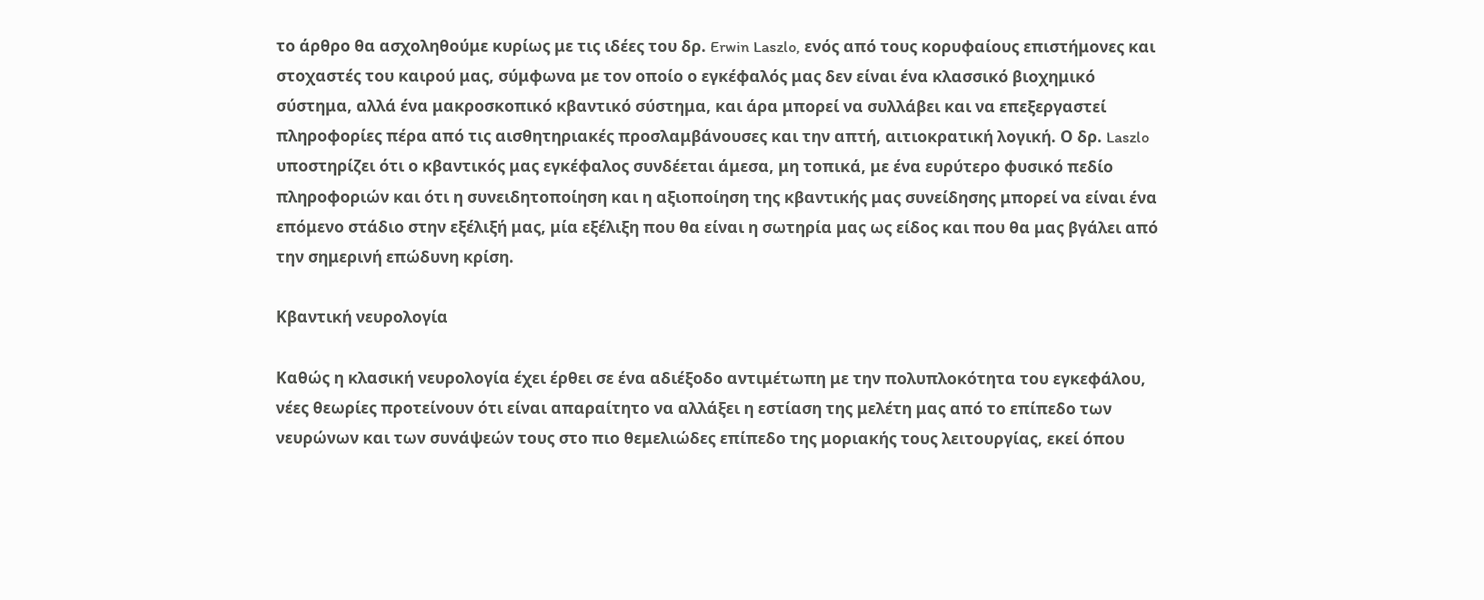το άρθρο θα ασχοληθούμε κυρίως με τις ιδέες του δρ. Erwin Laszlo, ενός από τους κορυφαίους επιστήμονες και στοχαστές του καιρού μας, σύμφωνα με τον οποίο ο εγκέφαλός μας δεν είναι ένα κλασσικό βιοχημικό σύστημα, αλλά ένα μακροσκοπικό κβαντικό σύστημα, και άρα μπορεί να συλλάβει και να επεξεργαστεί πληροφορίες πέρα από τις αισθητηριακές προσλαμβάνουσες και την απτή, αιτιοκρατική λογική. Ο δρ. Laszlo υποστηρίζει ότι ο κβαντικός μας εγκέφαλος συνδέεται άμεσα, μη τοπικά, με ένα ευρύτερο φυσικό πεδίο πληροφοριών και ότι η συνειδητοποίηση και η αξιοποίηση της κβαντικής μας συνείδησης μπορεί να είναι ένα επόμενο στάδιο στην εξέλιξή μας, μία εξέλιξη που θα είναι η σωτηρία μας ως είδος και που θα μας βγάλει από την σημερινή επώδυνη κρίση.

Κβαντική νευρολογία

Καθώς η κλασική νευρολογία έχει έρθει σε ένα αδιέξοδο αντιμέτωπη με την πολυπλοκότητα του εγκεφάλου, νέες θεωρίες προτείνουν ότι είναι απαραίτητο να αλλάξει η εστίαση της μελέτη μας από το επίπεδο των νευρώνων και των συνάψεών τους στο πιο θεμελιώδες επίπεδο της μοριακής τους λειτουργίας, εκεί όπου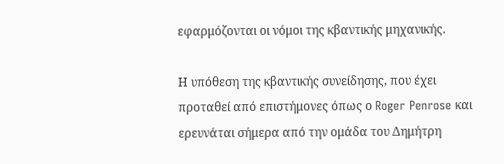εφαρμόζονται οι νόμοι της κβαντικής μηχανικής.

Η υπόθεση της κβαντικής συνείδησης, που έχει προταθεί από επιστήμονες όπως ο Roger Penrose και ερευνάται σήμερα από την ομάδα του Δημήτρη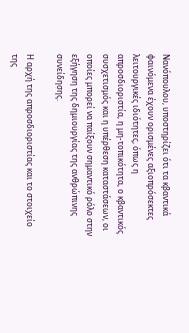Νανόπουλου, υποστηρίζει ότι τα κβαντικά φαινόμενα έχουν ορισμένες αξιοπρόσεκτες λειτουργικές ιδιότητες, όπως η απροσδιοριστία, η μη-τοπικότητα, ο κβαντικός συσχετισμός και η υπέρθεση καταστάσεων, οι οποίες μπορεί να παίξουν σημαντικό ρόλο στην εξήγηση της δημιουργίας της ανθρώπινης συνείδησης.

Η αρχή της απροσδιοριστίας και το στοιχείο της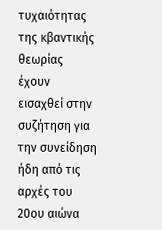τυχαιότητας της κβαντικής θεωρίας έχουν εισαχθεί στην συζήτηση για την συνείδηση ήδη από τις αρχές του 20ου αιώνα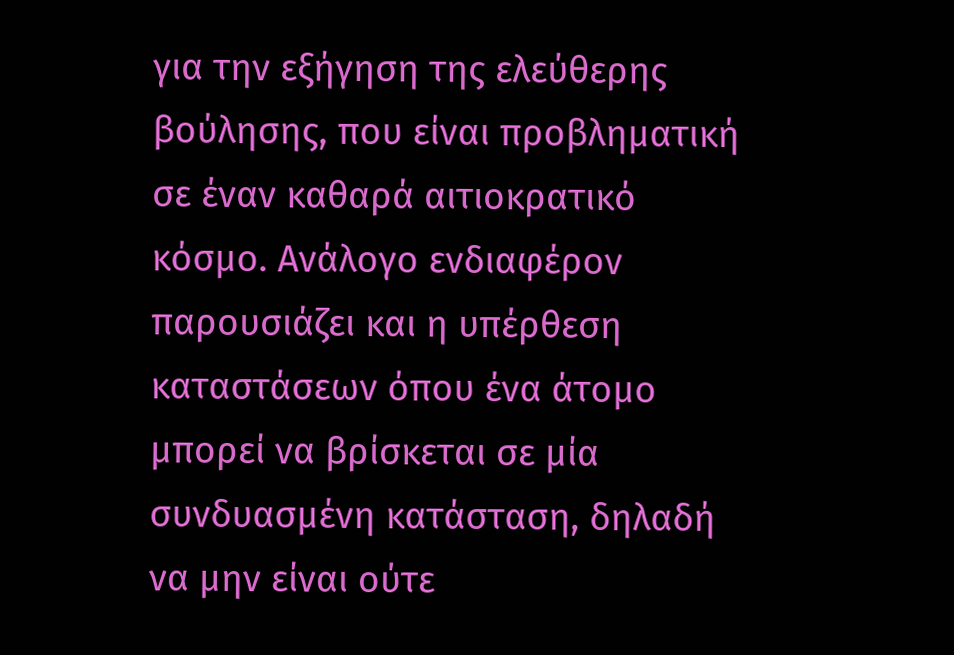για την εξήγηση της ελεύθερης βούλησης, που είναι προβληματική σε έναν καθαρά αιτιοκρατικό κόσμο. Ανάλογο ενδιαφέρον παρουσιάζει και η υπέρθεση καταστάσεων όπου ένα άτομο μπορεί να βρίσκεται σε μία συνδυασμένη κατάσταση, δηλαδή να μην είναι ούτε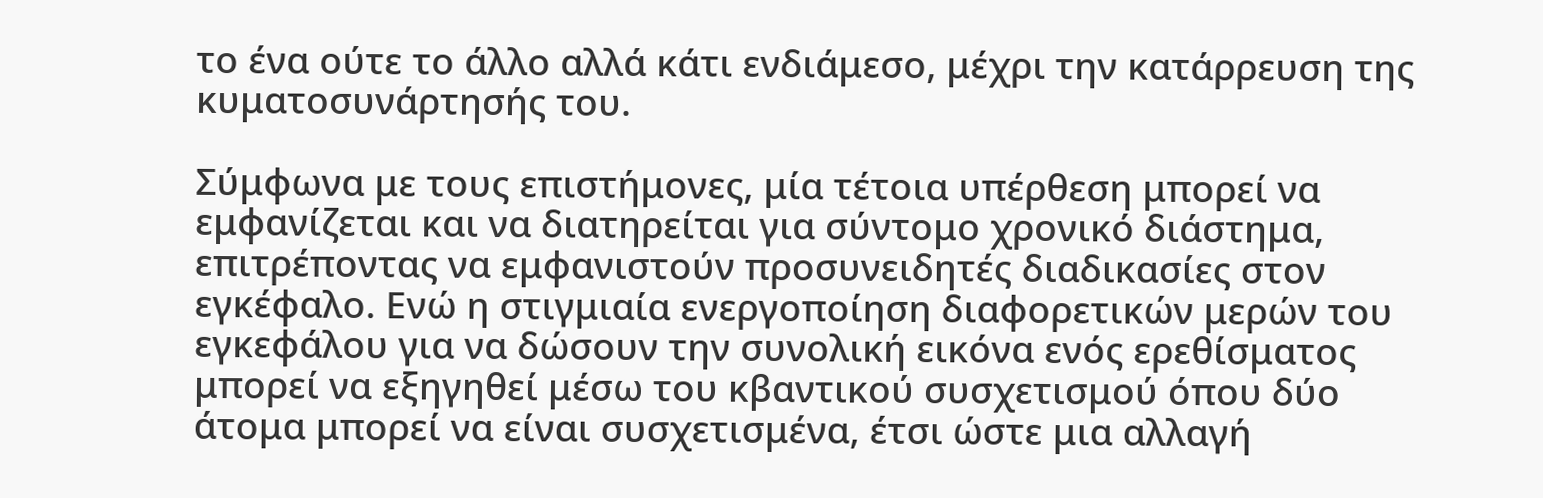το ένα ούτε το άλλο αλλά κάτι ενδιάμεσο, μέχρι την κατάρρευση της κυματοσυνάρτησής του.

Σύμφωνα με τους επιστήμονες, μία τέτοια υπέρθεση μπορεί να εμφανίζεται και να διατηρείται για σύντομο χρονικό διάστημα, επιτρέποντας να εμφανιστούν προσυνειδητές διαδικασίες στον εγκέφαλο. Ενώ η στιγμιαία ενεργοποίηση διαφορετικών μερών του εγκεφάλου για να δώσουν την συνολική εικόνα ενός ερεθίσματος μπορεί να εξηγηθεί μέσω του κβαντικού συσχετισμού όπου δύο άτομα μπορεί να είναι συσχετισμένα, έτσι ώστε μια αλλαγή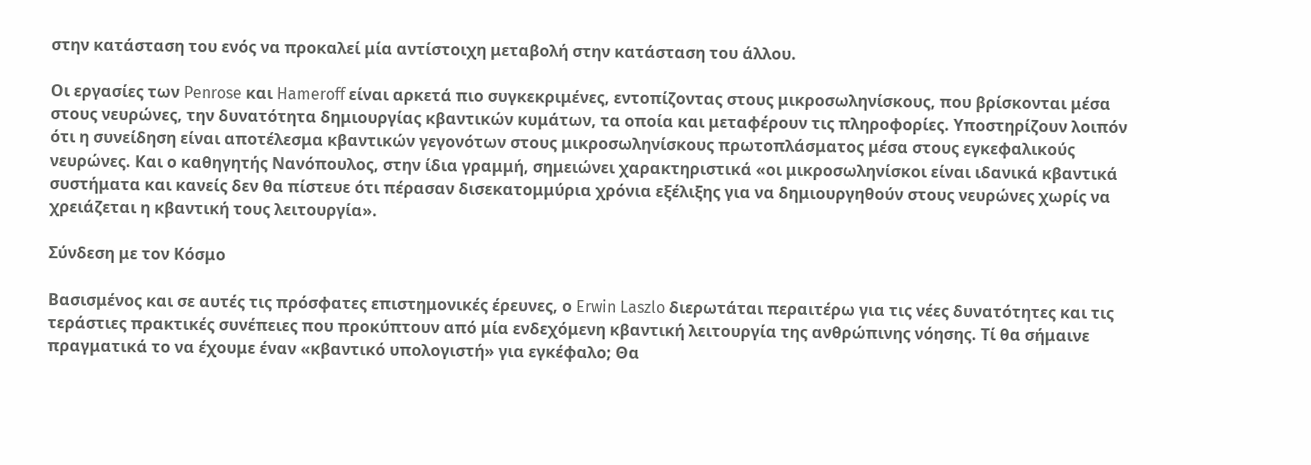στην κατάσταση του ενός να προκαλεί μία αντίστοιχη μεταβολή στην κατάσταση του άλλου.

Οι εργασίες των Penrose και Hameroff είναι αρκετά πιο συγκεκριμένες, εντοπίζοντας στους μικροσωληνίσκους, που βρίσκονται μέσα στους νευρώνες, την δυνατότητα δημιουργίας κβαντικών κυμάτων, τα οποία και μεταφέρουν τις πληροφορίες. Υποστηρίζουν λοιπόν ότι η συνείδηση είναι αποτέλεσμα κβαντικών γεγονότων στους μικροσωληνίσκους πρωτοπλάσματος μέσα στους εγκεφαλικούς νευρώνες. Και ο καθηγητής Νανόπουλος, στην ίδια γραμμή, σημειώνει χαρακτηριστικά «οι μικροσωληνίσκοι είναι ιδανικά κβαντικά συστήματα και κανείς δεν θα πίστευε ότι πέρασαν δισεκατομμύρια χρόνια εξέλιξης για να δημιουργηθούν στους νευρώνες χωρίς να χρειάζεται η κβαντική τους λειτουργία».

Σύνδεση με τον Κόσμο

Βασισμένος και σε αυτές τις πρόσφατες επιστημονικές έρευνες, ο Erwin Laszlo διερωτάται περαιτέρω για τις νέες δυνατότητες και τις τεράστιες πρακτικές συνέπειες που προκύπτουν από μία ενδεχόμενη κβαντική λειτουργία της ανθρώπινης νόησης. Τί θα σήμαινε πραγματικά το να έχουμε έναν «κβαντικό υπολογιστή» για εγκέφαλο; Θα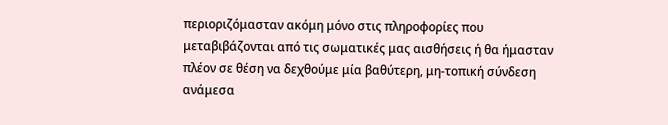περιοριζόμασταν ακόμη μόνο στις πληροφορίες που μεταβιβάζονται από τις σωματικές μας αισθήσεις ή θα ήμασταν πλέον σε θέση να δεχθούμε μία βαθύτερη, μη-τοπική σύνδεση ανάμεσα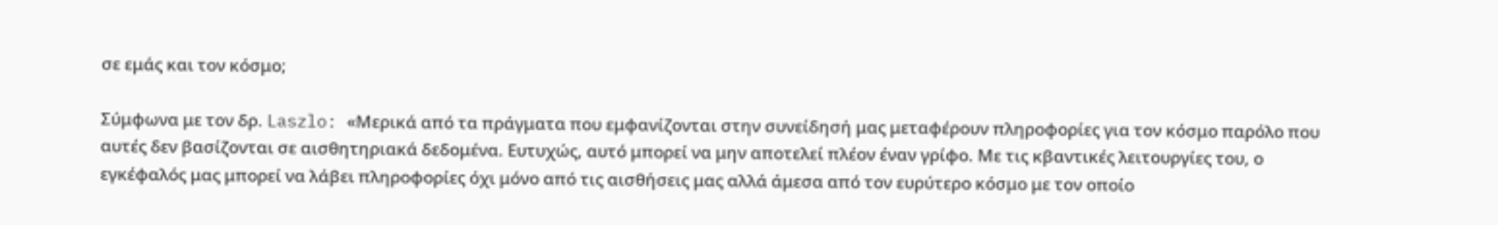σε εμάς και τον κόσμο;

Σύμφωνα με τον δρ. Laszlo: «Μερικά από τα πράγματα που εμφανίζονται στην συνείδησή μας μεταφέρουν πληροφορίες για τον κόσμο παρόλο που αυτές δεν βασίζονται σε αισθητηριακά δεδομένα. Ευτυχώς, αυτό μπορεί να μην αποτελεί πλέον έναν γρίφο. Με τις κβαντικές λειτουργίες του, ο εγκέφαλός μας μπορεί να λάβει πληροφορίες όχι μόνο από τις αισθήσεις μας αλλά άμεσα από τον ευρύτερο κόσμο με τον οποίο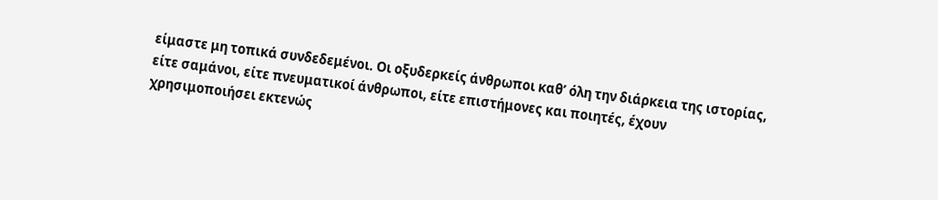είμαστε μη τοπικά συνδεδεμένοι. Οι οξυδερκείς άνθρωποι καθ’ όλη την διάρκεια της ιστορίας, είτε σαμάνοι, είτε πνευματικοί άνθρωποι, είτε επιστήμονες και ποιητές, έχουν χρησιμοποιήσει εκτενώς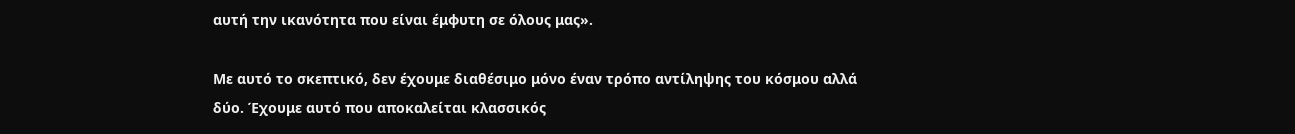αυτή την ικανότητα που είναι έμφυτη σε όλους μας».

Με αυτό το σκεπτικό, δεν έχουμε διαθέσιμο μόνο έναν τρόπο αντίληψης του κόσμου αλλά δύο. Έχουμε αυτό που αποκαλείται κλασσικός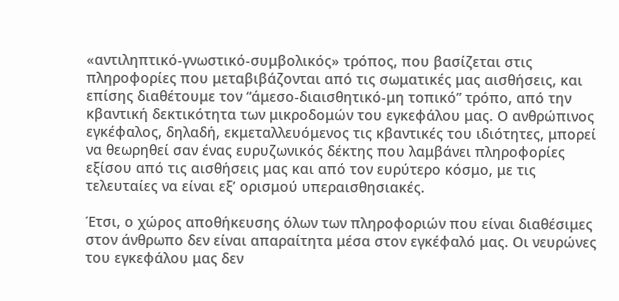«αντιληπτικό-γνωστικό-συμβολικός» τρόπος, που βασίζεται στις πληροφορίες που μεταβιβάζονται από τις σωματικές μας αισθήσεις, και επίσης διαθέτουμε τον “άμεσο-διαισθητικό-μη τοπικό” τρόπο, από την κβαντική δεκτικότητα των μικροδομών του εγκεφάλου μας. Ο ανθρώπινος εγκέφαλος, δηλαδή, εκμεταλλευόμενος τις κβαντικές του ιδιότητες, μπορεί να θεωρηθεί σαν ένας ευρυζωνικός δέκτης που λαμβάνει πληροφορίες εξίσου από τις αισθήσεις μας και από τον ευρύτερο κόσμο, με τις τελευταίες να είναι εξ’ ορισμού υπεραισθησιακές.

Έτσι, ο χώρος αποθήκευσης όλων των πληροφοριών που είναι διαθέσιμες στον άνθρωπο δεν είναι απαραίτητα μέσα στον εγκέφαλό μας. Οι νευρώνες του εγκεφάλου μας δεν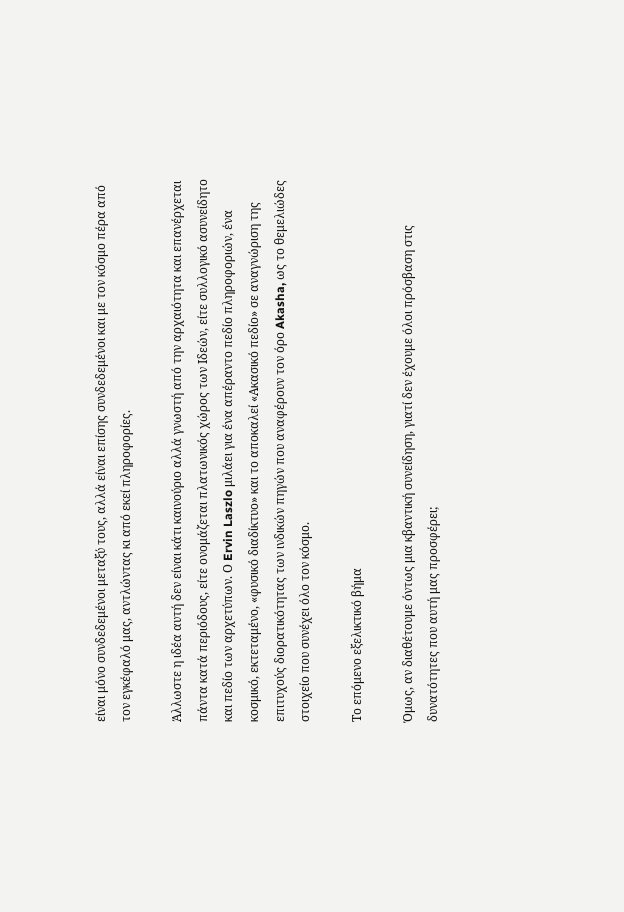είναι μόνο συνδεδεμένοι μεταξύ τους, αλλά είναι επίσης συνδεδεμένοι και με τον κόσμο πέρα από τον εγκέφαλό μας, αντλώντας κι από εκεί πληροφορίες.

Άλλωστε η ιδέα αυτή δεν είναι κάτι καινούριο αλλά γνωστή από την αρχαιότητα και επανέρχεται πάντα κατά περιόδους, είτε ονομάζεται πλατωνικός χώρος των Ιδεών, είτε συλλογικό ασυνείδητο και πεδίο των αρχετύπων. Ο Ervin Laszlo μιλάει για ένα απέραντο πεδίο πληροφοριών, ένα κοσμικό, εκτεταμένο, «φυσικό διαδίκτυο» και το αποκαλεί «Ακασικό πεδίο» σε αναγνώριση της επιτυχούς διορατικότητας των ινδικών πηγών που αναφέρουν τον όρο Akasha, ως το θεμελιώδες στοιχείο που συνέχει όλο τον κόσμο.

Το επόμενο εξελικτικό βήμα

Όμως, αν διαθέτουμε όντως μια κβαντική συνείδηση, γιατί δεν έχουμε όλοι πρόσβαση στις δυνατότητες που αυτή μας προσφέρει;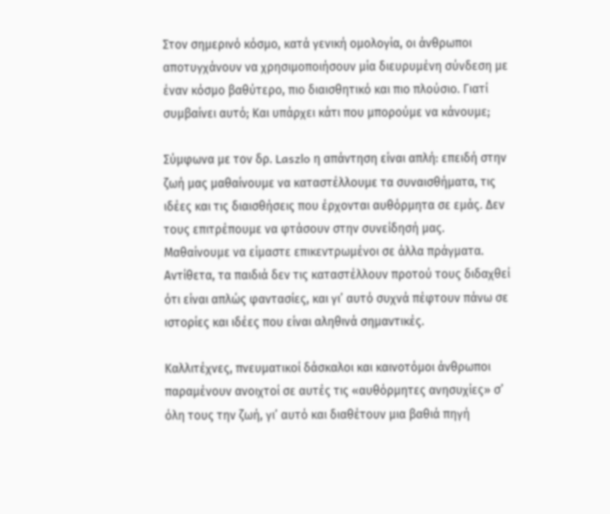Στον σημερινό κόσμο, κατά γενική ομολογία, οι άνθρωποι αποτυγχάνουν να χρησιμοποιήσουν μία διευρυμένη σύνδεση με έναν κόσμο βαθύτερο, πιο διαισθητικό και πιο πλούσιο. Γιατί συμβαίνει αυτό; Και υπάρχει κάτι που μπορούμε να κάνουμε;

Σύμφωνα με τον δρ. Laszlo η απάντηση είναι απλή: επειδή στην ζωή μας μαθαίνουμε να καταστέλλουμε τα συναισθήματα, τις ιδέες και τις διαισθήσεις που έρχονται αυθόρμητα σε εμάς. Δεν τους επιτρέπουμε να φτάσουν στην συνείδησή μας. Μαθαίνουμε να είμαστε επικεντρωμένοι σε άλλα πράγματα. Αντίθετα, τα παιδιά δεν τις καταστέλλουν προτού τους διδαχθεί ότι είναι απλώς φαντασίες, και γι’ αυτό συχνά πέφτουν πάνω σε ιστορίες και ιδέες που είναι αληθινά σημαντικές.

Καλλιτέχνες, πνευματικοί δάσκαλοι και καινοτόμοι άνθρωποι παραμένουν ανοιχτοί σε αυτές τις «αυθόρμητες ανησυχίες» σ’ όλη τους την ζωή, γι’ αυτό και διαθέτουν μια βαθιά πηγή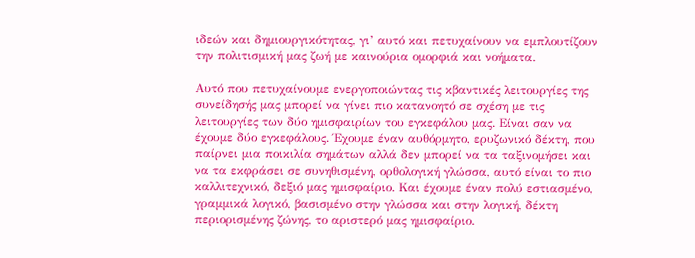ιδεών και δημιουργικότητας, γι’ αυτό και πετυχαίνουν να εμπλουτίζουν την πολιτισμική μας ζωή με καινούρια ομορφιά και νοήματα.

Αυτό που πετυχαίνουμε ενεργοποιώντας τις κβαντικές λειτουργίες της συνείδησής μας μπορεί να γίνει πιο κατανοητό σε σχέση με τις λειτουργίες των δύο ημισφαιρίων του εγκεφάλου μας. Είναι σαν να έχουμε δύο εγκεφάλους. Έχουμε έναν αυθόρμητο, ερυζωνικό δέκτη, που παίρνει μια ποικιλία σημάτων αλλά δεν μπορεί να τα ταξινομήσει και να τα εκφράσει σε συνηθισμένη, ορθολογική γλώσσα, αυτό είναι το πιο καλλιτεχνικό, δεξιό μας ημισφαίριο. Και έχουμε έναν πολύ εστιασμένο, γραμμικά λογικό, βασισμένο στην γλώσσα και στην λογική, δέκτη περιορισμένης ζώνης, το αριστερό μας ημισφαίριο.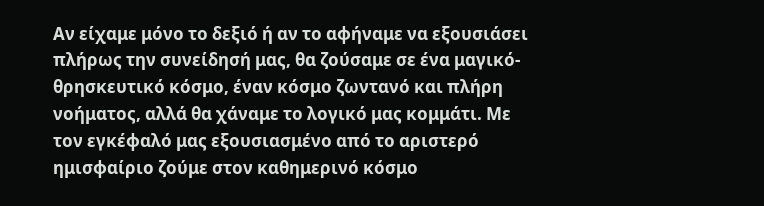Αν είχαμε μόνο το δεξιό ή αν το αφήναμε να εξουσιάσει πλήρως την συνείδησή μας, θα ζούσαμε σε ένα μαγικό-θρησκευτικό κόσμο, έναν κόσμο ζωντανό και πλήρη νοήματος, αλλά θα χάναμε το λογικό μας κομμάτι. Με τον εγκέφαλό μας εξουσιασμένο από το αριστερό ημισφαίριο ζούμε στον καθημερινό κόσμο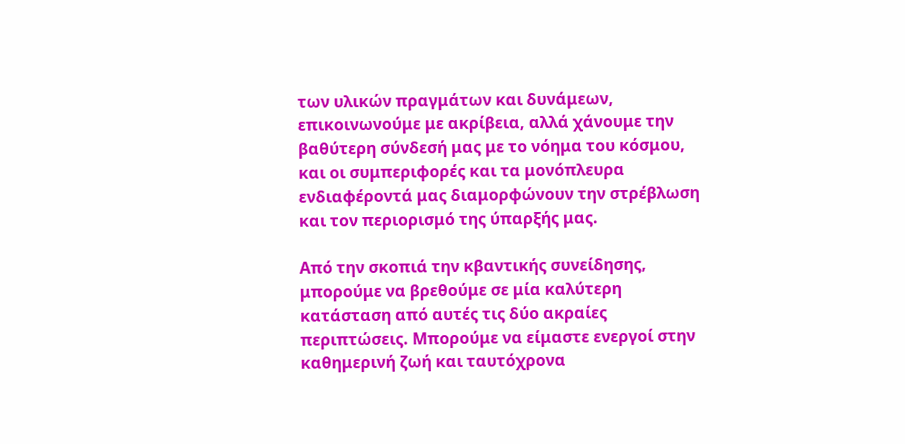των υλικών πραγμάτων και δυνάμεων, επικοινωνούμε με ακρίβεια, αλλά χάνουμε την βαθύτερη σύνδεσή μας με το νόημα του κόσμου, και οι συμπεριφορές και τα μονόπλευρα ενδιαφέροντά μας διαμορφώνουν την στρέβλωση και τον περιορισμό της ύπαρξής μας.

Από την σκοπιά την κβαντικής συνείδησης, μπορούμε να βρεθούμε σε μία καλύτερη κατάσταση από αυτές τις δύο ακραίες περιπτώσεις. Μπορούμε να είμαστε ενεργοί στην καθημερινή ζωή και ταυτόχρονα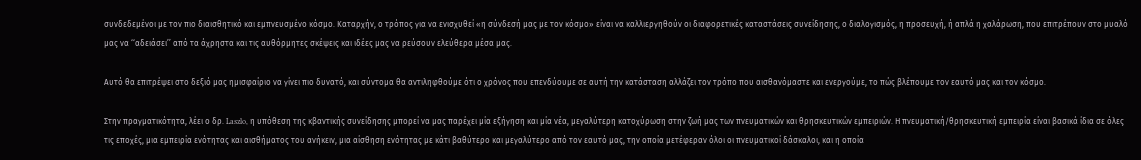συνδεδεμένοι με τον πιο διαισθητικό και εμπνευσμένο κόσμο. Καταρχήν, ο τρόπος για να ενισχυθεί «η σύνδεσή μας με τον κόσμο» είναι να καλλιεργηθούν οι διαφορετικές καταστάσεις συνείδησης, ο διαλογισμός, η προσευχή, ή απλά η χαλάρωση, που επιτρέπουν στο μυαλό μας να ‘‘αδειάσει’’ από τα άχρηστα και τις αυθόρμητες σκέψεις και ιδέες μας να ρεύσουν ελεύθερα μέσα μας.

Αυτό θα επιτρέψει στο δεξιό μας ημισφαίριο να γίνει πιο δυνατό, και σύντομα θα αντιληφθούμε ότι ο χρόνος που επενδύουμε σε αυτή την κατάσταση αλλάζει τον τρόπο που αισθανόμαστε και ενεργούμε, το πώς βλέπουμε τον εαυτό μας και τον κόσμο.

Στην πραγματικότητα, λέει ο δρ. Laszlo, η υπόθεση της κβαντικής συνείδησης μπορεί να μας παρέχει μία εξήγηση και μία νέα, μεγαλύτερη κατοχύρωση στην ζωή μας των πνευματικών και θρησκευτικών εμπειριών. Η πνευματική/θρησκευτική εμπειρία είναι βασικά ίδια σε όλες τις εποχές, μια εμπειρία ενότητας και αισθήματος του ανήκειν, μια αίσθηση ενότητας με κάτι βαθύτερο και μεγαλύτερο από τον εαυτό μας, την οποία μετέφεραν όλοι οι πνευματικοί δάσκαλοι, και η οποία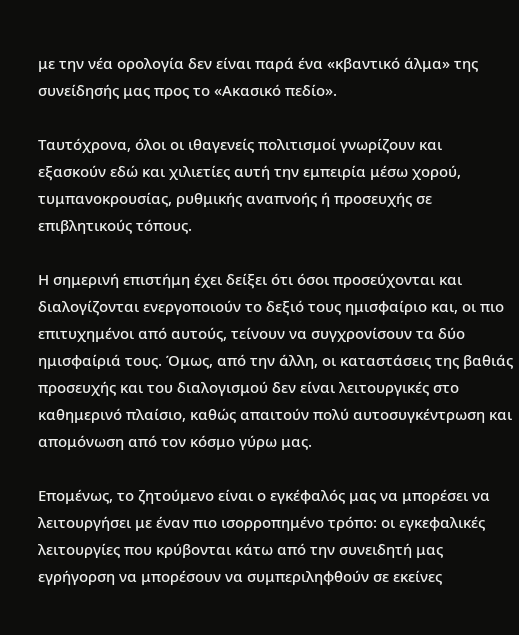με την νέα ορολογία δεν είναι παρά ένα «κβαντικό άλμα» της συνείδησής μας προς το «Ακασικό πεδίο».

Ταυτόχρονα, όλοι οι ιθαγενείς πολιτισμοί γνωρίζουν και εξασκούν εδώ και χιλιετίες αυτή την εμπειρία μέσω χορού, τυμπανοκρουσίας, ρυθμικής αναπνοής ή προσευχής σε επιβλητικούς τόπους.

Η σημερινή επιστήμη έχει δείξει ότι όσοι προσεύχονται και διαλογίζονται ενεργοποιούν το δεξιό τους ημισφαίριο και, οι πιο επιτυχημένοι από αυτούς, τείνουν να συγχρονίσουν τα δύο ημισφαίριά τους. Όμως, από την άλλη, οι καταστάσεις της βαθιάς προσευχής και του διαλογισμού δεν είναι λειτουργικές στο καθημερινό πλαίσιο, καθώς απαιτούν πολύ αυτοσυγκέντρωση και απομόνωση από τον κόσμο γύρω μας.

Επομένως, το ζητούμενο είναι ο εγκέφαλός μας να μπορέσει να λειτουργήσει με έναν πιο ισορροπημένο τρόπο: οι εγκεφαλικές λειτουργίες που κρύβονται κάτω από την συνειδητή μας εγρήγορση να μπορέσουν να συμπεριληφθούν σε εκείνες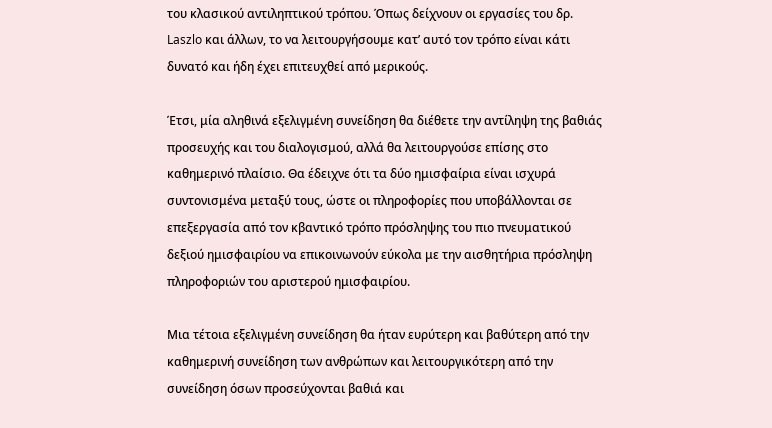του κλασικού αντιληπτικού τρόπου. Όπως δείχνουν οι εργασίες του δρ. Laszlo και άλλων, το να λειτουργήσουμε κατ’ αυτό τον τρόπο είναι κάτι δυνατό και ήδη έχει επιτευχθεί από μερικούς.

Έτσι, μία αληθινά εξελιγμένη συνείδηση θα διέθετε την αντίληψη της βαθιάς προσευχής και του διαλογισμού, αλλά θα λειτουργούσε επίσης στο καθημερινό πλαίσιο. Θα έδειχνε ότι τα δύο ημισφαίρια είναι ισχυρά συντονισμένα μεταξύ τους, ώστε οι πληροφορίες που υποβάλλονται σε επεξεργασία από τον κβαντικό τρόπο πρόσληψης του πιο πνευματικού δεξιού ημισφαιρίου να επικοινωνούν εύκολα με την αισθητήρια πρόσληψη πληροφοριών του αριστερού ημισφαιρίου.

Μια τέτοια εξελιγμένη συνείδηση θα ήταν ευρύτερη και βαθύτερη από την καθημερινή συνείδηση των ανθρώπων και λειτουργικότερη από την συνείδηση όσων προσεύχονται βαθιά και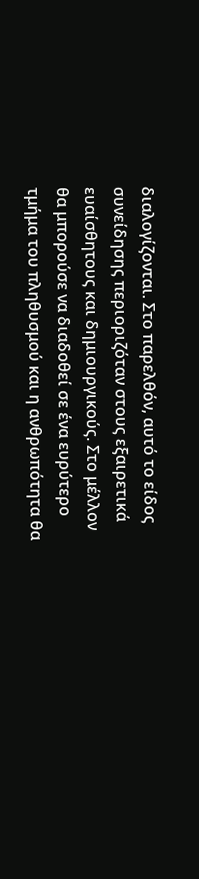διαλογίζονται. Στο παρελθόν, αυτό το είδος συνείδησης περιοριζόταν στους εξαιρετικά ευαίσθητους και δημιουργικούς. Στο μέλλον θα μπορούσε να διαδοθεί σε ένα ευρύτερο τμήμα του πληθυσμού και η ανθρωπότητα θα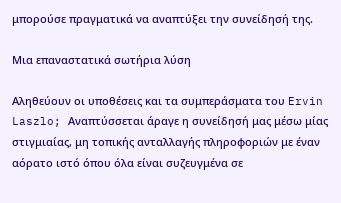μπορούσε πραγματικά να αναπτύξει την συνείδησή της.

Μια επαναστατικά σωτήρια λύση

Αληθεύουν οι υποθέσεις και τα συμπεράσματα του Ervin Laszlo; Αναπτύσσεται άραγε η συνείδησή μας μέσω μίας στιγμιαίας, μη τοπικής ανταλλαγής πληροφοριών με έναν αόρατο ιστό όπου όλα είναι συζευγμένα σε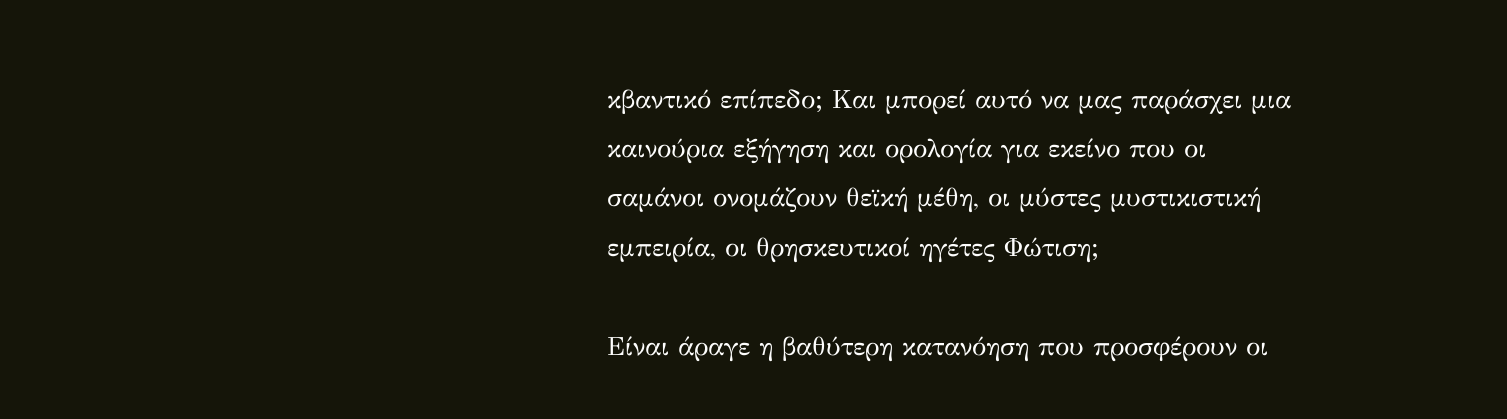κβαντικό επίπεδο; Και μπορεί αυτό να μας παράσχει μια καινούρια εξήγηση και ορολογία για εκείνο που οι σαμάνοι ονομάζουν θεϊκή μέθη, οι μύστες μυστικιστική εμπειρία, οι θρησκευτικοί ηγέτες Φώτιση;

Είναι άραγε η βαθύτερη κατανόηση που προσφέρουν οι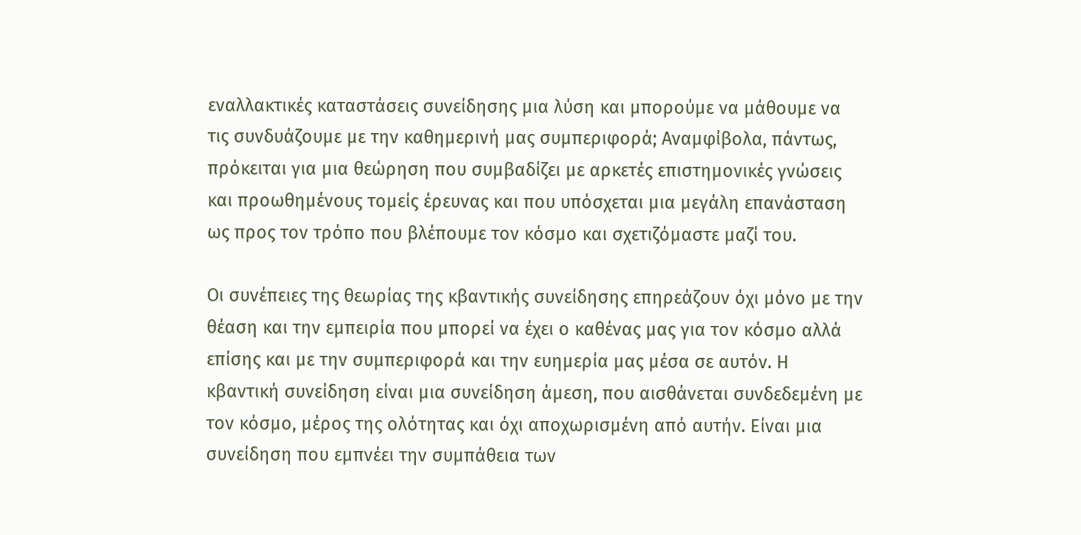εναλλακτικές καταστάσεις συνείδησης μια λύση και μπορούμε να μάθουμε να τις συνδυάζουμε με την καθημερινή μας συμπεριφορά; Αναμφίβολα, πάντως, πρόκειται για μια θεώρηση που συμβαδίζει με αρκετές επιστημονικές γνώσεις και προωθημένους τομείς έρευνας και που υπόσχεται μια μεγάλη επανάσταση ως προς τον τρόπο που βλέπουμε τον κόσμο και σχετιζόμαστε μαζί του.

Οι συνέπειες της θεωρίας της κβαντικής συνείδησης επηρεάζουν όχι μόνο με την θέαση και την εμπειρία που μπορεί να έχει ο καθένας μας για τον κόσμο αλλά επίσης και με την συμπεριφορά και την ευημερία μας μέσα σε αυτόν. Η κβαντική συνείδηση είναι μια συνείδηση άμεση, που αισθάνεται συνδεδεμένη με τον κόσμο, μέρος της ολότητας και όχι αποχωρισμένη από αυτήν. Είναι μια συνείδηση που εμπνέει την συμπάθεια των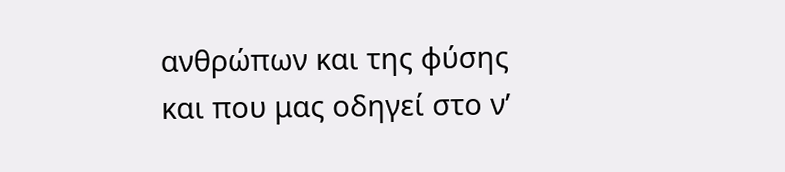ανθρώπων και της φύσης και που μας οδηγεί στο ν’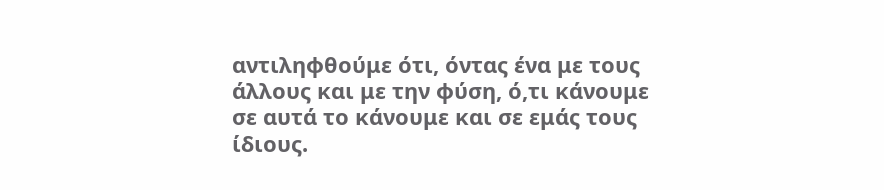αντιληφθούμε ότι, όντας ένα με τους άλλους και με την φύση, ό,τι κάνουμε σε αυτά το κάνουμε και σε εμάς τους ίδιους.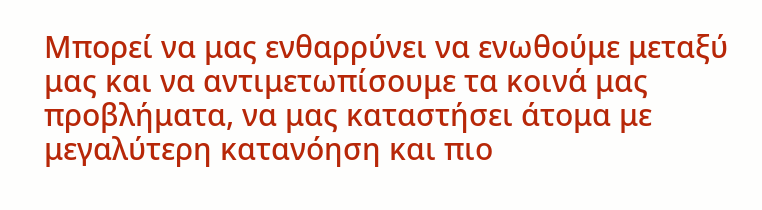Μπορεί να μας ενθαρρύνει να ενωθούμε μεταξύ μας και να αντιμετωπίσουμε τα κοινά μας προβλήματα, να μας καταστήσει άτομα με μεγαλύτερη κατανόηση και πιο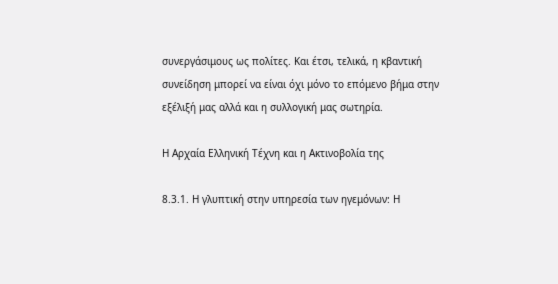συνεργάσιμους ως πολίτες. Και έτσι, τελικά, η κβαντική συνείδηση μπορεί να είναι όχι μόνο το επόμενο βήμα στην εξέλιξή μας αλλά και η συλλογική μας σωτηρία.

Η Αρχαία Ελληνική Τέχνη και η Ακτινοβολία της

8.3.1. Η γλυπτική στην υπηρεσία των ηγεμόνων: Η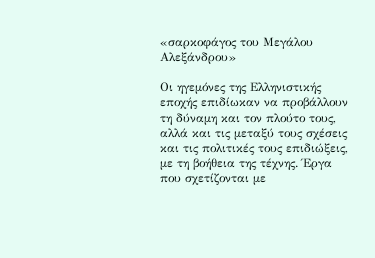«σαρκοφάγος του Μεγάλου Αλεξάνδρου»

Οι ηγεμόνες της Ελληνιστικής εποχής επιδίωκαν να προβάλλουν τη δύναμη και τον πλούτο τους, αλλά και τις μεταξύ τους σχέσεις και τις πολιτικές τους επιδιώξεις, με τη βοήθεια της τέχνης. Έργα που σχετίζονται με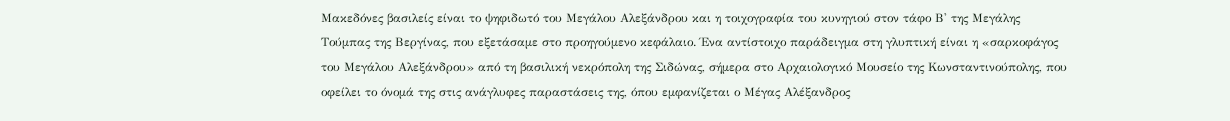Μακεδόνες βασιλείς είναι το ψηφιδωτό του Μεγάλου Αλεξάνδρου και η τοιχογραφία του κυνηγιού στον τάφο Β' της Μεγάλης Τούμπας της Βεργίνας, που εξετάσαμε στο προηγούμενο κεφάλαιο. Ένα αντίστοιχο παράδειγμα στη γλυπτική είναι η «σαρκοφάγος του Μεγάλου Αλεξάνδρου» από τη βασιλική νεκρόπολη της Σιδώνας, σήμερα στο Αρχαιολογικό Μουσείο της Κωνσταντινούπολης, που οφείλει το όνομά της στις ανάγλυφες παραστάσεις της, όπου εμφανίζεται ο Μέγας Αλέξανδρος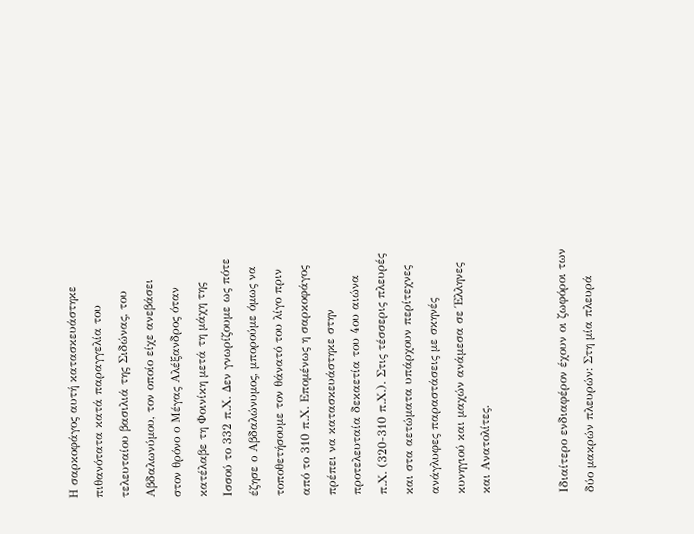Η σαρκοφάγος αυτή κατασκευάστηκε πιθανότατα κατά παραγγελία του τελευταίου βασιλιά της Σιδώνας, του Αβδαλωνύμου, τον οποίο είχε ανεβάσει στον θρόνο ο Μέγας Αλέξανδρος όταν κατέλαβε τη Φοινίκη μετά τη μάχη της Ισσού το 332 π.Χ. Δεν γνωρίζουμε ως πότε έζησε ο Αβδαλώνυμος, μπορούμε όμως να τοποθετήσουμε τον θάνατό του λίγο πριν από το 310 π.Χ. Επομένως η σαρκοφάγος πρέπει να κατασκευάστηκε στην προτελευταία δεκαετία του 4ου αιώνα π.Χ. (320-310 π.Χ.). Στις τέσσερις πλευρές και στα αετώματα υπάρχουν περίτεχνες ανάγλυφες παραστάσεις με σκηνές κυνηγιού και μαχών ανάμεσα σε Έλληνες και Ανατολίτες.


Ιδιαίτερο ενδιαφέρον έχουν οι ζωφόροι των δύο μακρών πλευρών: Στη μία πλευρά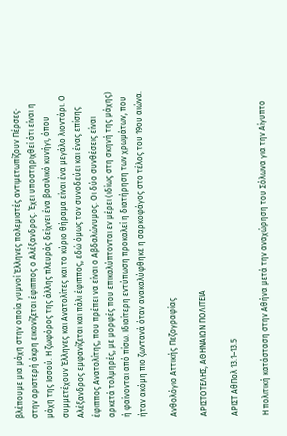βλέπουμε μια μάχη στην οποία γυμνοί Έλληνες πολεμιστές αντιμετωπίζουν Πέρσες· στην αριστερή άκρη εικονίζεται έφιππος ο Αλέξανδρος. Έχει υποστηριχθεί ότι είναι η μάχη της Ισσού. Η ζωφόρος της άλλης πλευράς δείχνει ένα βασιλικό κυνήγι, όπου συμμετέχουν Έλληνες και Ανατολίτες και το κύριο θήραμα είναι ένα μεγάλο λιοντάρι. Ο Αλέξανδρος εμφανίζεται και πάλι έφιππος, εδώ όμως τον συνοδεύει και ένας επίσης έφιππος Ανατολίτης, που πρέπει να είναι ο Αβδαλώνυμος. Οι δύο συνθέσεις είναι αρκετά τολμηρές, με μορφές που επικαλύπτονται εν μέρει (ιδίως στη σκηνή της μάχης) ή φαίνονται από πίσω. Ιδιαίτερη εντύπωση προκαλεί η διατήρηση των χρωμάτων, που ήταν ακόμη πιο ζωντανά όταν ανακαλύφθηκε η σαρκοφάγος στο τέλος του 19ου αιώνα.

Ανθολόγιο Αττικής Πεζογραφίας

ΑΡΙΣΤΟΤΕΛΗΣ, ΑΘΗΝΑΙΩΝ ΠΟΛΙΤΕΙΑ

ΑΡΙΣΤ ΑθΠολ 13.1–13.5

Η πολιτική κατάσταση στην Αθήνα μετά την αναχώρηση του Σόλωνα για την Αίγυπτο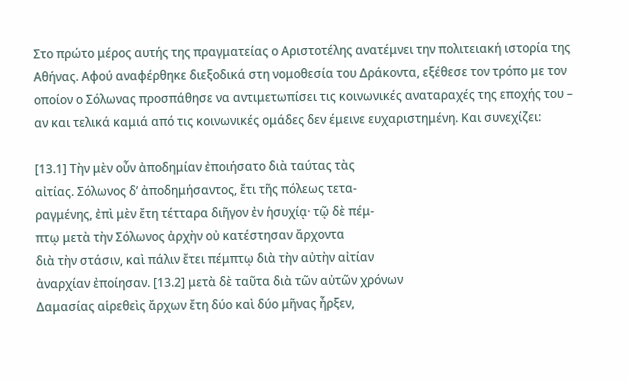Στο πρώτο μέρος αυτής της πραγματείας ο Αριστοτέλης ανατέμνει την πολιτειακή ιστορία της Αθήνας. Αφού αναφέρθηκε διεξοδικά στη νομοθεσία του Δράκοντα, εξέθεσε τον τρόπο με τον οποίον ο Σόλωνας προσπάθησε να αντιμετωπίσει τις κοινωνικές αναταραχές της εποχής του – αν και τελικά καμιά από τις κοινωνικές ομάδες δεν έμεινε ευχαριστημένη. Και συνεχίζει:

[13.1] Τὴν μὲν οὖν ἀποδημίαν ἐποιήσατο διὰ ταύτας τὰς
αἰτίας. Σόλωνος δ’ ἀποδημήσαντος, ἔτι τῆς πόλεως τετα-
ραγμένης, ἐπὶ μὲν ἔτη τέτταρα διῆγον ἐν ἡσυχίᾳ· τῷ δὲ πέμ-
πτῳ μετὰ τὴν Σόλωνος ἀρχὴν οὐ κατέστησαν ἄρχοντα
διὰ τὴν στάσιν, καὶ πάλιν ἔτει πέμπτῳ διὰ τὴν αὐτὴν αἰτίαν
ἀναρχίαν ἐποίησαν. [13.2] μετὰ δὲ ταῦτα διὰ τῶν αὐτῶν χρόνων
Δαμασίας αἱρεθεὶς ἄρχων ἔτη δύο καὶ δύο μῆνας ἦρξεν,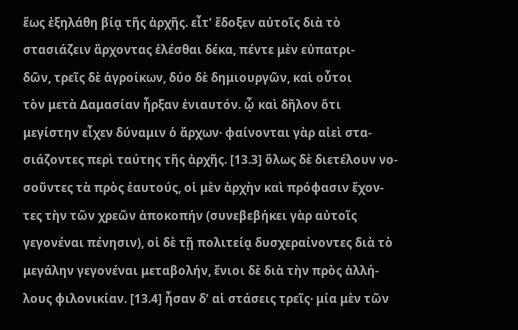ἕως ἐξηλάθη βίᾳ τῆς ἀρχῆς. εἶτ’ ἔδοξεν αὐτοῖς διὰ τὸ
στασιάζειν ἄρχοντας ἑλέσθαι δέκα, πέντε μὲν εὐπατρι-
δῶν, τρεῖς δὲ ἀγροίκων, δύο δὲ δημιουργῶν, καὶ οὗτοι
τὸν μετὰ Δαμασίαν ἦρξαν ἐνιαυτόν. ᾧ καὶ δῆλον ὅτι
μεγίστην εἶχεν δύναμιν ὁ ἄρχων· φαίνονται γὰρ αἰεὶ στα-
σιάζοντες περὶ ταύτης τῆς ἀρχῆς. [13.3] ὅλως δὲ διετέλουν νο-
σοῦντες τὰ πρὸς ἑαυτούς, οἱ μὲν ἀρχὴν καὶ πρόφασιν ἔχον-
τες τὴν τῶν χρεῶν ἀποκοπήν (συνεβεβήκει γὰρ αὐτοῖς
γεγονέναι πένησιν), οἱ δὲ τῇ πολιτείᾳ δυσχεραίνοντες διὰ τὸ
μεγάλην γεγονέναι μεταβολήν, ἔνιοι δὲ διὰ τὴν πρὸς ἀλλή-
λους φιλονικίαν. [13.4] ἦσαν δ’ αἱ στάσεις τρεῖς· μία μὲν τῶν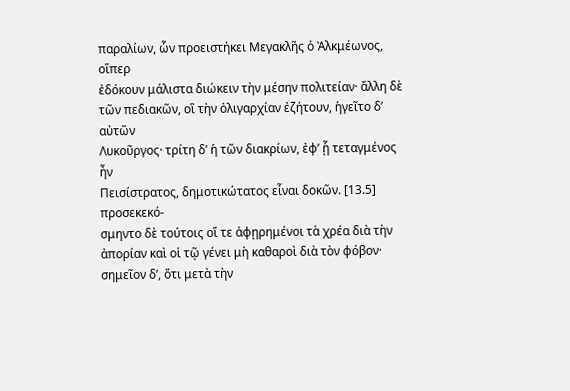παραλίων, ὧν προειστήκει Μεγακλῆς ὁ Ἀλκμέωνος, οἵπερ
ἐδόκουν μάλιστα διώκειν τὴν μέσην πολιτείαν· ἄλλη δὲ
τῶν πεδιακῶν, οἳ τὴν ὀλιγαρχίαν ἐζήτουν, ἡγεῖτο δ’ αὐτῶν
Λυκοῦργος· τρίτη δ’ ἡ τῶν διακρίων, ἐφ’ ᾗ τεταγμένος ἦν
Πεισίστρατος, δημοτικώτατος εἶναι δοκῶν. [13.5] προσεκεκό-
σμηντο δὲ τούτοις οἵ τε ἀφῃρημένοι τὰ χρέα διὰ τὴν
ἀπορίαν καὶ οἱ τῷ γένει μὴ καθαροὶ διὰ τὸν φόβον·
σημεῖον δ’, ὅτι μετὰ τὴν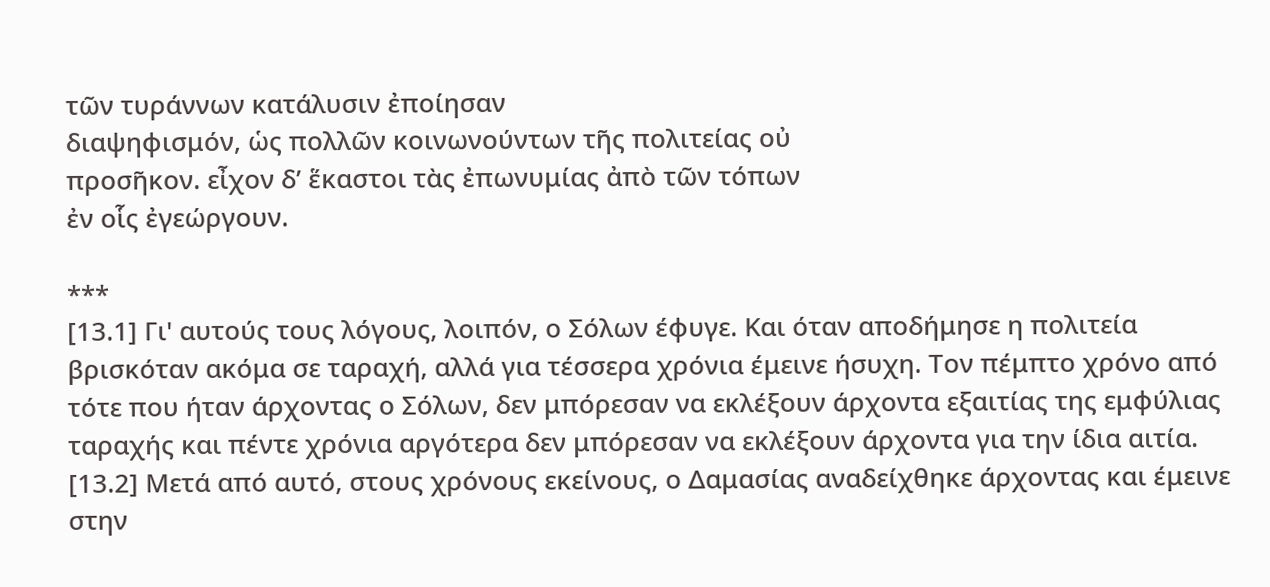τῶν τυράννων κατάλυσιν ἐποίησαν
διαψηφισμόν, ὡς πολλῶν κοινωνούντων τῆς πολιτείας οὐ
προσῆκον. εἶχον δ’ ἕκαστοι τὰς ἐπωνυμίας ἀπὸ τῶν τόπων
ἐν οἷς ἐγεώργουν.

***
[13.1] Γι' αυτούς τους λόγους, λοιπόν, ο Σόλων έφυγε. Και όταν αποδήμησε η πολιτεία βρισκόταν ακόμα σε ταραχή, αλλά για τέσσερα χρόνια έμεινε ήσυχη. Τον πέμπτο χρόνο από τότε που ήταν άρχοντας ο Σόλων, δεν μπόρεσαν να εκλέξουν άρχοντα εξαιτίας της εμφύλιας ταραχής και πέντε χρόνια αργότερα δεν μπόρεσαν να εκλέξουν άρχοντα για την ίδια αιτία. [13.2] Μετά από αυτό, στους χρόνους εκείνους, ο Δαμασίας αναδείχθηκε άρχοντας και έμεινε στην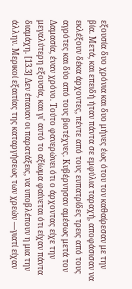εξουσία δυο χρόνια και δυο μήνες έως ότου τον καθαίρεσαν με την βία. Μετά, και επειδή ήταν πάντα σε εμφύλια ταραχή, αποφάσισαν να εκλέξουν δέκα άρχοντες, πέντε από τους ευπατρίδες τρεις από τους αγρότες και δύο από τους βιοτέχνες. Κυβέρνησαν αμέσως μετά τον Δαμασία, έναν χρόνο. Τούτο φανερώνει ότι ο άρχοντας είχε την μεγαλύτερη εξουσία, και γι' αυτό το αξίωμα φαίνεται ότι είχαν πάντα διαμάχη. [13.3] Δεν έπαυαν οι παρατάξεις, να υποβλέπουν η μια την άλλην. Μερικοί εξαιτίας της καταργήσεως των χρεών ―γιατί είχαν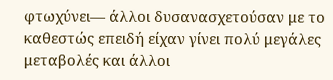φτωχύνει― άλλοι δυσανασχετούσαν με το καθεστώς επειδή είχαν γίνει πολύ μεγάλες μεταβολές και άλλοι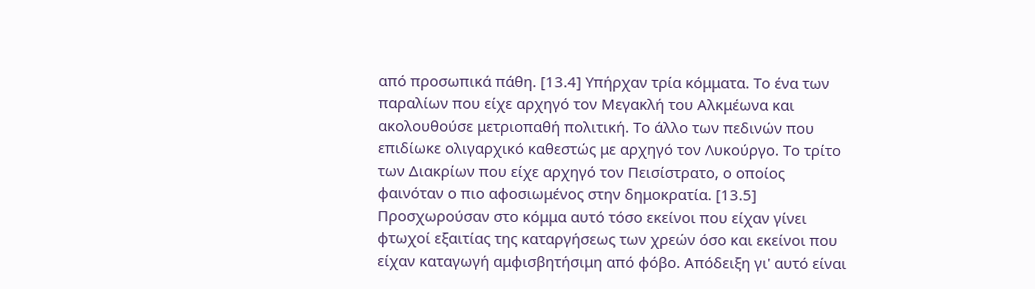από προσωπικά πάθη. [13.4] Υπήρχαν τρία κόμματα. Το ένα των παραλίων που είχε αρχηγό τον Μεγακλή του Αλκμέωνα και ακολουθούσε μετριοπαθή πολιτική. Το άλλο των πεδινών που επιδίωκε ολιγαρχικό καθεστώς με αρχηγό τον Λυκούργο. Το τρίτο των Διακρίων που είχε αρχηγό τον Πεισίστρατο, ο οποίος φαινόταν ο πιο αφοσιωμένος στην δημοκρατία. [13.5] Προσχωρούσαν στο κόμμα αυτό τόσο εκείνοι που είχαν γίνει φτωχοί εξαιτίας της καταργήσεως των χρεών όσο και εκείνοι που είχαν καταγωγή αμφισβητήσιμη από φόβο. Απόδειξη γι' αυτό είναι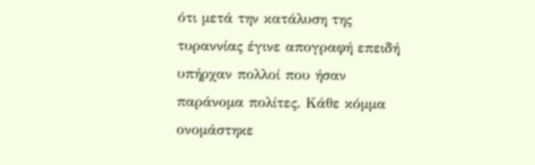ότι μετά την κατάλυση της τυραννίας έγινε απογραφή επειδή υπήρχαν πολλοί που ήσαν παράνομα πολίτες. Κάθε κόμμα ονομάστηκε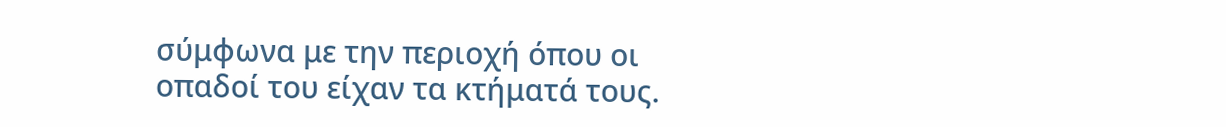σύμφωνα με την περιοχή όπου οι οπαδοί του είχαν τα κτήματά τους.